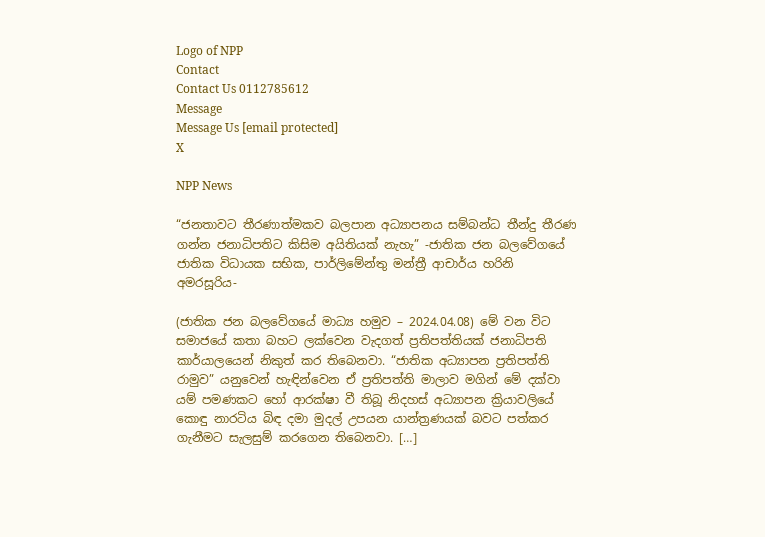Logo of NPP
Contact
Contact Us 0112785612
Message
Message Us [email protected]
X

NPP News

“ජනතාවට තීරණාත්මකව බලපාන අධ්‍යාපනය සම්බන්ධ තීන්දු තීරණ ගන්න ජනාධිපතිට කිසිම අයිතියක් නැහැ” -ජාතික ජන බලවේගයේ ජාතික විධායක සභික, පාර්ලිමේන්තු මන්ත්‍රී ආචාර්ය හරිනි අමරසූරිය-

(ජාතික ජන බලවේගයේ මාධ්‍ය හමුව – 2024.04.08) මේ වන විට සමාජයේ කතා බහට ලක්වෙන වැදගත් ප්‍රතිපත්තියක් ජනාධිපති කාර්යාලයෙන් නිකුත් කර තිබෙනවා. “ජාතික අධ්‍යාපන ප්‍රතිපත්ති රාමුව” යනුවෙන් හැඳින්වෙන ඒ ප්‍රතිපත්ති මාලාව මගින් මේ දක්වා යම් පමණකට හෝ ආරක්ෂා වී තිබූ නිදහස් අධ්‍යාපන ක්‍රියාවලියේ කොඳු නාරටිය බිඳ දමා මුදල් උපයන යාන්ත්‍රණයක් බවට පත්කර ගැනීමට සැලසුම් කරගෙන තිබෙනවා. […]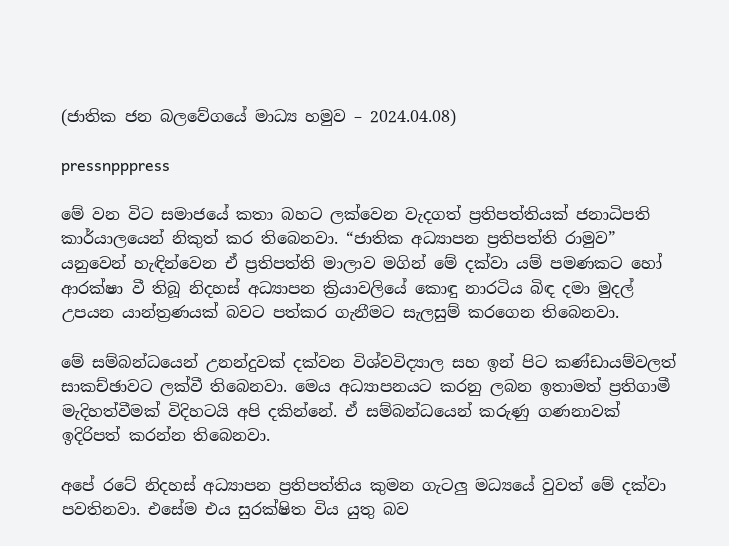(ජාතික ජන බලවේගයේ මාධ්‍ය හමුව – 2024.04.08)

pressnpppress

මේ වන විට සමාජයේ කතා බහට ලක්වෙන වැදගත් ප්‍රතිපත්තියක් ජනාධිපති කාර්යාලයෙන් නිකුත් කර තිබෙනවා. “ජාතික අධ්‍යාපන ප්‍රතිපත්ති රාමුව” යනුවෙන් හැඳින්වෙන ඒ ප්‍රතිපත්ති මාලාව මගින් මේ දක්වා යම් පමණකට හෝ ආරක්ෂා වී තිබූ නිදහස් අධ්‍යාපන ක්‍රියාවලියේ කොඳු නාරටිය බිඳ දමා මුදල් උපයන යාන්ත්‍රණයක් බවට පත්කර ගැනීමට සැලසුම් කරගෙන තිබෙනවා.

මේ සම්බන්ධයෙන් උනන්දුවක් දක්වන විශ්වවිද්‍යාල සහ ඉන් පිට කණ්ඩායම්වලත් සාකච්ඡාවට ලක්වී තිබෙනවා. මෙය අධ්‍යාපනයට කරනු ලබන ඉතාමත් ප්‍රතිගාමී මැදිහත්වීමක් විදිහටයි අපි දකින්නේ. ඒ සම්බන්ධයෙන් කරුණු ගණනාවක් ඉදිරිපත් කරන්න තිබෙනවා.

අපේ රටේ නිදහස් අධ්‍යාපන ප්‍රතිපත්තිය කුමන ගැටලු මධ්‍යයේ වුවත් මේ දක්වා පවතිනවා. එසේම එය සුරක්ෂිත විය යුතු බව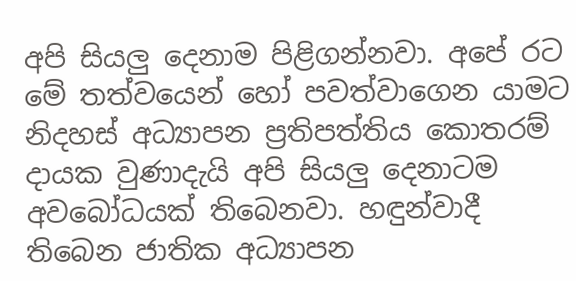අපි සියලු දෙනාම පිළිගන්නවා. අපේ රට මේ තත්වයෙන් හෝ පවත්වාගෙන යාමට නිදහස් අධ්‍යාපන ප්‍රතිපත්තිය කොතරම් දායක වුණාදැයි අපි සියලු දෙනාටම අවබෝධයක් තිබෙනවා. හඳුන්වාදී තිබෙන ජාතික අධ්‍යාපන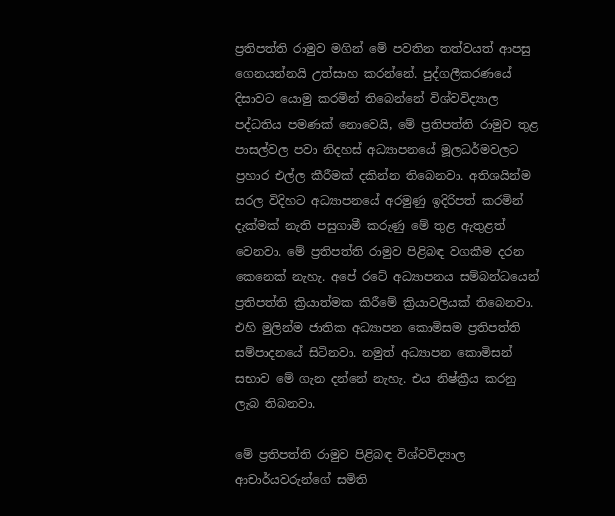ප්‍රතිපත්ති රාමුව මගින් මේ පවතින තත්වයත් ආපසු ගෙනයන්නයි උත්සාහ කරන්නේ. පුද්ගලීකරණයේ දිසාවට යොමු කරමින් තිබෙන්නේ විශ්වවිද්‍යාල පද්ධතිය පමණක් නොවෙයි, මේ ප්‍රතිපත්ති රාමුව තුළ පාසල්වල පවා නිදහස් අධ්‍යාපනයේ මූලධර්මවලට ප්‍රහාර එල්ල කීරීමක් දකින්න තිබෙනවා. අතිශයින්ම සරල විදිහට අධ්‍යාපනයේ අරමුණු ඉදිරිපත් කරමින් දැක්මක් නැති පසුගාමී කරුණු මේ තුළ ඇතුළත් වෙනවා. මේ ප්‍රතිපත්ති රාමුව පිළිබඳ වගකීම දරන කෙනෙක් නැහැ. අපේ රටේ අධ්‍යාපනය සම්බන්ධයෙන් ප්‍රතිපත්ති ක්‍රියාත්මක කිරීමේ ක්‍රියාවලියක් තිබෙනවා. එහි මුලින්ම ජාතික අධ්‍යාපන කොමිසම ප්‍රතිපත්ති සම්පාදනයේ සිටිනවා. නමුත් අධ්‍යාපන කොමිසන් සභාව මේ ගැන දන්නේ නැහැ. එය නිෂ්ක්‍රීය කරනු ලැබ තිබනවා.

මේ ප්‍රතිපත්ති රාමුව පිළිබඳ විශ්වවිද්‍යාල ආචාර්යවරුන්ගේ සමිති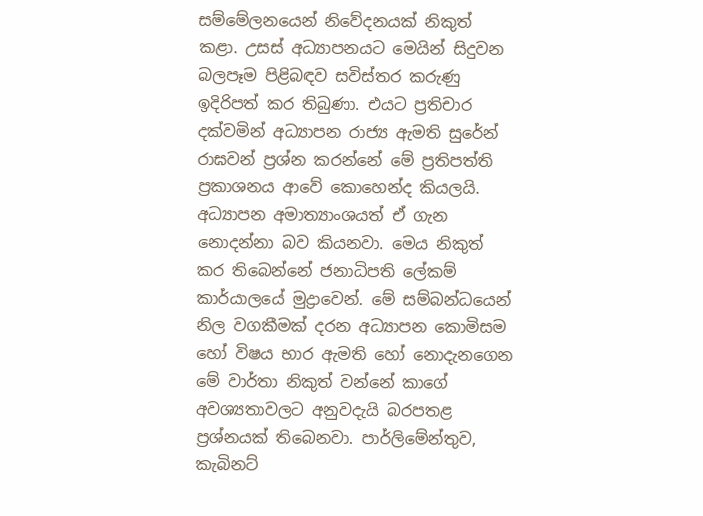සම්මේලනයෙන් නිවේදනයක් නිකුත් කළා. උසස් අධ්‍යාපනයට මෙයින් සිදුවන බලපෑම පිළිබඳව සවිස්තර කරුණු ඉදිරිපත් කර තිබුණා. එයට ප්‍රතිචාර දක්වමින් අධ්‍යාපන රාජ්‍ය ඇමති සුරේන් රාඝවන් ප්‍රශ්න කරන්නේ මේ ප්‍රතිපත්ති ප්‍රකාශනය ආවේ කොහෙන්ද කියලයි. අධ්‍යාපන අමාත්‍යාංශයත් ඒ ගැන නොදන්නා බව කියනවා. මෙය නිකුත් කර තිබෙන්නේ ජනාධිපති ලේකම් කාර්යාලයේ මුද්‍රාවෙන්. මේ සම්බන්ධයෙන් නිල වගකීමක් දරන අධ්‍යාපන කොමිසම හෝ විෂය භාර ඇමති හෝ නොදැනගෙන මේ වාර්තා නිකුත් වන්නේ කාගේ අවශ්‍යතාවලට අනුවදැයි බරපතළ ප්‍රශ්නයක් තිබෙනවා. පාර්ලිමේන්තුව, කැබිනට්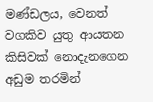මණ්ඩලය, වෙනත් වගකිව යුතු ආයතන කිසිවක් නොදැනගෙන අඩුම තරමින්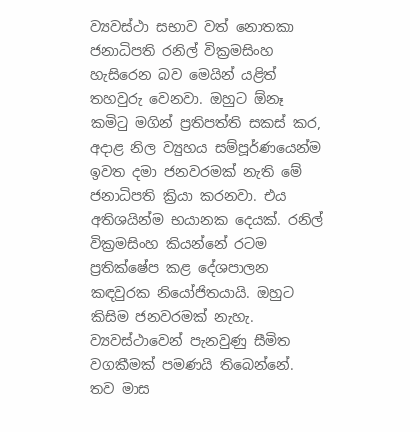ව්‍යවස්ථා සභාව වත් නොතකා ජනාධිපති රනිල් වික්‍රමසිංහ හැසිරෙන බව මෙයින් යළිත් තහවුරු වෙනවා. ඔහුට ඕනෑ කමිටු මගින් ප්‍රතිපත්ති සකස් කර, අදාළ නිල ව්‍යුහය සම්පූර්ණයෙන්ම ඉවත දමා ජනවරමක් නැති මේ ජනාධිපති ක්‍රියා කරනවා. එය අතිශයින්ම භයානක දෙයක්. රනිල් වික්‍රමසිංහ කියන්නේ රටම ප්‍රතික්ෂේප කළ දේශපාලන කඳවුරක නියෝජිතයායි. ඔහුට කිසිම ජනවරමක් නැහැ. ව්‍යවස්ථාවෙන් පැනවුණු සීමිත වගකීමක් පමණයි තිබෙන්නේ. තව මාස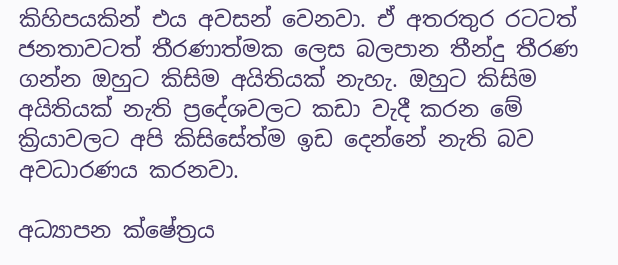කිහිපයකින් එය අවසන් වෙනවා. ඒ අතරතුර රටටත් ජනතාවටත් තීරණාත්මක ලෙස බලපාන තීන්දු තීරණ ගන්න ඔහුට කිසිම අයිතියක් නැහැ. ඔහුට කිසිම අයිතියක් නැති ප්‍රදේශවලට කඩා වැදී කරන මේ ක්‍රියාවලට අපි කිසිසේත්ම ඉඩ දෙන්නේ නැති බව අවධාරණය කරනවා.

අධ්‍යාපන ක්ෂේත්‍රය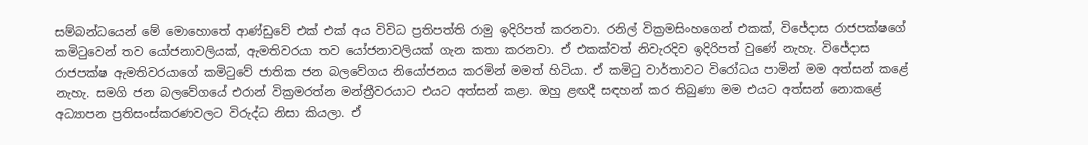සම්බන්ධයෙන් මේ මොහොතේ ආණ්ඩුවේ එක් එක් අය විවිධ ප්‍රතිපත්ති රාමු ඉදිරිපත් කරනවා. රනිල් වික්‍රමසිංහගෙන් එකක්, විජේදාස රාජපක්ෂගේ කමිටුවෙන් තව යෝජනාවලියක්, ඇමතිවරයා තව යෝජනාවලියක් ගැන කතා කරනවා. ඒ එකක්වත් නිවැරදිව ඉදිරිපත් වුණේ නැහැ. විජේදාස රාජපක්ෂ ඇමතිවරයාගේ කමිටුවේ ජාතික ජන බලවේගය නියෝජනය කරමින් මමත් හිටියා. ඒ කමිටු වාර්තාවට විරෝධය පාමින් මම අත්සන් කළේ නැහැ. සමගි ජන බලවේගයේ එරාන් වික්‍රමරත්න මන්ත්‍රීවරයාට එයට අත්සන් කළා. ඔහු ළඟදී සඳහන් කර තිබුණා මම එයට අත්සන් නොකළේ අධ්‍යාපන ප්‍රතිසංස්කරණවලට විරුද්ධ නිසා කියලා. ඒ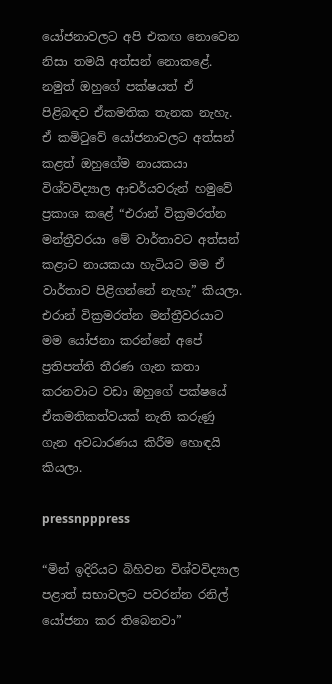යෝජනාවලට අපි එකඟ නොවෙන නිසා තමයි අත්සන් නොකළේ. නමුත් ඔහුගේ පක්ෂයත් ඒ පිළිබඳව ඒකමතික තැනක නැහැ. ඒ කමිටුවේ යෝජනාවලට අත්සන් කළත් ඔහුගේම නායකයා විශ්වවිද්‍යාල ආචර්යවරුන් හමුවේ ප්‍රකාශ කළේ “එරාන් වික්‍රමරත්න මන්ත්‍රීවරයා මේ වාර්තාවට අත්සන් කළාට නායකයා හැටියට මම ඒ වාර්තාව පිළිගන්නේ නැහැ” කියලා. එරාන් වික්‍රමරත්න මන්ත්‍රීවරයාට මම යෝජනා කරන්නේ අපේ ප්‍රතිපත්ති තීරණ ගැන කතා කරනවාට වඩා ඔහුගේ පක්ෂයේ ඒකමතිකත්වයක් නැති කරුණු ගැන අවධාරණය කිරීම හොඳයි කියලා.

pressnpppress

“මින් ඉදිරියට බිහිවන විශ්වවිද්‍යාල පළාත් සභාවලට පවරන්න රනිල් යෝජනා කර තිබෙනවා”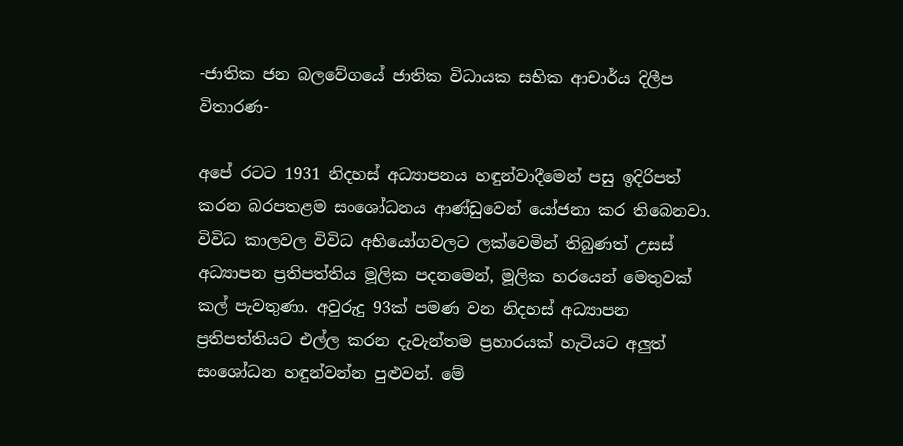-ජාතික ජන බලවේගයේ ජාතික විධායක සභික ආචාර්ය දිලීප විතාරණ-

අපේ රටට 1931 නිදහස් අධ්‍යාපනය හඳුන්වාදීමෙන් පසු ඉදිරිපත් කරන බරපතළම සංශෝධනය ආණ්ඩුවෙන් යෝජනා කර තිබෙනවා. විවිධ කාලවල විවිධ අභියෝගවලට ලක්වෙමින් තිබුණත් උසස් අධ්‍යාපන ප්‍රතිපත්තිය මූලික පදනමෙන්, මූලික හරයෙන් මෙතුවක් කල් පැවතුණා. අවුරුදු 93ක් පමණ වන නිදහස් අධ්‍යාපන ප්‍රතිපත්තියට එල්ල කරන දැවැන්තම ප්‍රහාරයක් හැටියට අලුත් සංශෝධන හඳුන්වන්න පුළුවන්. මේ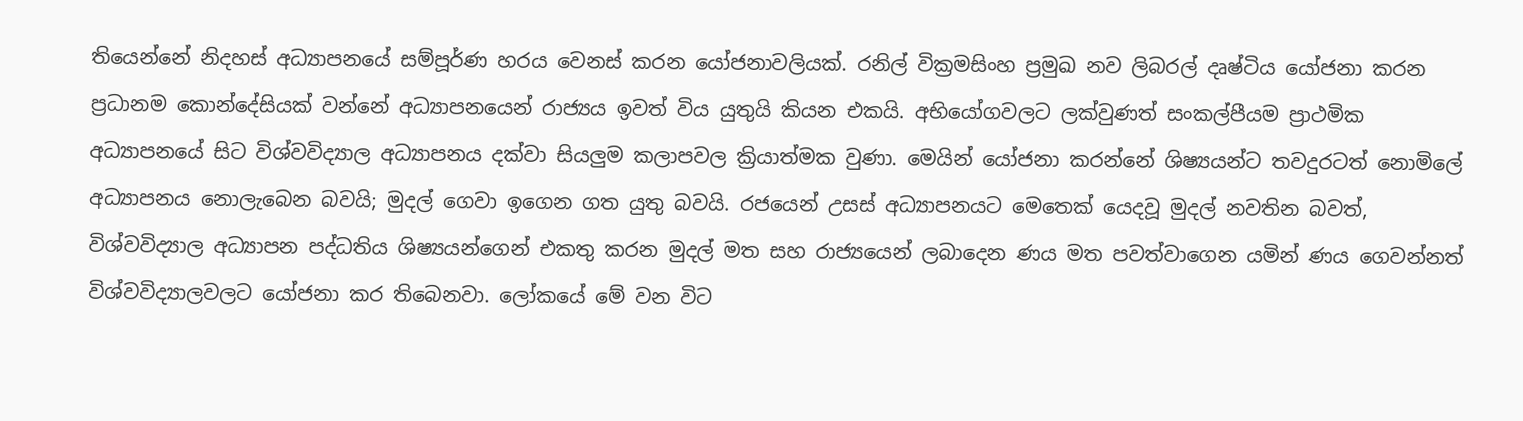තියෙන්නේ නිදහස් අධ්‍යාපනයේ සම්පූර්ණ හරය වෙනස් කරන යෝජනාවලියක්. රනිල් වික්‍රමසිංහ ප්‍රමුඛ නව ලිබරල් දෘෂ්ටිය යෝජනා කරන ප්‍රධානම කොන්දේසියක් වන්නේ අධ්‍යාපනයෙන් රාජ්‍යය ඉවත් විය යුතුයි කියන එකයි. අභියෝගවලට ලක්වුණත් සංකල්පීයම ප්‍රාථමික අධ්‍යාපනයේ සිට විශ්වවිද්‍යාල අධ්‍යාපනය දක්වා සියලුම කලාපවල ක්‍රියාත්මක වුණා. මෙයින් යෝජනා කරන්නේ ශිෂ්‍යයන්ට තවදුරටත් නොමිලේ අධ්‍යාපනය නොලැබෙන බවයි; මුදල් ගෙවා ඉගෙන ගත යුතු බවයි. රජයෙන් උසස් අධ්‍යාපනයට මෙතෙක් යෙදවූ මුදල් නවතින බවත්, විශ්වවිද්‍යාල අධ්‍යාපන පද්ධතිය ශිෂ්‍යයන්ගෙන් එකතු කරන මුදල් මත සහ රාජ්‍යයෙන් ලබාදෙන ණය මත පවත්වාගෙන යමින් ණය ගෙවන්නත් විශ්වවිද්‍යාලවලට යෝජනා කර තිබෙනවා. ලෝකයේ මේ වන විට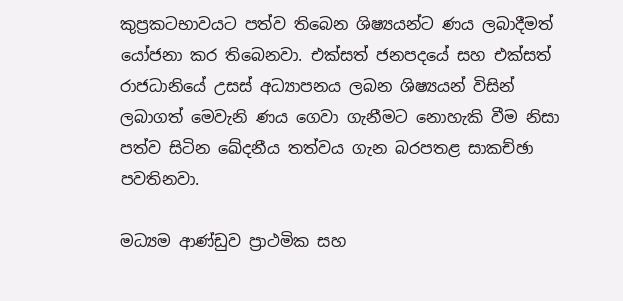කුප්‍රකටභාවයට පත්ව තිබෙන ශිෂ්‍යයන්ට ණය ලබාදීමත් යෝජනා කර තිබෙනවා. එක්සත් ජනපදයේ සහ එක්සත් රාජධානියේ උසස් අධ්‍යාපනය ලබන ශිෂ්‍යයන් විසින් ලබාගත් මෙවැනි ණය ගෙවා ගැනීමට නොහැකි වීම නිසා පත්ව සිටින ඛේදනීය තත්වය ගැන බරපතළ සාකච්ඡා පවතිනවා.

මධ්‍යම ආණ්ඩුව ප්‍රාථමික සහ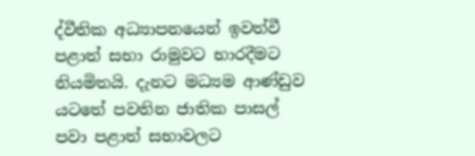ද්වීතික අධ්‍යාපනයෙන් ඉවත්වී පළාත් සභා රාමුවට භාරදීමට නියමිතයි. දැනට මධ්‍යම ආණ්ඩුව යටතේ පවතින ජාතික පාසල් පවා පළාත් සභාවලට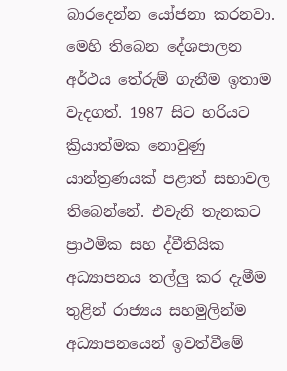බාරදෙන්න යෝජනා කරනවා. මෙහි තිබෙන දේශපාලන අර්ථය තේරුම් ගැනීම ඉතාම වැදගත්. 1987 සිට හරියට ක්‍රියාත්මක නොවුණු යාන්ත්‍රණයක් පළාත් සභාවල තිබෙන්නේ. එවැනි තැනකට ප්‍රාථමික සහ ද්වීතියික අධ්‍යාපනය තල්ලු කර දැමීම තුළින් රාජ්‍යය සහමුලින්ම අධ්‍යාපනයෙන් ඉවත්වීමේ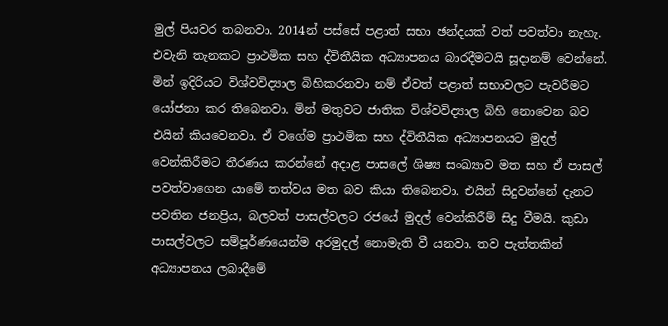මුල් පියවර තබනවා. 2014න් පස්සේ පළාත් සභා ඡන්දයක් වත් පවත්වා නැහැ. එවැනි තැනකට ප්‍රාථමික සහ ද්විතීයික අධ්‍යාපනය බාරදීමටයි සූදානම් වෙන්නේ. මින් ඉදිරියට විශ්වවිද්‍යාල බිහිකරනවා නම් ඒවත් පළාත් සභාවලට පැවරීමට යෝජනා කර තිබෙනවා. මින් මතුවට ජාතික විශ්වවිද්‍යාල බිහි නොවෙන බව එයින් කියවෙනවා. ඒ වගේම ප්‍රාථමික සහ ද්විතීයික අධ්‍යාපනයට මුදල් වෙන්කිරීමට තීරණය කරන්නේ අදාළ පාසලේ ශිෂ්‍ය සංඛ්‍යාව මත සහ ඒ පාසල් පවත්වාගෙන යාමේ තත්වය මත බව කියා තිබෙනවා. එයින් සිදුවන්නේ දැනට පවතින ජනප්‍රිය, බලවත් පාසල්වලට රජයේ මුදල් වෙන්කිරීම් සිදු වීමයි. කුඩා පාසල්වලට සම්පූර්ණයෙන්ම අරමුදල් නොමැති වී යනවා. තව පැත්තකින් අධ්‍යාපනය ලබාදීමේ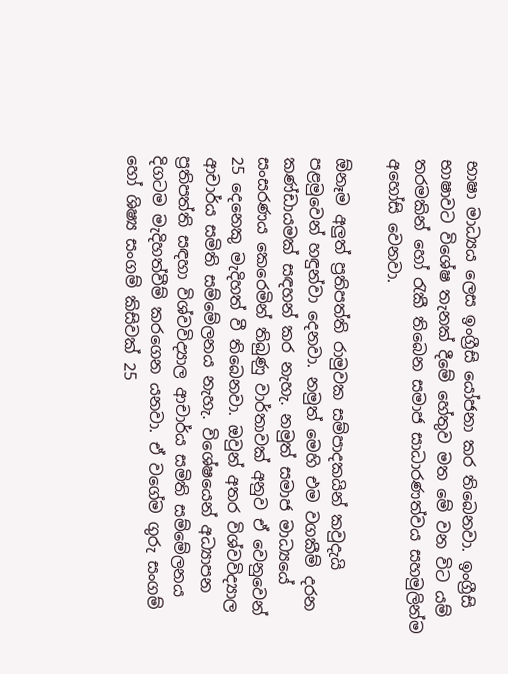භාෂා මාධ්‍යය ලෙස ඉංග්‍රීසි යෝජනා කර තිබෙනවා. ඉංග්‍රීසි භාෂාවට විශේෂ තැනක් දීමේ හේතුව මත මේ වන විට යම් තරමකින් හෝ රැකී තිබෙන සමාජ සාධාරණත්වය සහමුලින්ම අහෝසි වෙනවා.

ඕනෑම අලුත් ප්‍රතිපත්ති රාමුවක සම්පාදකයින් කවුදැයි පළමුවෙන් හඳුන්වා දෙනවා. නමුත් මෙහි එම වගකීම් දරන කණ්ඩායමක් සඳහන් කර නැහැ. නමුත් සමාජ මාධ්‍යයේ සංසරණය කෙරෙමින් තිබුණු වාර්තාවක් අනුව ඒ වෙනුවෙන් 25 දෙනෙකු මැදිහත් වී තිබෙනවා. ඔවුන් අතර විශ්වවිද්‍යාල ආචාර්ය සමිති සම්මේලනය නැහැ. විශේෂයෙන් අධ්‍යාපන ප්‍රතිපත්ති සඳහා විශ්වවිද්‍යාල ආචාර්ය සමිති සම්මේලනය දිගටම මැදිහත්වීම් කරගෙන යනවා. ඒ වගේම ගුරු සංගම් හෝ ශිෂ්‍ය සංගම් කිසිවක් 25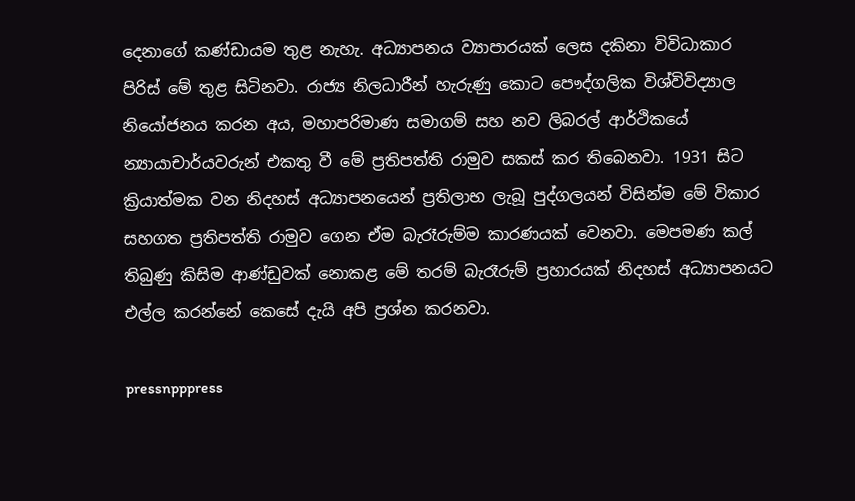දෙනාගේ කණ්ඩායම තුළ නැහැ. අධ්‍යාපනය ව්‍යාපාරයක් ලෙස දකිනා විවිධාකාර පිරිස් මේ තුළ සිටිනවා. රාජ්‍ය නිලධාරීන් හැරුණු කොට පෞද්ගලික විශ්විවිද්‍යාල නියෝජනය කරන අය, මහාපරිමාණ සමාගම් සහ නව ලිබරල් ආර්ථිකයේ න්‍යායාචාර්යවරුන් එකතු වී මේ ප්‍රතිපත්ති රාමුව සකස් කර තිබෙනවා. 1931 සිට ක්‍රියාත්මක වන නිදහස් අධ්‍යාපනයෙන් ප්‍රතිලාභ ලැබූ පුද්ගලයන් විසින්ම මේ විකාර සහගත ප්‍රතිපත්ති රාමුව ගෙන ඒම බැරෑරුම්ම කාරණයක් වෙනවා. මෙපමණ කල් තිබුණු කිසිම ආණ්ඩුවක් නොකළ මේ තරම් බැරෑරුම් ප්‍රහාරයක් නිදහස් අධ්‍යාපනයට එල්ල කරන්නේ කෙසේ දැයි අපි ප්‍රශ්න කරනවා.

pressnpppress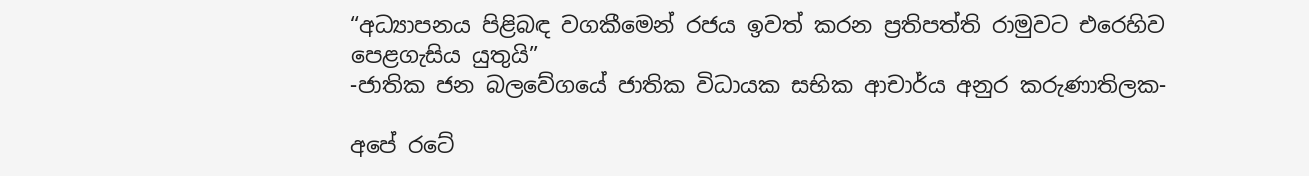“අධ්‍යාපනය පිළිබඳ වගකීමෙන් රජය ඉවත් කරන ප්‍රතිපත්ති රාමුවට එරෙහිව පෙළගැසිය යුතුයි”
-ජාතික ජන බලවේගයේ ජාතික විධායක සභික ආචාර්ය අනුර කරුණාතිලක-

අපේ රටේ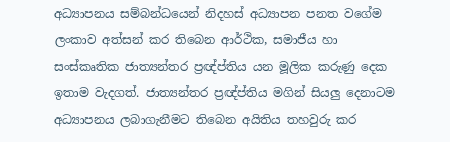අධ්‍යාපනය සම්බන්ධයෙන් නිදහස් අධ්‍යාපන පනත වගේම ලංකාව අත්සන් කර තිබෙන ආර්ථික, සමාජීය හා සංස්කෘතික ජාත්‍යන්තර ප්‍රඥ්ප්තිය යන මූලික කරුණු දෙක ඉතාම වැදගත්. ජාත්‍යන්තර ප්‍රඥ්ප්තිය මගින් සියලු දෙනාටම අධ්‍යාපනය ලබාගැනීමට තිබෙන අයිතිය තහවුරු කර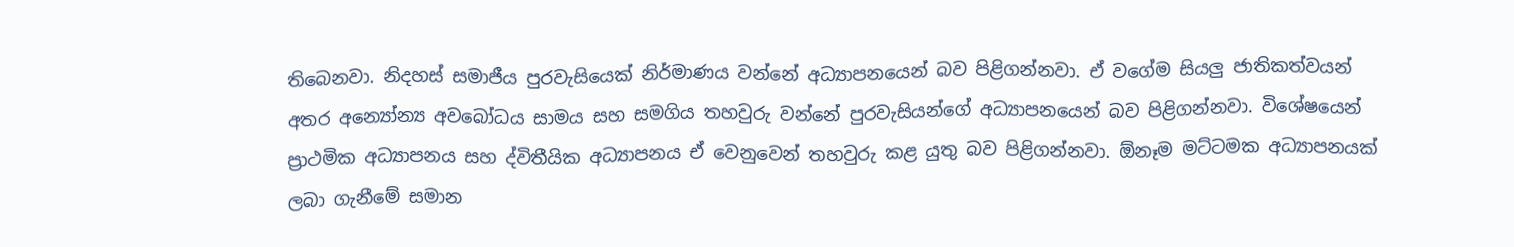තිබෙනවා. නිදහස් සමාජීය පුරවැසියෙක් නිර්මාණය වන්නේ අධ්‍යාපනයෙන් බව පිළිගන්නවා. ඒ වගේම සියලු ජාතිකත්වයන් අතර අන්‍යෝන්‍ය අවබෝධය සාමය සහ සමගිය තහවුරු වන්නේ පුරවැසියන්ගේ අධ්‍යාපනයෙන් බව පිළිගන්නවා. විශේෂයෙන් ප්‍රාථමික අධ්‍යාපනය සහ ද්විතීයික අධ්‍යාපනය ඒ වෙනුවෙන් තහවුරු කළ යුතු බව පිළිගන්නවා. ඕනෑම මට්ටමක අධ්‍යාපනයක් ලබා ගැනීමේ සමාන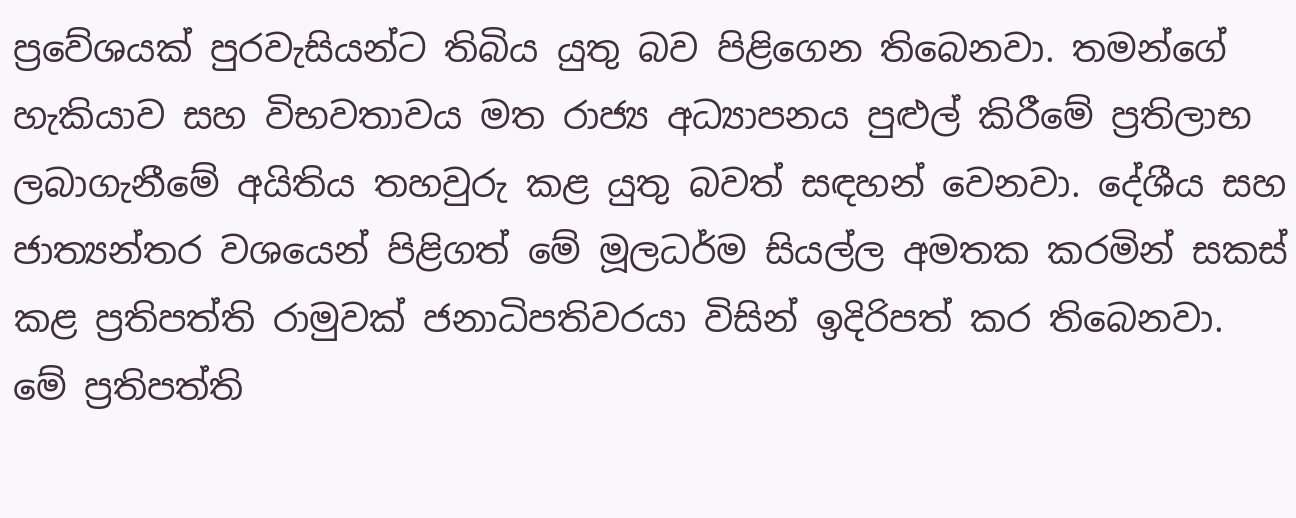ප්‍රවේශයක් පුරවැසියන්ට තිබිය යුතු බව පිළිගෙන තිබෙනවා. තමන්ගේ හැකියාව සහ විභවතාවය මත රාජ්‍ය අධ්‍යාපනය පුළුල් කිරීමේ ප්‍රතිලාභ ලබාගැනීමේ අයිතිය තහවුරු කළ යුතු බවත් සඳහන් වෙනවා. දේශීය සහ ජාත්‍යන්තර වශයෙන් පිළිගත් මේ මූලධර්ම සියල්ල අමතක කරමින් සකස් කළ ප්‍රතිපත්ති රාමුවක් ජනාධිපතිවරයා විසින් ඉදිරිපත් කර තිබෙනවා. මේ ප්‍රතිපත්ති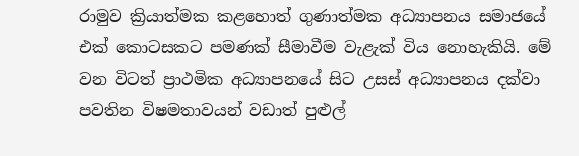රාමුව ක්‍රියාත්මක කළහොත් ගුණාත්මක අධ්‍යාපනය සමාජයේ එක් කොටසකට පමණක් සීමාවීම වැළැක් විය නොහැකියි. මේ වන විටත් ප්‍රාථමික අධ්‍යාපනයේ සිට උසස් අධ්‍යාපනය දක්වා පවතින විෂමතාවයන් වඩාත් පුළුල්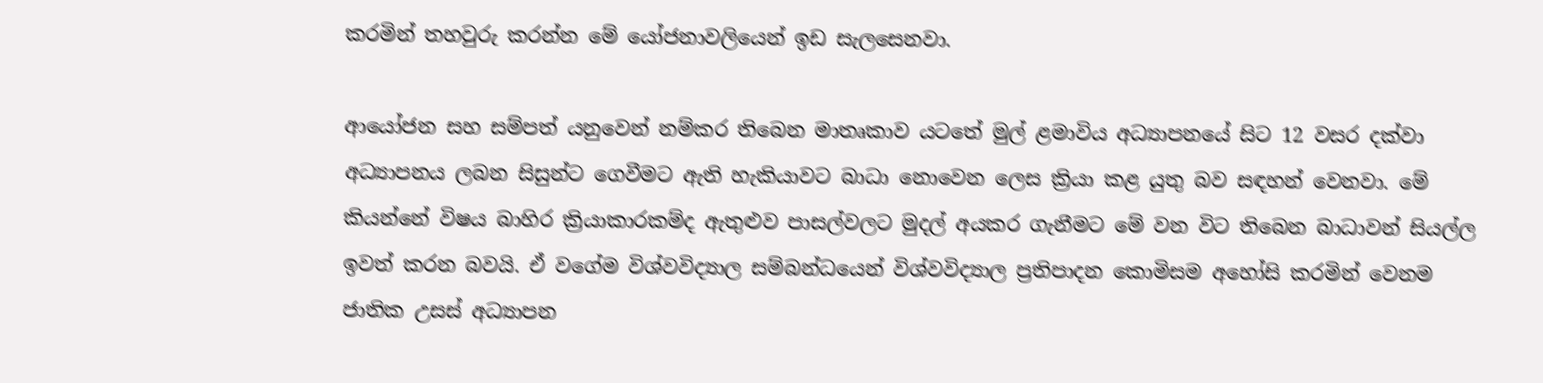කරමින් තහවුරු කරන්න මේ යෝජනාවලියෙන් ඉඩ සැලසෙනවා.

ආයෝජන සහ සම්පත් යනුවෙන් නම්කර තිබෙන මාතෘකාව යටතේ මුල් ළමාවිය අධ්‍යාපනයේ සිට 12 වසර දක්වා අධ්‍යාපනය ලබන සිසුන්ට ගෙවීමට ඇති හැකියාවට බාධා නොවෙන ලෙස ක්‍රියා කළ යුතු බව සඳහන් වෙනවා. මේ කියන්නේ විෂය බාහිර ක්‍රියාකාරකම්ද ඇතුළුව පාසල්වලට මුදල් අයකර ගැනීමට මේ වන විට තිබෙන බාධාවන් සියල්ල ඉවත් කරන බවයි. ඒ වගේම විශ්වවිද්‍යාල සම්බන්ධයෙන් විශ්වවිද්‍යාල ප්‍රතිපාදන කොමිසම අහෝසි කරමින් වෙනම ජාතික උසස් අධ්‍යාපන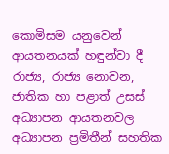කොමිසම යනුවෙන් ආයතනයක් හඳුන්වා දී රාජ්‍ය, රාජ්‍ය නොවන, ජාතික හා පළාත් උසස් අධ්‍යාපන ආයතනවල අධ්‍යාපන ප්‍රමිතීන් සහතික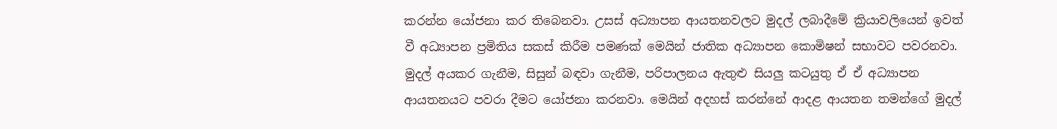කරන්න යෝජනා කර තිබෙනවා. උසස් අධ්‍යාපන ආයතනවලට මුදල් ලබාදීමේ ක්‍රියාවලියෙන් ඉවත් වී අධ්‍යාපන ප්‍රමිතිය සකස් කිරීම පමණක් මෙයින් ජාතික අධ්‍යාපන කොමිෂන් සභාවට පවරනවා. මුදල් අයකර ගැනීම, සිසුන් බඳවා ගැනීම, පරිපාලනය ඇතුළු සියලු කටයුතු ඒ ඒ අධ්‍යාපන ආයතනයට පවරා දීමට යෝජනා කරනවා. මෙයින් අදහස් කරන්නේ ආදළ ආයතන තමන්ගේ මුදල්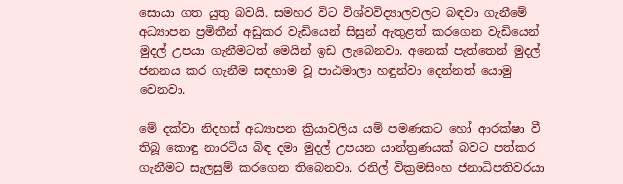සොයා ගත යුතු බවයි. සමහර විට විශ්වවිද්‍යාලවලට බඳවා ගැනීමේ අධ්‍යාපන ප්‍රමිතීන් අඩුකර වැඩියෙන් සිසුන් ඇතුළත් කරගෙන වැඩියෙන් මුදල් උපයා ගැනීමටත් මෙයින් ඉඩ ලැබෙනවා. අනෙක් පැත්තෙන් මුදල් ජනනය කර ගැනීම සඳහාම වූ පාඨමාලා හඳුන්වා දෙන්නත් යොමු වෙනවා.

මේ දක්වා නිදහස් අධ්‍යාපන ක්‍රියාවලිය යම් පමණකට හෝ ආරක්ෂා වී තිබූ කොඳු නාරටිය බිඳ දමා මුදල් උපයන යාන්ත්‍රණයක් බවට පත්කර ගැනීමට සැලසුම් කරගෙන තිබෙනවා. රනිල් වික්‍රමසිංහ ජනාධිපතිවරයා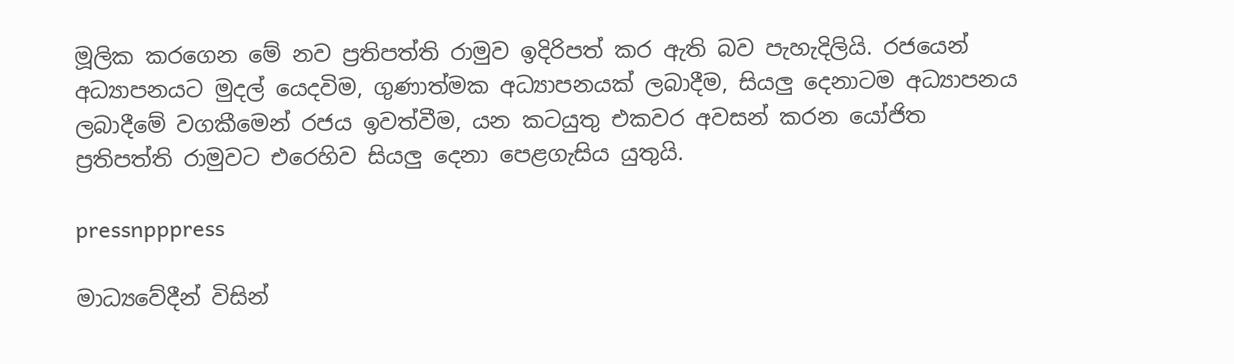මූලික කරගෙන මේ නව ප්‍රතිපත්ති රාමුව ඉදිරිපත් කර ඇති බව පැහැදිලියි. රජයෙන් අධ්‍යාපනයට මුදල් යෙදවිම, ගුණාත්මක අධ්‍යාපනයක් ලබාදීම, සියලු දෙනාටම අධ්‍යාපනය ලබාදීමේ වගකීමෙන් රජය ඉවත්වීම, යන කටයුතු එකවර අවසන් කරන යෝජිත ප්‍රතිපත්ති රාමුවට එරෙහිව සියලු දෙනා පෙළගැසිය යුතුයි.

pressnpppress

මාධ්‍යවේදීන් විසින්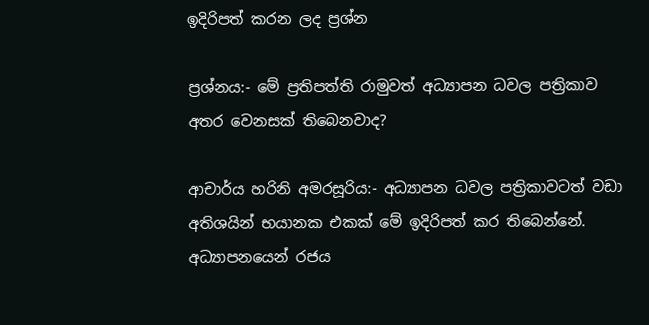ඉදිරිපත් කරන ලද ප්‍රශ්න

ප්‍රශ්නය:- මේ ප්‍රතිපත්ති රාමුවත් අධ්‍යාපන ධවල පත්‍රිකාව අතර වෙනසක් තිබෙනවාද?

ආචාර්ය හරිනි අමරසූරිය:- අධ්‍යාපන ධවල පත්‍රිකාවටත් වඩා අතිශයින් භයානක එකක් මේ ඉදිරිපත් කර තිබෙන්නේ. අධ්‍යාපනයෙන් රජය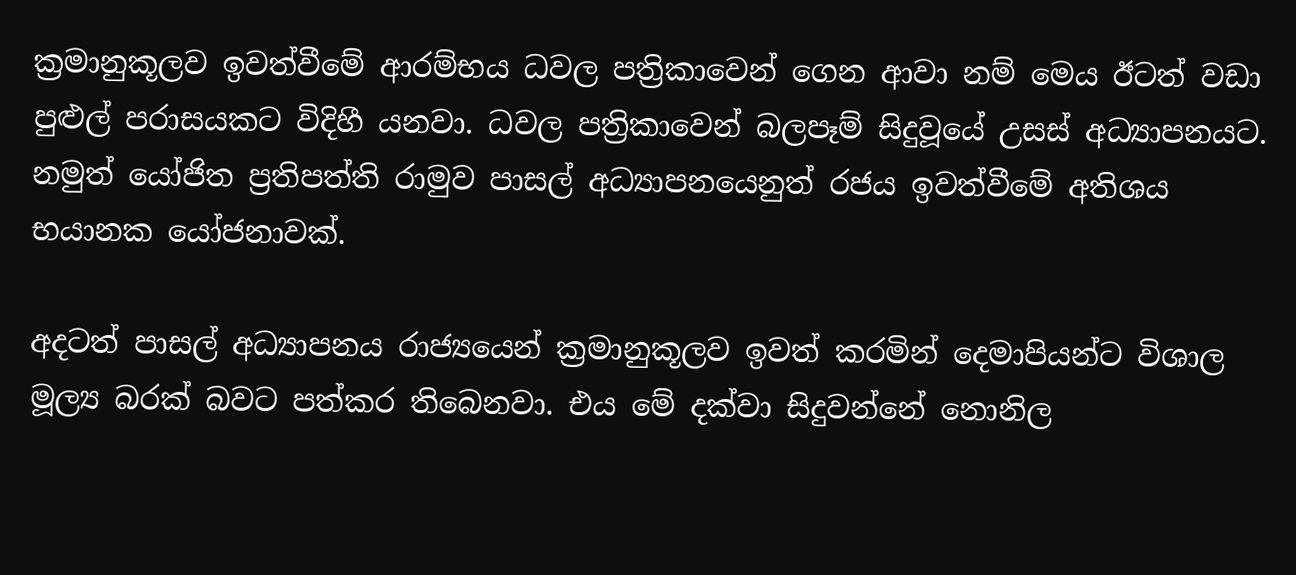ක්‍රමානුකූලව ඉවත්වීමේ ආරම්භය ධවල පත්‍රිකාවෙන් ගෙන ආවා නම් මෙය ඊටත් වඩා පුළුල් පරාසයකට විදිහී යනවා. ධවල පත්‍රිකාවෙන් බලපෑම් සිදුවූයේ උසස් අධ්‍යාපනයට. නමුත් යෝජිත ප්‍රතිපත්ති රාමුව පාසල් අධ්‍යාපනයෙනුත් රජය ඉවත්වීමේ අතිශය භයානක යෝජනාවක්.

අදටත් පාසල් අධ්‍යාපනය රාජ්‍යයෙන් ක්‍රමානුකූලව ඉවත් කරමින් දෙමාපියන්ට විශාල මූල්‍ය බරක් බවට පත්කර තිබෙනවා. එය මේ දක්වා සිදුවන්නේ නොනිල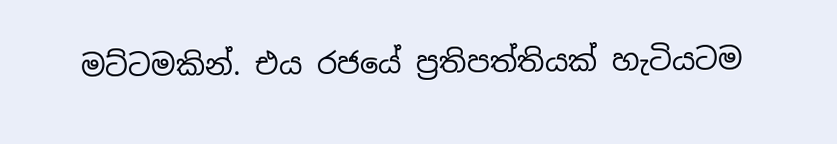මට්ටමකින්. එය රජයේ ප්‍රතිපත්තියක් හැටියටම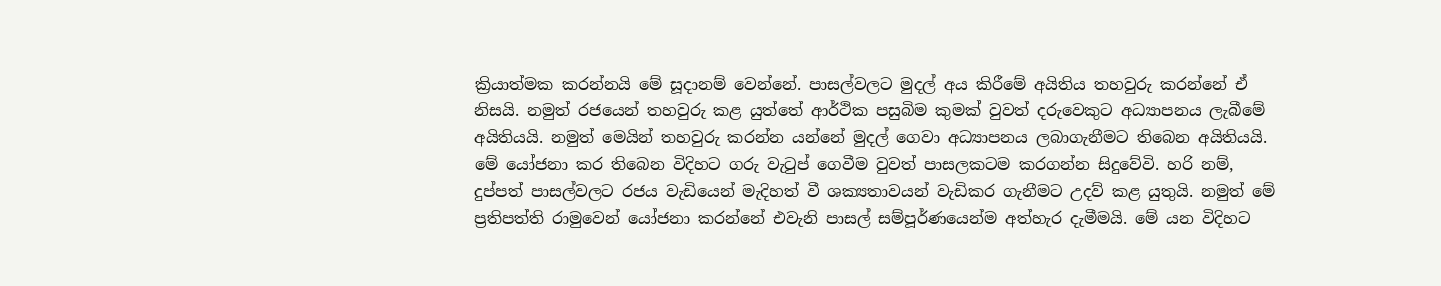ක්‍රියාත්මක කරන්නයි මේ සූදානම් වෙන්නේ. පාසල්වලට මුදල් අය කිරීමේ අයිතිය තහවුරු කරන්නේ ඒ නිසයි. නමුත් රජයෙන් තහවුරු කළ යුත්තේ ආර්ථික පසුබිම කුමක් වුවත් දරුවෙකුට අධ්‍යාපනය ලැබීමේ අයිතියයි. නමුත් මෙයින් තහවුරු කරන්න යන්නේ මුදල් ගෙවා අධ්‍යාපනය ලබාගැනීමට තිබෙන අයිතියයි. මේ යෝජනා කර තිබෙන විදිහට ගරු වැටුප් ගෙවීම වුවත් පාසලකටම කරගන්න සිදුවේවි. හරි නම්, දුප්පත් පාසල්වලට රජය වැඩියෙන් මැදිහත් වී ශක්‍යතාවයන් වැඩිකර ගැනීමට උදව් කළ යුතුයි. නමුත් මේ ප්‍රතිපත්ති රාමුවෙන් යෝජනා කරන්නේ එවැනි පාසල් සම්පූර්ණයෙන්ම අත්හැර දැමීමයි. මේ යන විදිහට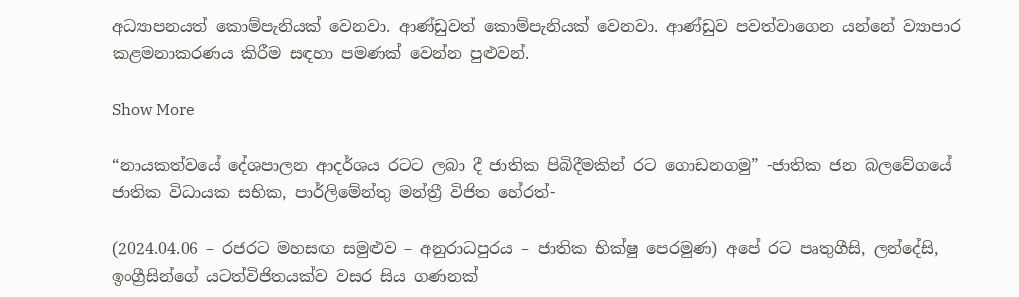අධ්‍යාපනයත් කොම්පැනියක් වෙනවා. ආණ්ඩුවත් කොම්පැනියක් වෙනවා. ආණ්ඩුව පවත්වාගෙන යන්නේ ව්‍යාපාර කළමනාකරණය කිරීම සඳහා පමණක් වෙන්න පුළුවන්.

Show More

“නායකත්වයේ දේශපාලන ආදර්ශය රටට ලබා දී ජාතික පිබිදීමකින් රට ගොඩනගමු” -ජාතික ජන බලවේගයේ ජාතික විධායක සභික, පාර්ලිමේන්තු මන්ත්‍රී විජිත හේරත්-

(2024.04.06 – රජරට මහසඟ සමුළුව – අනුරාධපුරය – ජාතික භික්ෂු පෙරමුණ) අපේ රට පෘතුගීසි, ලන්දේසි, ඉංග්‍රීසින්ගේ යටත්විජිතයක්ව වසර සිය ගණනක්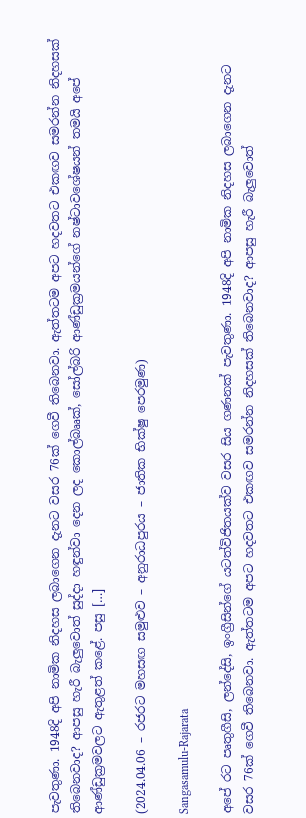පැවතුණා. 1948දි අපි නාමික නිදහස ලබාගෙන දැනට වසර 76ක් ගෙවී තිබෙනවා. ඇත්තටම අපට හදවතට එකඟව සමරන්න නිදහසක් තිබෙනවාද? ආපසු හැරී බැලුවොත් සුද්දා හඳුන්වා දෙන ලද කොල්බෲක්, සෝල්බරි ආණ්ඩුක්‍රමයන්ගේ නෂ්ටාවශේෂයන් තමයි අපේ ආණ්ඩුක්‍රමවලට ඇතුළත් කළේ. පසු […]

(2024.04.06 – රජරට මහසඟ සමුළුව – අනුරාධපුරය – ජාතික භික්ෂු පෙරමුණ)

Sangasamulu-Rajarata

අපේ රට පෘතුගීසි, ලන්දේසි, ඉංග්‍රීසින්ගේ යටත්විජිතයක්ව වසර සිය ගණනක් පැවතුණා. 1948දි අපි නාමික නිදහස ලබාගෙන දැනට වසර 76ක් ගෙවී තිබෙනවා. ඇත්තටම අපට හදවතට එකඟව සමරන්න නිදහසක් තිබෙනවාද? ආපසු හැරී බැලුවොත්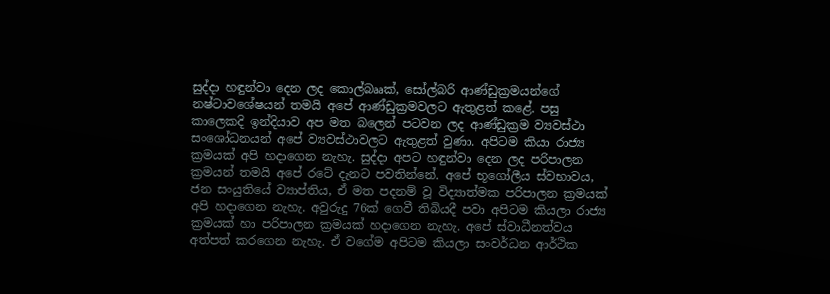සුද්දා හඳුන්වා දෙන ලද කොල්බෲක්, සෝල්බරි ආණ්ඩුක්‍රමයන්ගේ නෂ්ටාවශේෂයන් තමයි අපේ ආණ්ඩුක්‍රමවලට ඇතුළත් කළේ. පසු කාලෙකදි ඉන්දියාව අප මත බලෙන් පටවන ලද ආණ්ඩුක්‍රම ව්‍යවස්ථා සංශෝධනයන් අපේ ව්‍යවස්ථාවලට ඇතුළත් වුණා. අපිටම කියා රාජ්‍ය ක්‍රමයක් අපි හදාගෙන නැහැ. සුද්දා අපට හඳුන්වා දෙන ලද පරිපාලන ක්‍රමයන් තමයි අපේ රටේ දැනට පවතින්නේ. අපේ භූගෝලීය ස්වභාවය, ජන සංයුතියේ ව්‍යාප්තිය, ඒ මත පදනම් වූ විද්‍යාත්මක පරිපාලන ක්‍රමයක් අපි හදාගෙන නැහැ. අවුරුදු 76ක් ගෙවී තිබියදී පවා අපිටම කියලා රාජ්‍ය ක්‍රමයක් හා පරිපාලන ක්‍රමයක් හදාගෙන නැහැ. අපේ ස්වාධීනත්වය අත්පත් කරගෙන නැහැ. ඒ වගේම අපිටම කියලා සංවර්ධන ආර්ථික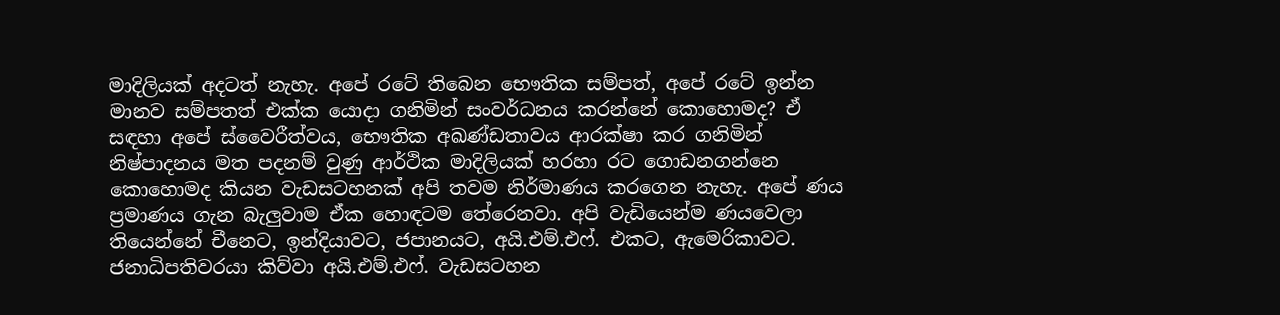මාදිලියක් අදටත් නැහැ. අපේ රටේ තිබෙන භෞතික සම්පත්, අපේ රටේ ඉන්න මානව සම්පතත් එක්ක යොදා ගනිමින් සංවර්ධනය කරන්නේ කොහොමද? ඒ සඳහා අපේ ස්වෛරීත්වය, භෞතික අඛණ්ඩතාවය ආරක්ෂා කර ගනිමින් නිෂ්පාදනය මත පදනම් වුණු ආර්ථික මාදිලියක් හරහා රට ගොඩනගන්නෙ කොහොමද කියන වැඩසටහනක් අපි තවම නිර්මාණය කරගෙන නැහැ. අපේ ණය ප්‍රමාණය ගැන බැලුවාම ඒක හොඳටම තේරෙනවා. අපි වැඩියෙන්ම ණයවෙලා තියෙන්නේ චීනෙට, ඉන්දියාවට, ජපානයට, අයි.එම්.එෆ්. එකට, ඇමෙරිකාවට. ජනාධිපතිවරයා කිව්වා අයි.එම්.එෆ්. වැඩසටහන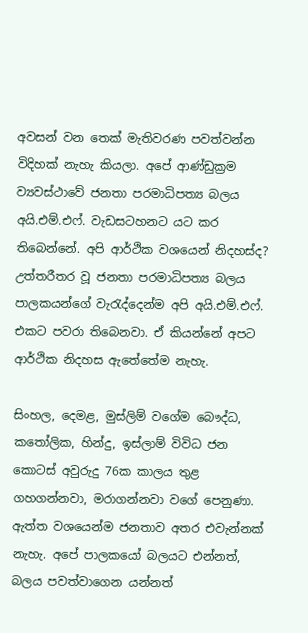අවසන් වන තෙක් මැතිවරණ පවත්වන්න විදිහක් නැහැ කියලා. අපේ ආණ්ඩුක්‍රම ව්‍යවස්ථාවේ ජනතා පරමාධිපත්‍ය බලය අයි.එම්.එෆ්. වැඩසටහනට යට කර තිබෙන්නේ. අපි ආර්ථික වශයෙන් නිදහස්ද? උත්තරීතර වූ ජනතා පරමාධිපත්‍ය බලය පාලකයන්ගේ වැරැද්දෙන්ම අපි අයි.එම්.එෆ්. එකට පවරා තිබෙනවා. ඒ කියන්නේ අපට ආර්ථික නිදහස ඇතේතේම නැහැ.

සිංහල, දෙමළ, මුස්ලිම් වගේම බෞද්ධ, කතෝලික, හින්දු, ඉස්ලාම් විවිධ ජන කොටස් අවුරුදු 76ක කාලය තුළ ගහගන්නවා, මරාගන්නවා වගේ පෙනුණා. ඇත්ත වශයෙන්ම ජනතාව අතර එවැන්නක් නැහැ. අපේ පාලකයෝ බලයට එන්නත්, බලය පවත්වාගෙන යන්නත්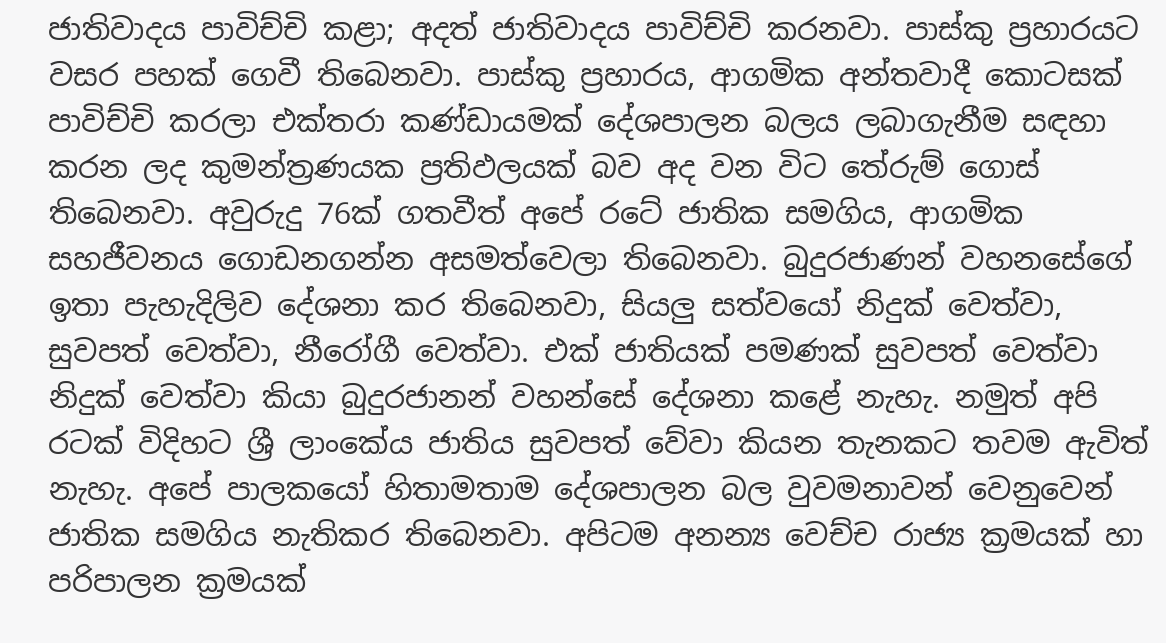ජාතිවාදය පාවිච්චි කළා; අදත් ජාතිවාදය පාවිච්චි කරනවා. පාස්කු ප්‍රහාරයට වසර පහක් ගෙවී තිබෙනවා. පාස්කු ප්‍රහාරය, ආගමික අන්තවාදී කොටසක් පාවිච්චි කරලා එක්තරා කණ්ඩායමක් දේශපාලන බලය ලබාගැනීම සඳහා කරන ලද කුමන්ත්‍රණයක ප්‍රතිඵලයක් බව අද වන විට තේරුම් ගොස් තිබෙනවා. අවුරුදු 76ක් ගතවීත් අපේ රටේ ජාතික සමගිය, ආගමික සහජීවනය ගොඩනගන්න අසමත්වෙලා තිබෙනවා. බුදුරජාණන් වහනසේගේ ඉතා පැහැදිලිව දේශනා කර තිබෙනවා, සියලු සත්වයෝ නිදුක් වෙත්වා, සුවපත් වෙත්වා, නීරෝගී වෙත්වා. එක් ජාතියක් පමණක් සුවපත් වෙත්වා නිදුක් වෙත්වා කියා බුදුරජානන් වහන්සේ දේශනා කළේ නැහැ. නමුත් අපි රටක් විදිහට ශ්‍රී ලාංකේය ජාතිය සුවපත් වේවා කියන තැනකට තවම ඇවිත් නැහැ. අපේ පාලකයෝ හිතාමතාම දේශපාලන බල වුවමනාවන් වෙනුවෙන් ජාතික සමගිය නැතිකර තිබෙනවා. අපිටම අනන්‍ය වෙච්ච රාජ්‍ය ක්‍රමයක් හා පරිපාලන ක්‍රමයක්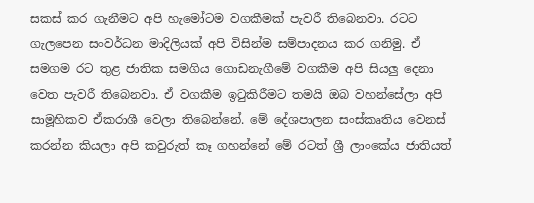සකස් කර ගැනීමට අපි හැමෝටම වගකීමක් පැවරී තිබෙනවා. රටට ගැලපෙන සංවර්ධන මාදිලියක් අපි විසින්ම සම්පාදනය කර ගනිමු. ඒ සමගම රට තුළ ජාතික සමගිය ගොඩනැගීමේ වගකීම අපි සියලු දෙනා වෙත පැවරී තිබෙනවා. ඒ වගකීම ඉටුකිරීමට තමයි ඔබ වහන්සේලා අපි සාමූහිකව ඒකරාශී වෙලා තිබෙන්නේ. මේ දේශපාලන සංස්කෘතිය වෙනස් කරන්න කියලා අපි කවුරුත් කෑ ගහන්නේ මේ රටත් ශ්‍රී ලාංකේය ජාතියත්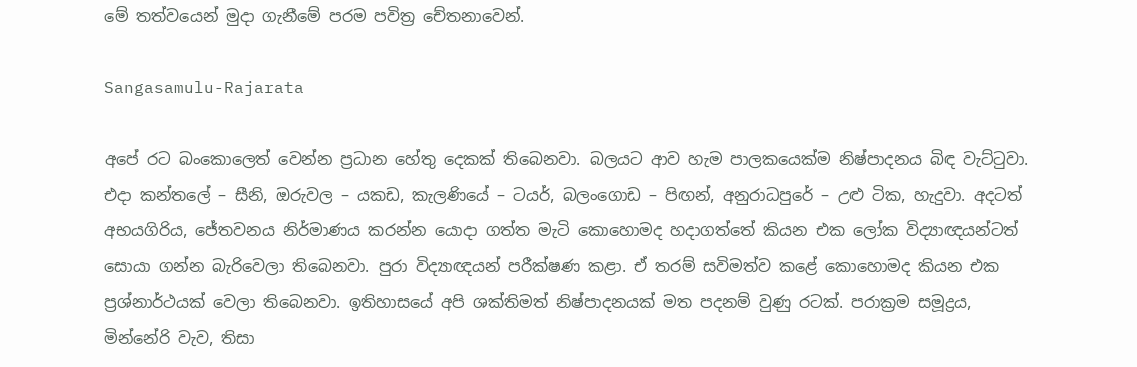මේ තත්වයෙන් මුදා ගැනීමේ පරම පවිත්‍ර චේතනාවෙන්.

Sangasamulu-Rajarata

අපේ රට බංකොලෙත් වෙන්න ප්‍රධාන හේතු දෙකක් තිබෙනවා. බලයට ආව හැම පාලකයෙක්ම නිෂ්පාදනය බිඳ වැට්ටුවා. එදා කන්තලේ – සීනි, ඔරුවල – යකඩ, කැලණියේ – ටයර්, බලංගොඩ – පිඟන්, අනුරාධපුරේ – උළු ටික, හැදුවා. අදටත් අභයගිරිය, ජේතවනය නිර්මාණය කරන්න යොදා ගත්ත මැටි කොහොමද හදාගත්තේ කියන එක ලෝක විද්‍යාඥයන්ටත් සොයා ගන්න බැරිවෙලා තිබෙනවා. පුරා විද්‍යාඥයන් පරීක්ෂණ කළා. ඒ තරම් සවිමත්ව කළේ කොහොමද කියන එක ප්‍රශ්නාර්ථයක් වෙලා තිබෙනවා. ඉතිහාසයේ අපි ශක්තිමත් නිෂ්පාදනයක් මත පදනම් වුණු රටක්. පරාක්‍රම සමූද්‍රය, මින්නේරි වැව, තිසා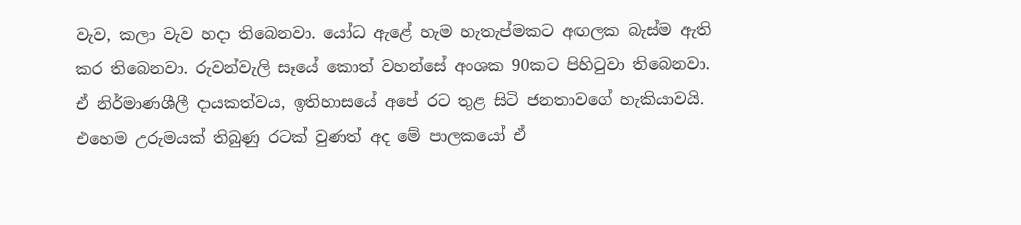වැව, කලා වැව හදා තිබෙනවා. යෝධ ඇළේ හැම හැතැප්මකට අඟලක බැස්ම ඇති කර තිබෙනවා. රුවන්වැලි සෑයේ කොත් වහන්සේ අංශක 90කට පිහිටුවා තිබෙනවා. ඒ නිර්මාණශීලී දායකත්වය, ඉතිහාසයේ අපේ රට තුළ සිටි ජනතාවගේ හැකියාවයි. එහෙම උරුමයක් තිබුණු රටක් වුණත් අද මේ පාලකයෝ ඒ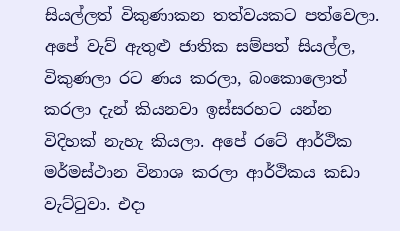සියල්ලත් විකුණාකන තත්වයකට පත්වෙලා. අපේ වැව් ඇතුළු ජාතික සම්පත් සියල්ල, විකුණලා රට ණය කරලා, බංකොලොත් කරලා දැන් කියනවා ඉස්සරහට යන්න විදිහක් නැහැ කියලා. අපේ රටේ ආර්ථික මර්මස්ථාන විනාශ කරලා ආර්ථිකය කඩා වැට්ටුවා. එදා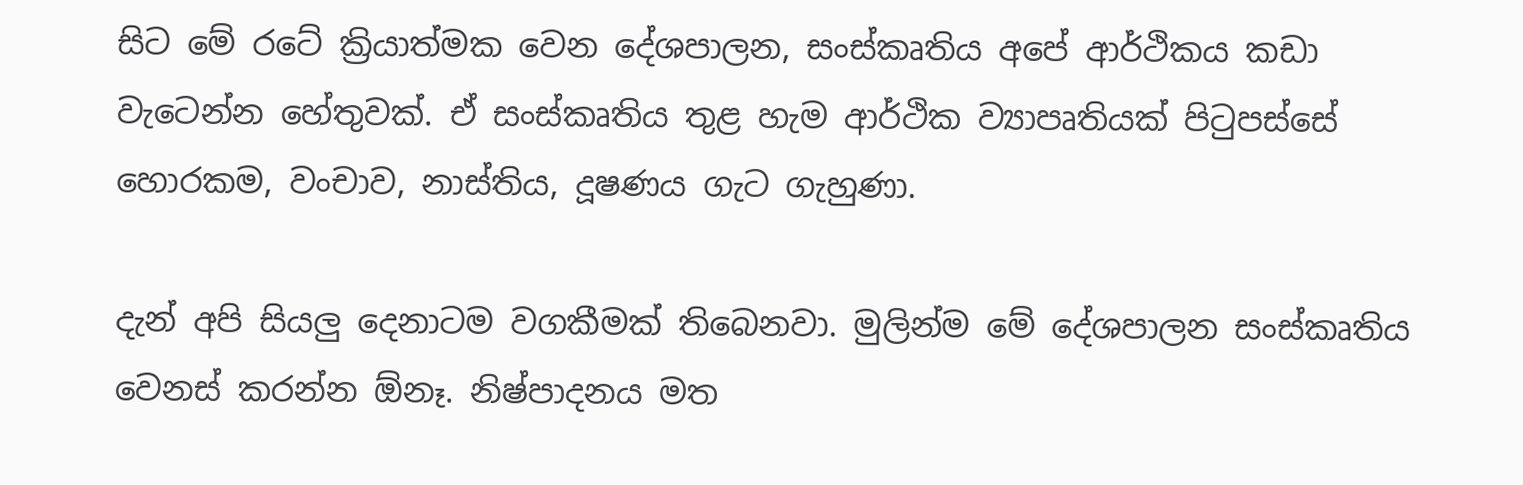සිට මේ රටේ ක්‍රියාත්මක වෙන දේශපාලන, සංස්කෘතිය අපේ ආර්ථිකය කඩා වැටෙන්න හේතුවක්. ඒ සංස්කෘතිය තුළ හැම ආර්ථික ව්‍යාපෘතියක් පිටුපස්සේ හොරකම, වංචාව, නාස්තිය, දූෂණය ගැට ගැහුණා.

දැන් අපි සියලු දෙනාටම වගකීමක් තිබෙනවා. මුලින්ම මේ දේශපාලන සංස්කෘතිය වෙනස් කරන්න ඕනෑ. නිෂ්පාදනය මත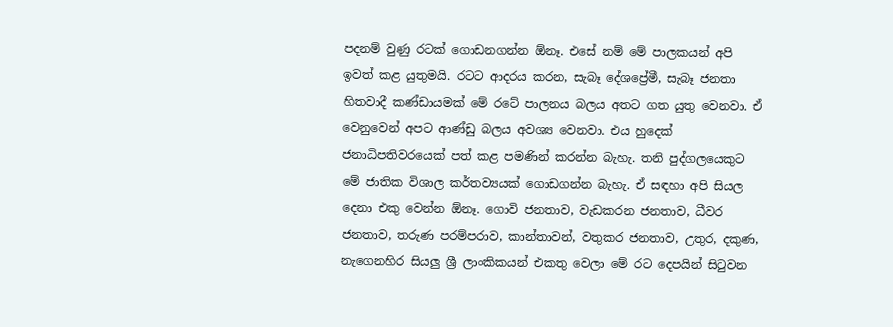පදනම් වුණු රටක් ගොඩනගන්න ඕනෑ. එසේ නම් මේ පාලකයන් අපි ඉවත් කළ යුතුමයි. රටට ආදරය කරන, සැබෑ දේශප්‍රේමී, සැබෑ ජනතා හිතවාදී කණ්ඩායමක් මේ රටේ පාලනය බලය අතට ගත යුතු වෙනවා. ඒ වෙනුවෙන් අපට ආණ්ඩු බලය අවශ්‍ය වෙනවා. එය හුදෙක් ජනාධිපතිවරයෙක් පත් කළ පමණින් කරන්න බැහැ. තනි පුද්ගලයෙකුට මේ ජාතික විශාල කර්තව්‍යයක් ගොඩගන්න බැහැ. ඒ සඳහා අපි සියල දෙනා එකු වෙන්න ඕනෑ. ගොවි ජනතාව, වැඩකරන ජනතාව, ධීවර ජනතාව, තරුණ පරම්පරාව, කාන්තාවන්, වතුකර ජනතාව, උතුර, දකුණ, නැගෙනහිර සියලු ශ්‍රී ලාංකිකයන් එකතු වෙලා මේ රට දෙපයින් සිටුවන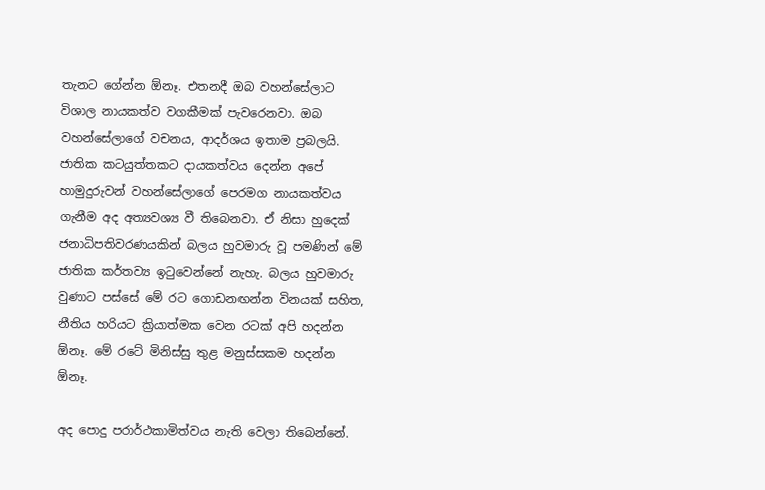තැනට ගේන්න ඕනෑ. එතනදී ඔබ වහන්සේලාට විශාල නායකත්ව වගකීමක් පැවරෙනවා. ඔබ වහන්සේලාගේ වචනය, ආදර්ශය ඉතාම ප්‍රබලයි. ජාතික කටයුත්තකට දායකත්වය දෙන්න අපේ හාමුදුරුවන් වහන්සේලාගේ පෙරමග නායකත්වය ගැනීම අද අත්‍යවශ්‍ය වී තිබෙනවා. ඒ නිසා හුදෙක් ජනාධිපතිවරණයකින් බලය හුවමාරු වූ පමණින් මේ ජාතික කර්තව්‍ය ඉටුවෙන්නේ නැහැ. බලය හුවමාරු වුණාට පස්සේ මේ රට ගොඩනඟන්න විනයක් සහිත, නීතිය හරියට ක්‍රියාත්මක වෙන රටක් අපි හදන්න ඕනෑ. මේ රටේ මිනිස්සු තුළ මනුස්සකම හදන්න ඕනෑ.

අද පොදු පරාර්ථකාමිත්වය නැති වෙලා තිබෙන්නේ.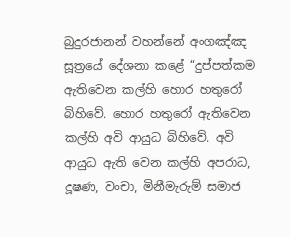බුදුරජානන් වහන්නේ අංගඤ්ඤ සූත්‍රයේ දේශනා කළේ “දුප්පත්කම ඇතිවෙන කල්හි හොර හතුරෝ බිහිවේ. හොර හතුරෝ ඇතිවෙන කල්හි අවි ආයුධ බිහිවේ. අවි ආයුධ ඇති වෙන කල්හි අපරාධ, දූෂණ, වංචා, මිනීමැරුම් සමාජ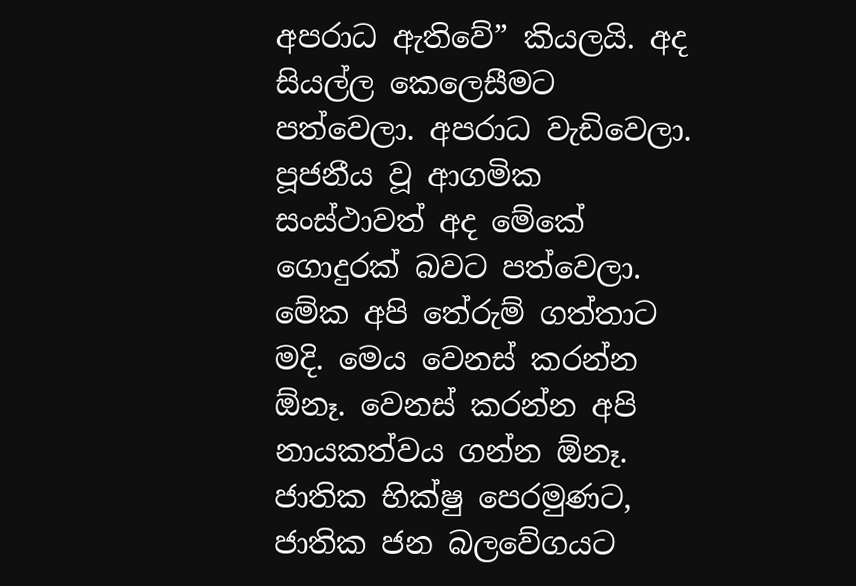අපරාධ ඇතිවේ” කියලයි. අද සියල්ල කෙලෙසීමට පත්වෙලා. අපරාධ වැඩිවෙලා. පූජනීය වූ ආගමික සංස්ථාවත් අද මේකේ ගොදුරක් බවට පත්වෙලා. මේක අපි තේරුම් ගත්තාට මදි. මෙය වෙනස් කරන්න ඕනෑ. වෙනස් කරන්න අපි නායකත්වය ගන්න ඕනෑ. ජාතික භික්ෂු පෙරමුණට, ජාතික ජන බලවේගයට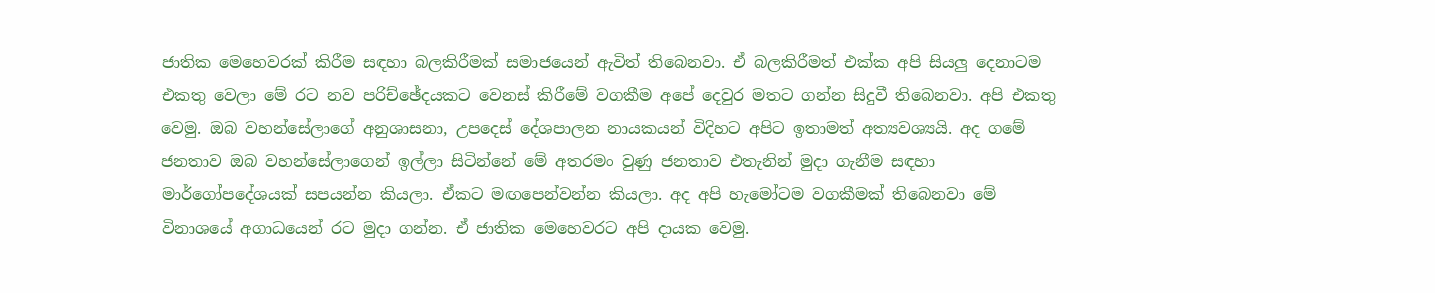ජාතික මෙහෙවරක් කිරීම සඳහා බලකිරීමක් සමාජයෙන් ඇවිත් තිබෙනවා. ඒ බලකිරීමත් එක්ක අපි සියලු දෙනාටම එකතු වෙලා මේ රට නව පරිච්ඡේදයකට වෙනස් කිරීමේ වගකීම අපේ දෙවුර මතට ගන්න සිදුවී තිබෙනවා. අපි එකතු වෙමු. ඔබ වහන්සේලාගේ අනුශාසනා, උපදෙස් දේශපාලන නායකයන් විදිහට අපිට ඉතාමත් අත්‍යවශ්‍යයි. අද ගමේ ජනතාව ඔබ වහන්සේලාගෙන් ඉල්ලා සිටින්නේ මේ අතරමං වුණු ජනතාව එතැනින් මුදා ගැනීම සඳහා මාර්ගෝපදේශයක් සපයන්න කියලා. ඒකට මඟපෙන්වන්න කියලා. අද අපි හැමෝටම වගකීමක් තිබෙනවා මේ විනාශයේ අගාධයෙන් රට මුදා ගන්න. ඒ ජාතික මෙහෙවරට අපි දායක වෙමු.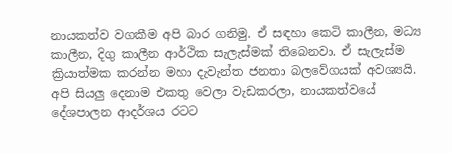නායකත්ව වගකීම අපි බාර ගනිමු. ඒ සඳහා කෙටි කාලීන, මධ්‍ය කාලීන, දිගු කාලීන ආර්ථික සැලැස්මක් තිබෙනවා. ඒ සැලැස්ම ක්‍රියාත්මක කරන්න මහා දැවැන්ත ජනතා බලවේගයක් අවශ්‍යයි. අපි සියලු දෙනාම එකතු වෙලා වැඩකරලා, නායකත්වයේ දේශපාලන ආදර්ශය රටට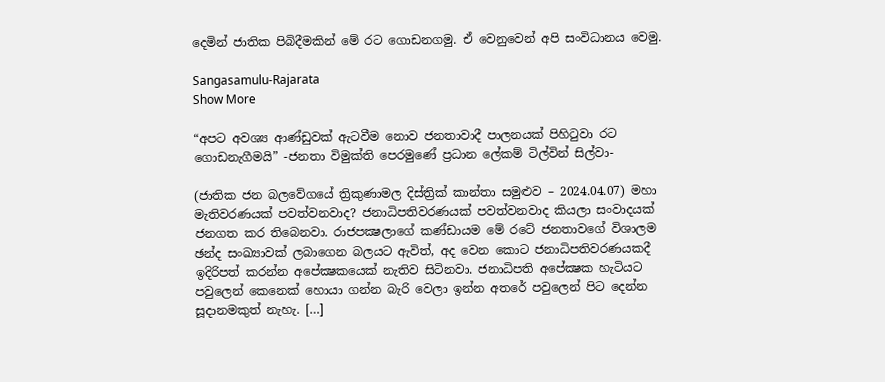දෙමින් ජාතික පිබිදීමකින් මේ රට ගොඩනගමු. ඒ වෙනුවෙන් අපි සංවිධානය වෙමු.

Sangasamulu-Rajarata
Show More

“අපට අවශ්‍ය ආණ්ඩුවක් ඇටවීම නොව ජනතාවාදී පාලනයක් පිහිටුවා රට ගොඩනැගීමයි” -ජනතා විමුක්ති පෙරමුණේ ප්‍රධාන ලේකම් ටිල්වින් සිල්වා-

(ජාතික ජන බලවේගයේ ත්‍රිකුණාමල දිස්ත්‍රික් කාන්තා සමුළුව – 2024.04.07) මහා මැතිවරණයක් පවත්වනවාද? ජනාධිපතිවරණයක් පවත්වනවාද කියලා සංවාදයක් ජනගත කර තිබෙනවා. රාජපක්‍ෂලාගේ කණ්ඩායම මේ රටේ ජනතාවගේ විශාලම ඡන්ද සංඛ්‍යාවක් ලබාගෙන බලයට ඇවිත්, අද වෙන කොට ජනාධිපතිවරණයකදී ඉදිරිපත් කරන්න අපේක්‍ෂකයෙක් නැතිව සිටිනවා. ජනාධිපති අපේක්‍ෂක හැටියට පවුලෙන් කෙනෙක් හොයා ගන්න බැරි වෙලා ඉන්න අතරේ පවුලෙන් පිට දෙන්න සූදානමකුත් නැහැ. […]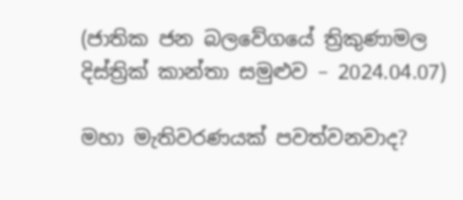(ජාතික ජන බලවේගයේ ත්‍රිකුණාමල දිස්ත්‍රික් කාන්තා සමුළුව – 2024.04.07)

මහා මැතිවරණයක් පවත්වනවාද?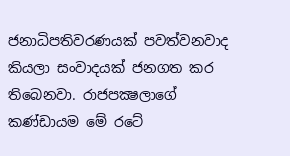ජනාධිපතිවරණයක් පවත්වනවාද කියලා සංවාදයක් ජනගත කර තිබෙනවා. රාජපක්‍ෂලාගේ කණ්ඩායම මේ රටේ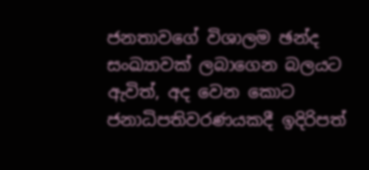ජනතාවගේ විශාලම ඡන්ද සංඛ්‍යාවක් ලබාගෙන බලයට ඇවිත්, අද වෙන කොට ජනාධිපතිවරණයකදී ඉදිරිපත්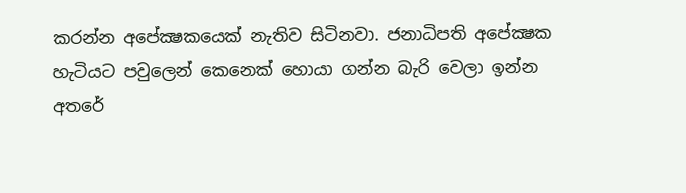කරන්න අපේක්‍ෂකයෙක් නැතිව සිටිනවා. ජනාධිපති අපේක්‍ෂක හැටියට පවුලෙන් කෙනෙක් හොයා ගන්න බැරි වෙලා ඉන්න අතරේ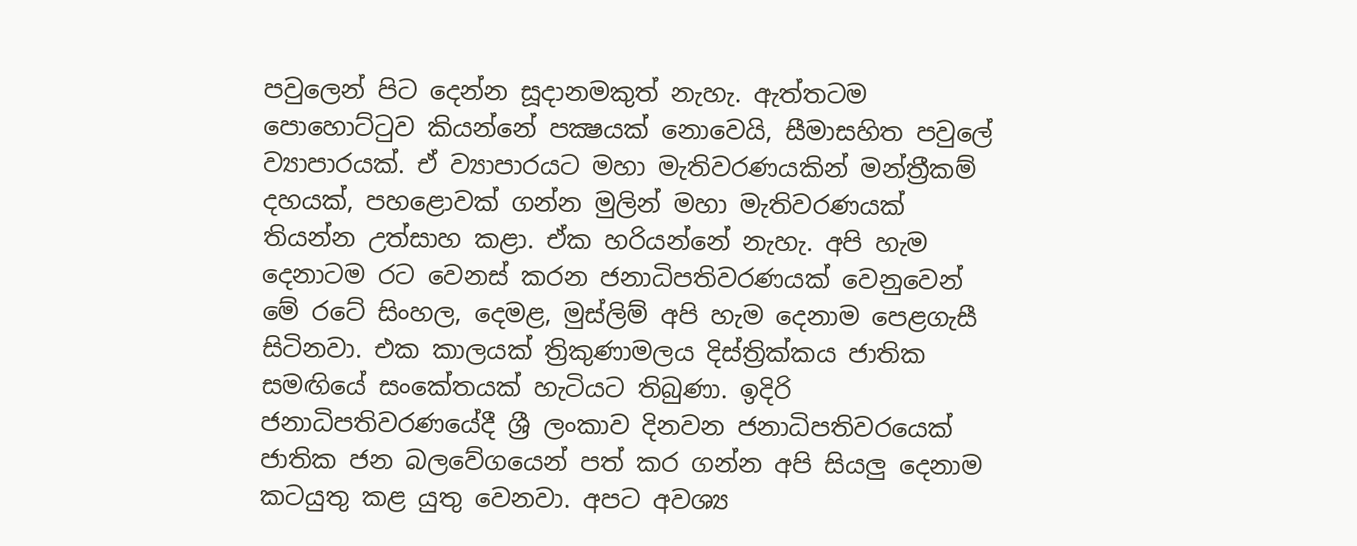පවුලෙන් පිට දෙන්න සූදානමකුත් නැහැ. ඇත්තටම පොහොට්ටුව කියන්නේ පක්‍ෂයක් නොවෙයි, සීමාසහිත පවුලේ ව්‍යාපාරයක්. ඒ ව්‍යාපාරයට මහා මැතිවරණයකින් මන්ත්‍රීකම් දහයක්, පහළොවක් ගන්න මුලින් මහා මැතිවරණයක් තියන්න උත්සාහ කළා. ඒක හරියන්නේ නැහැ. අපි හැම දෙනාටම රට වෙනස් කරන ජනාධිපතිවරණයක් වෙනුවෙන් මේ රටේ සිංහල, දෙමළ, මුස්ලිම් අපි හැම දෙනාම පෙළගැසී සිටිනවා. එක කාලයක් ත්‍රිකුණාමලය දිස්ත්‍රික්කය ජාතික සමඟියේ සංකේතයක් හැටියට තිබුණා. ඉදිරි ජනාධිපතිවරණයේදී ශ්‍රී ලංකාව දිනවන ජනාධිපතිවරයෙක් ජාතික ජන බලවේගයෙන් පත් කර ගන්න අපි සියලු දෙනාම කටයුතු කළ යුතු වෙනවා. අපට අවශ්‍ය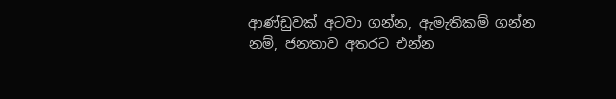ආණ්ඩුවක් අටවා ගන්න, ඇමැතිකම් ගන්න නම්, ජනතාව අතරට එන්න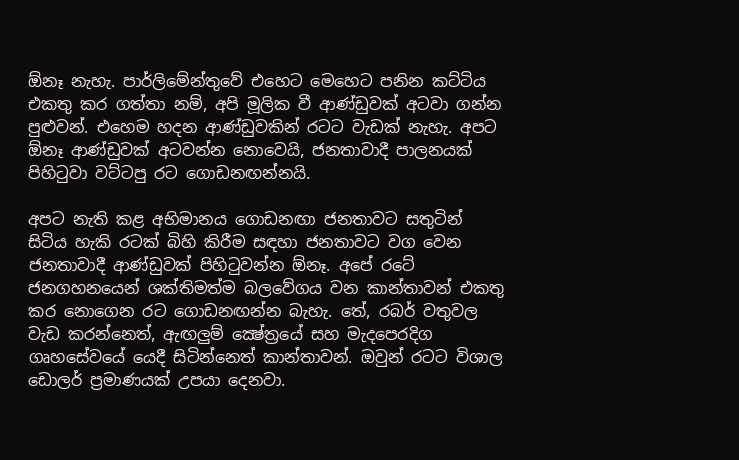ඕනෑ නැහැ. පාර්ලිමේන්තුවේ එහෙට මෙහෙට පනින කට්ටිය එකතු කර ගත්තා නම්, අපි මූලික වී ආණ්ඩුවක් අටවා ගන්න පුළුවන්. එහෙම හදන ආණ්ඩුවකින් රටට වැඩක් නැහැ. අපට ඕනෑ ආණ්ඩුවක් අටවන්න නොවෙයි, ජනතාවාදී පාලනයක් පිහිටුවා වට්ටපු රට ගොඩනඟන්නයි.

අපට නැති කළ අභිමානය ගොඩනඟා ජනතාවට සතුටින් සිටිය හැකි රටක් බිහි කිරීම සඳහා ජනතාවට වග වෙන ජනතාවාදී ආණ්ඩුවක් පිහිටුවන්න ඕනෑ. අපේ රටේ ජනගහනයෙන් ශක්තිමත්ම බලවේගය වන කාන්තාවන් එකතු කර නොගෙන රට ගොඩනඟන්න බැහැ. තේ, රබර් වතුවල වැඩ කරන්නෙත්, ඇඟලුම් ක්‍ෂේත්‍රයේ සහ මැදපෙරදිග ගෘහසේවයේ යෙදී සිටින්නෙත් කාන්තාවන්. ඔවුන් රටට විශාල ඩොලර් ප්‍රමාණයක් උපයා දෙනවා.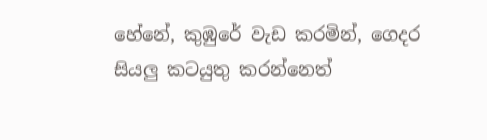හේනේ, කුඹුරේ වැඩ කරමින්, ගෙදර සියලු කටයුතු කරන්නෙත්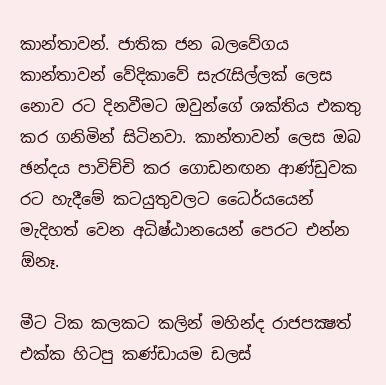කාන්තාවන්. ජාතික ජන බලවේගය කාන්තාවන් වේදිකාවේ සැරැසිල්ලක් ලෙස නොව රට දිනවීමට ඔවුන්ගේ ශක්තිය එකතු කර ගනිමින් සිටිනවා. කාන්තාවන් ලෙස ඔබ ඡන්දය පාවිච්චි කර ගොඩනඟන ආණ්ඩුවක රට හැදීමේ කටයුතුවලට ධෛර්යයෙන් මැදිහත් වෙන අධිෂ්ඨානයෙන් පෙරට එන්න ඕනෑ.

මීට ටික කලකට කලින් මහින්ද රාජපක්‍ෂත් එක්ක හිටපු කණ්ඩායම ඩලස්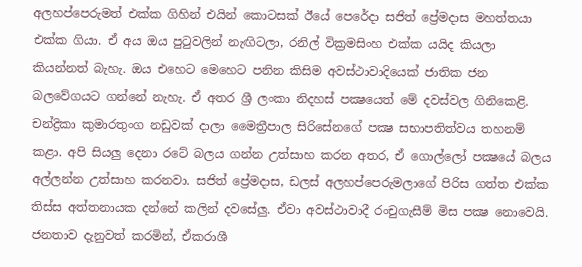අලහප්පෙරුමත් එක්ක ගිහින් එයින් කොටසක් ඊයේ පෙරේදා සජිත් ප්‍රේමදාස මහත්තයා එක්ක ගියා. ඒ අය ඔය පුටුවලින් නැඟිටලා, රනිල් වික්‍රමසිංහ එක්ක යයිද කියලා කියන්නත් බැහැ. ඔය එහෙට මෙහෙට පනින කිසිම අවස්ථාවාදියෙක් ජාතික ජන බලවේගයට ගන්නේ නැහැ. ඒ අතර ශ්‍රී ලංකා නිදහස් පක්‍ෂයෙත් මේ දවස්වල ගිනිකෙළි. චන්ද්‍රිකා කුමාරතුංග නඩුවක් දාලා මෛත්‍රීපාල සිරිසේනගේ පක්‍ෂ සභාපතිත්වය තහනම් කළා. අපි සියලු දෙනා රටේ බලය ගන්න උත්සාහ කරන අතර, ඒ ගොල්ලෝ පක්‍ෂයේ බලය අල්ලන්න උත්සාහ කරනවා. සජිත් ප්‍රේමදාස, ඩලස් අලහප්පෙරුමලාගේ පිරිස ගත්ත එක්ක තිස්ස අත්තනායක දන්නේ කලින් දවසේලු. ඒවා අවස්ථාවාදී රංචුගැසීම් මිස පක්‍ෂ නොවෙයි. ජනතාව දැනුවත් කරමින්, ඒකරාශී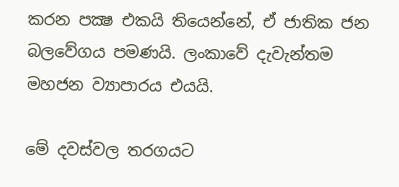කරන පක්‍ෂ එකයි තියෙන්නේ, ඒ ජාතික ජන බලවේගය පමණයි. ලංකාවේ දැවැන්තම මහජන ව්‍යාපාරය එයයි.

මේ දවස්වල තරගයට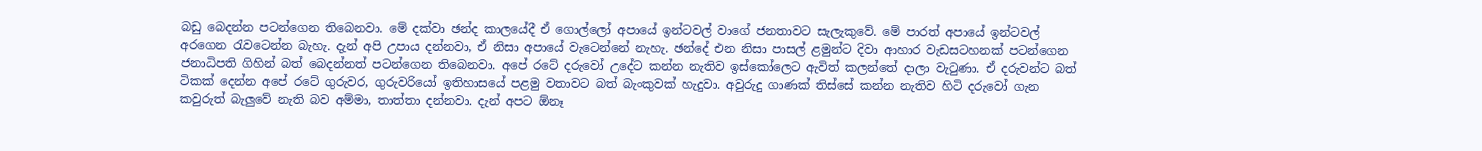බඩු බෙදන්න පටන්ගෙන තිබෙනවා. මේ දක්වා ඡන්ද කාලයේදී ඒ ගොල්ලෝ අපායේ ඉන්ටවල් වාගේ ජනතාවට සැලැකුවේ. මේ පාරත් අපායේ ඉන්ටවල් අරගෙන රැවටෙන්න බැහැ. දැන් අපි උපාය දන්නවා, ඒ නිසා අපායේ වැටෙන්නේ නැහැ. ඡන්දේ එන නිසා පාසල් ළමුන්ට දිවා ආහාර වැඩසටහනක් පටන්ගෙන ජනාධිපති ගිහින් බත් බෙදන්නත් පටන්ගෙන තිබෙනවා. අපේ රටේ දරුවෝ උදේට කන්න නැතිව ඉස්කෝලෙට ඇවිත් කලන්තේ දාලා වැටුණා. ඒ දරුවන්ට බත් ටිකක් දෙන්න අපේ රටේ ගුරුවර, ගුරුවරියෝ ඉතිහාසයේ පළමු වතාවට බත් බැංකුවක් හැදුවා. අවුරුදු ගාණක් තිස්සේ කන්න නැතිව හිටි දරුවෝ ගැන කවුරුත් බැලුවේ නැති බව අම්මා, තාත්තා දන්නවා. දැන් අපට ඕනෑ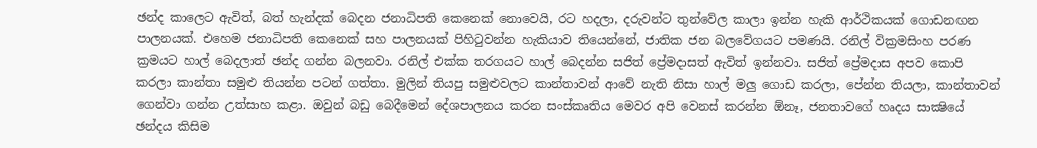ඡන්ද කාලෙට ඇවිත්, බත් හැන්දක් බෙදන ජනාධිපති කෙනෙක් නොවෙයි, රට හදලා, දරුවන්ට තුන්වේල කාලා ඉන්න හැකි ආර්ථිකයක් ගොඩනඟන පාලනයක්. එහෙම ජනාධිපති කෙනෙක් සහ පාලනයක් පිහිටුවන්න හැකියාව තියෙන්නේ, ජාතික ජන බලවේගයට පමණයි. රනිල් වික්‍රමසිංහ පරණ ක්‍රමයට හාල් බෙදලාත් ඡන්ද ගන්න බලනවා. රනිල් එක්ක තරගයට හාල් බෙදන්න සජිත් ප්‍රේමදාසත් ඇවිත් ඉන්නවා. සජිත් ප්‍රේමදාස අපව කොපි කරලා කාන්තා සමුළු තියන්න පටන් ගත්තා. මුලින් තියපු සමුළුවලට කාන්තාවන් ආවේ නැති නිසා හාල් මලු ගොඩ කරලා, පේන්න තියලා, කාන්තාවන් ගෙන්වා ගන්න උත්සාහ කළා. ඔවුන් බඩු බෙදීමෙන් දේශපාලනය කරන සංස්කෘතිය මෙවර අපි වෙනස් කරන්න ඕනෑ, ජනතාවගේ හෘදය සාක්‍ෂියේ ඡන්දය කිසිම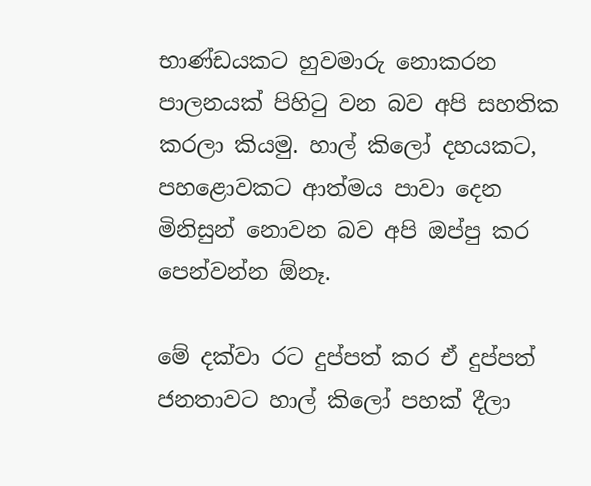භාණ්ඩයකට හුවමාරු නොකරන පාලනයක් පිහිටු වන බව අපි සහතික කරලා කියමු. හාල් කිලෝ දහයකට, පහළොවකට ආත්මය පාවා දෙන මිනිසුන් නොවන බව අපි ඔප්පු කර පෙන්වන්න ඕනෑ.

මේ දක්වා රට දුප්පත් කර ඒ දුප්පත් ජනතාවට හාල් කිලෝ පහක් දීලා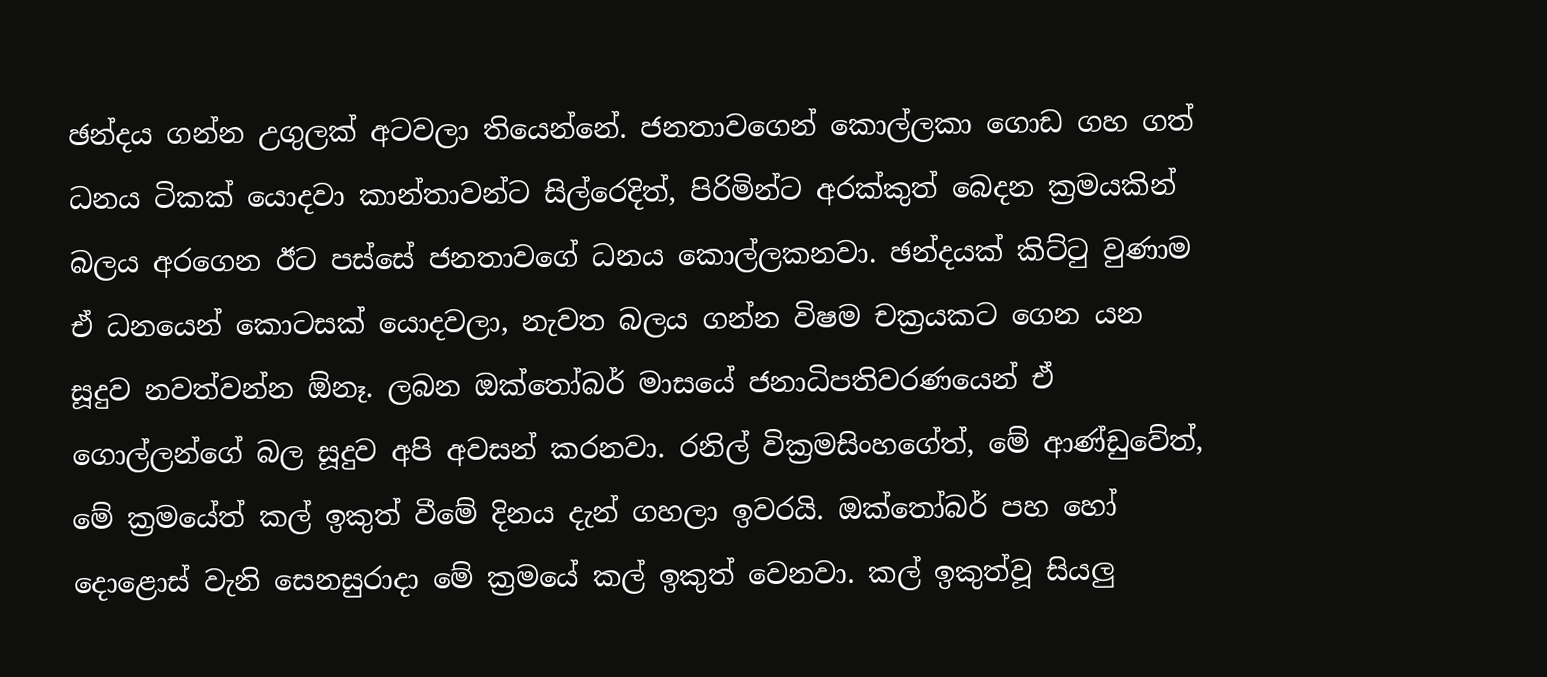ඡන්දය ගන්න උගුලක් අටවලා තියෙන්නේ. ජනතාවගෙන් කොල්ලකා ගොඩ ගහ ගත් ධනය ටිකක් යොදවා කාන්තාවන්ට සිල්රෙදිත්, පිරිමින්ට අරක්කුත් බෙදන ක්‍රමයකින් බලය අරගෙන ඊට පස්සේ ජනතාවගේ ධනය කොල්ලකනවා. ඡන්දයක් කිට්ටු වුණාම ඒ ධනයෙන් කොටසක් යොදවලා, නැවත බලය ගන්න විෂම චක්‍රයකට ගෙන යන සූදුව නවත්වන්න ඕනෑ. ලබන ඔක්තෝබර් මාසයේ ජනාධිපතිවරණයෙන් ඒ ගොල්ලන්ගේ බල සූදුව අපි අවසන් කරනවා. රනිල් වික්‍රමසිංහගේත්, මේ ආණ්ඩුවේත්, මේ ක්‍රමයේත් කල් ඉකුත් වීමේ දිනය දැන් ගහලා ඉවරයි. ඔක්තෝබර් පහ හෝ දොළොස් වැනි සෙනසුරාදා මේ ක්‍රමයේ කල් ඉකුත් වෙනවා. කල් ඉකුත්වූ සියලු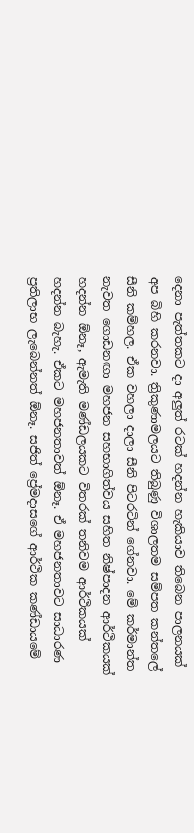දෙනා පැත්තකට දා අලුත් රටක් හදන්න හැකියාව තිබෙන පාලනයක් අප බිහි කරනවා. ත්‍රිකුණාමලයට තිබුණු විශාලතම සම්පත කන්තලේ සීනි කම්හල. ඒක වහලා දාලා සීනි පිටරටින් ගේනවා. මේ කර්මාන්ත නැවත ගොඩනඟා මහජන සහභාගිත්වය සහිත නිෂ්පාදන ආර්ථිකයක් හදන්න ඕනෑ, ඇමැති මණ්ඩලයකට විතරක් තනිවම ආර්ථිකයක් හදන්න බැහැ. ඒකට මහජනතාවත් ඕනෑ. ඒ මහජනතාවට සාධාරණ ප්‍රතිලාභ ලැබෙන්නත් ඕනෑ. සජිත් ප්‍රේමදාසගේ ආර්ථික කණ්ඩායමේ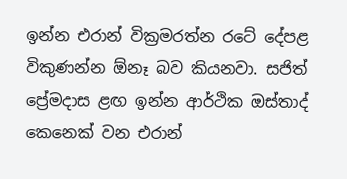ඉන්න එරාන් වික්‍රමරත්න රටේ දේපළ විකුණන්න ඕනෑ බව කියනවා. සජිත් ප්‍රේමදාස ළඟ ඉන්න ආර්ථික ඔස්තාද් කෙනෙක් වන එරාන්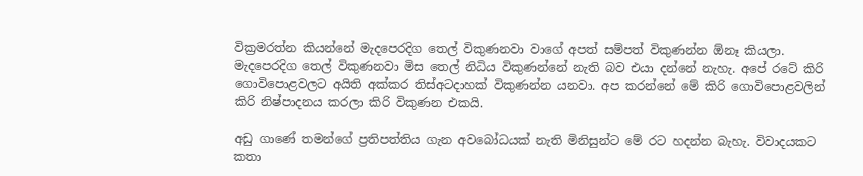වික්‍රමරත්න කියන්නේ මැදපෙරදිග තෙල් විකුණනවා වාගේ අපත් සම්පත් විකුණන්න ඕනෑ කියලා. මැදපෙරදිග තෙල් විකුණනවා මිස තෙල් නිධිය විකුණන්නේ නැති බව එයා දන්නේ නැහැ. අපේ රටේ කිරි ගොවිපොළවලට අයිති අක්කර තිස්අටදාහක් විකුණන්න යනවා. අප කරන්නේ මේ කිරි ගොවිපොළවලින් කිරි නිෂ්පාදනය කරලා කිරි විකුණන එකයි.

අඩු ගාණේ තමන්ගේ ප්‍රතිපත්තිය ගැන අවබෝධයක් නැති මිනිසුන්ට මේ රට හදන්න බැහැ. විවාදයකට කතා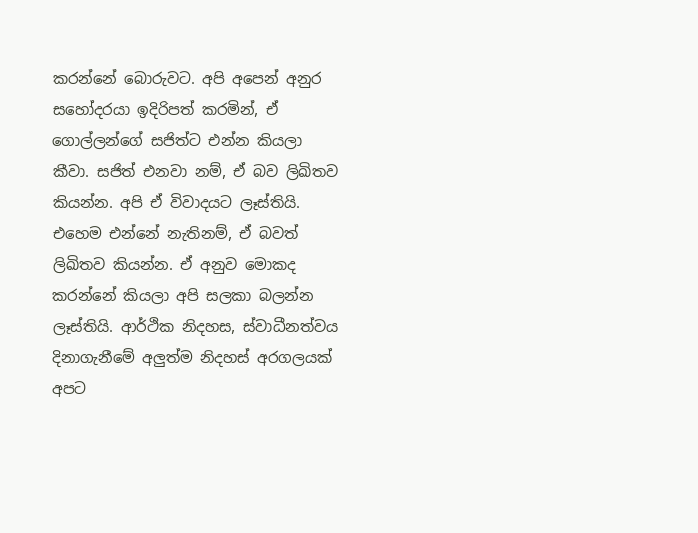කරන්නේ බොරුවට. අපි අපෙන් අනුර සහෝදරයා ඉදිරිපත් කරමින්, ඒ ගොල්ලන්ගේ සජිත්ට එන්න කියලා කීවා. සජිත් එනවා නම්, ඒ බව ලිඛිතව කියන්න. අපි ඒ විවාදයට ලෑස්තියි. එහෙම එන්නේ නැතිනම්, ඒ බවත් ලිඛිතව කියන්න. ඒ අනුව මොකද කරන්නේ කියලා අපි සලකා බලන්න ලෑස්තියි. ආර්ථික නිදහස, ස්වාධීනත්වය දිනාගැනීමේ අලුත්ම නිදහස් අරගලයක් අපට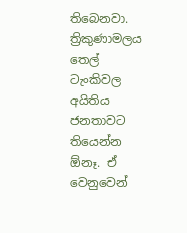තිබෙනවා. ත්‍රිකුණාමලය තෙල් ටැංකිවල අයිතිය ජනතාවට තියෙන්න ඕනෑ. ඒ වෙනුවෙන්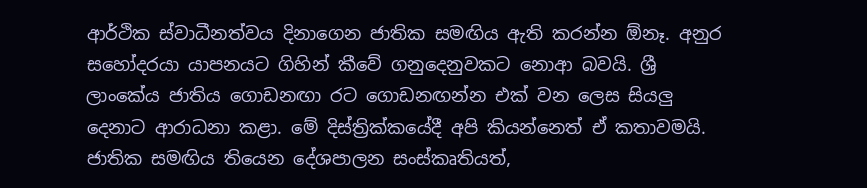ආර්ථික ස්වාධීනත්වය දිනාගෙන ජාතික සමඟිය ඇති කරන්න ඕනෑ. අනුර සහෝදරයා යාපනයට ගිහින් කීවේ ගනුදෙනුවකට නොආ බවයි. ශ්‍රී ලාංකේය ජාතිය ගොඩනඟා රට ගොඩනඟන්න එක් වන ලෙස සියලු දෙනාට ආරාධනා කළා. මේ දිස්ත්‍රික්කයේදී අපි කියන්නෙත් ඒ කතාවමයි. ජාතික සමඟිය තියෙන දේශපාලන සංස්කෘතියත්,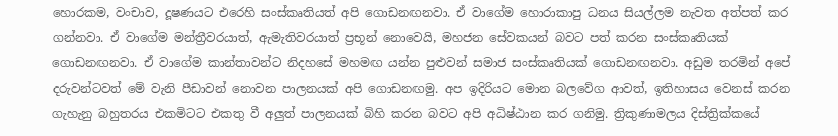හොරකම, වංචාව, දූෂණයට එරෙහි සංස්කෘතියත් අපි ගොඩනඟනවා. ඒ වාගේම හොරාකාපු ධනය සියල්ලම නැවත අත්පත් කර ගන්නවා. ඒ වාගේම මන්ත්‍රීවරයාත්, ඇමැතිවරයාත් ප්‍රභූන් නොවෙයි, මහජන සේවකයන් බවට පත් කරන සංස්කෘතියක් ගොඩනඟනවා. ඒ වාගේම කාන්තාවන්ට නිදහසේ මහමඟ යන්න පුළුවන් සමාජ සංස්කෘතියක් ගොඩනඟනවා. අඩුම තරමින් අපේ දරුවන්ටවත් මේ වැනි පීඩාවන් නොවන පාලනයක් අපි ගොඩනඟමු. අප ඉදිරියට මොන බලවේග ආවත්, ඉතිහාසය වෙනස් කරන ගැහැනු බහුතරය එකමිටට එකතු වී අලුත් පාලනයක් බිහි කරන බවට අපි අධිෂ්ඨාන කර ගනිමු. ත්‍රිකුණාමලය දිස්ත්‍රික්කයේ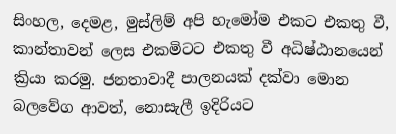සිංහල, දෙමළ, මුස්ලිම් අපි හැමෝම එකට එකතු වී, කාන්තාවන් ලෙස එකමිටට එකතු වී අධිෂ්ඨානයෙන් ක්‍රියා කරමු. ජනතාවාදී පාලනයක් දක්වා මොන බලවේග ආවත්, නොසැලී ඉදිරියට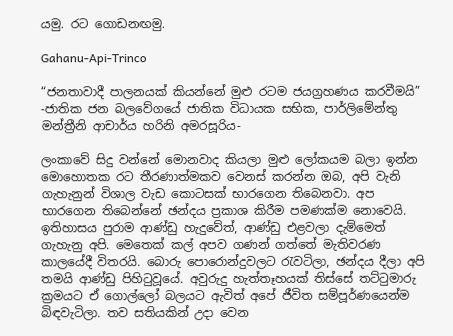යමු. රට ගොඩනඟමු.

Gahanu-Api-Trinco

“ජනතාවාදී පාලනයක් කියන්නේ මුළු රටම ජයග්‍රහණය කරවීමයි”
-ජාතික ජන බලවේගයේ ජාතික විධායක සභික, පාර්ලිමේන්තු මන්ත්‍රීනි ආචාර්ය හරිනි අමරසූරිය-

ලංකාවේ සිදු වන්නේ මොනවාද කියලා මුළු ලෝකයම බලා ඉන්න මොහොතක රට තීරණාත්මකව වෙනස් කරන්න ඔබ, අපි වැනි ගැහැනුන් විශාල වැඩ කොටසක් භාරගෙන තිබෙනවා. අප භාරගෙන තිබෙන්නේ ඡන්දය ප්‍රකාශ කිරීම පමණක්ම නොවෙයි. ඉතිහාසය පුරාම ආණ්ඩු හැදුවේත්, ආණ්ඩු එළවලා දැම්මෙත් ගැහැනු අපි. මෙතෙක් කල් අපව ගණන් ගත්තේ මැතිවරණ කාලයේදී විතරයි. බොරු පොරොන්දුවලට රැවටිලා, ඡන්දය දීලා අපි තමයි ආණ්ඩු පිහිටුවූයේ. අවුරුදු හැත්තෑහයක් තිස්සේ තට්ටුමාරු ක්‍රමයට ඒ ගොල්ලෝ බලයට ඇවිත් අපේ ජීවිත සම්පූර්ණයෙන්ම බිඳවැටිලා. තව සතියකින් උදා වෙන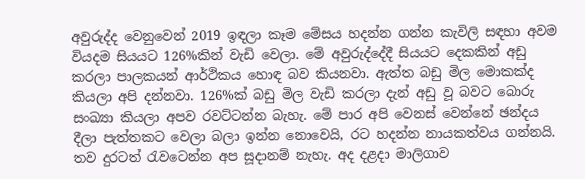අවුරුද්ද වෙනුවෙන් 2019 ඉඳලා කෑම මේසය හදන්න ගන්න කැවිලි සඳහා අවම වියදම සියයට 126%කින් වැඩි වෙලා. මේ අවුරුද්දේදී සියයට දෙකකින් අඩු කරලා පාලකයන් ආර්ථිකය හොඳ බව කියනවා. ඇත්ත බඩු මිල මොකක්ද කියලා අපි දන්නවා. 126%ක් බඩු මිල වැඩි කරලා දැන් අඩු වූ බවට බොරු සංඛ්‍යා කියලා අපව රවට්ටන්න බැහැ. මේ පාර අපි වෙනස් වෙන්නේ ඡන්දය දීලා පැත්තකට වෙලා බලා ඉන්න නොවෙයි, රට හදන්න නායකත්වය ගන්නයි. තව දුරටත් රැවටෙන්න අප සූදානම් නැහැ. අද දළදා මාලිගාව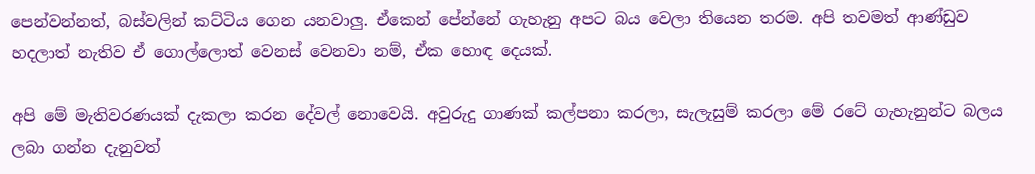පෙන්වන්නත්, බස්වලින් කට්ටිය ගෙන යනවාලු. ඒකෙන් පේන්නේ ගැහැනු අපට බය වෙලා තියෙන තරම. අපි තවමත් ආණ්ඩුව හදලාත් නැතිව ඒ ගොල්ලොත් වෙනස් වෙනවා නම්, ඒක හොඳ දෙයක්.

අපි මේ මැතිවරණයක් දැකලා කරන දේවල් නොවෙයි. අවුරුදු ගාණක් කල්පනා කරලා, සැලැසුම් කරලා මේ රටේ ගැහැනුන්ට බලය ලබා ගන්න දැනුවත්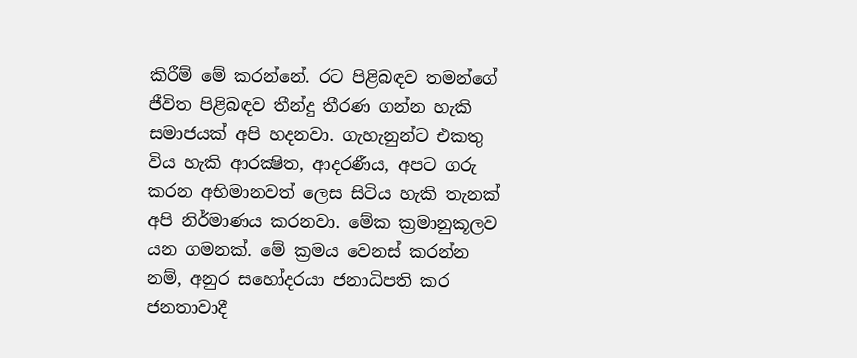කිරීම් මේ කරන්නේ. රට පිළිබඳව තමන්ගේ ජීවිත පිළිබඳව තීන්දු තීරණ ගන්න හැකි සමාජයක් අපි හදනවා. ගැහැනුන්ට එකතු විය හැකි ආරක්‍ෂිත, ආදරණීය, අපට ගරු කරන අභිමානවත් ලෙස සිටිය හැකි තැනක් අපි නිර්මාණය කරනවා. මේක ක්‍රමානුකූලව යන ගමනක්. මේ ක්‍රමය වෙනස් කරන්න නම්, අනුර සහෝදරයා ජනාධිපති කර ජනතාවාදී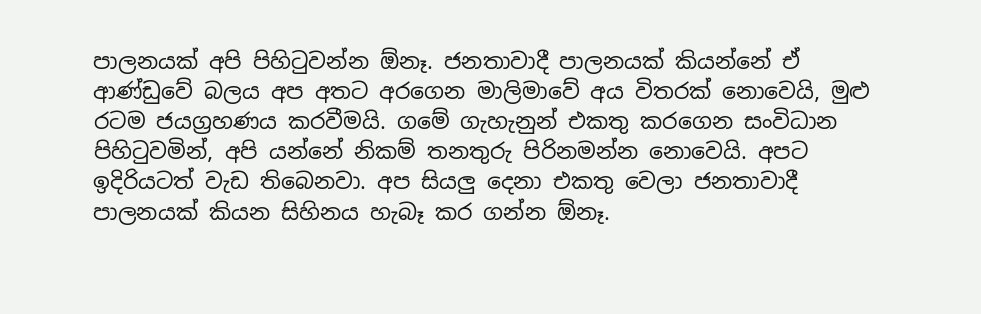පාලනයක් අපි පිහිටුවන්න ඕනෑ. ජනතාවාදී පාලනයක් කියන්නේ ඒ ආණ්ඩුවේ බලය අප අතට අරගෙන මාලිමාවේ අය විතරක් නොවෙයි, මුළු රටම ජයග්‍රහණය කරවීමයි. ගමේ ගැහැනුන් එකතු කරගෙන සංවිධාන පිහිටුවමින්, අපි යන්නේ නිකම් තනතුරු පිරිනමන්න නොවෙයි. අපට ඉදිරියටත් වැඩ තිබෙනවා. අප සියලු දෙනා එකතු වෙලා ජනතාවාදී පාලනයක් කියන සිහිනය හැබෑ කර ගන්න ඕනෑ.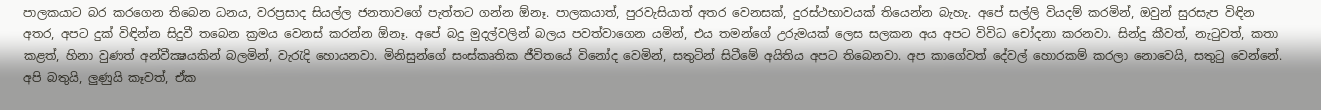පාලකයාට බර කරගෙන තිබෙන ධනය, වරප්‍රසාද සියල්ල ජනතාවගේ පැත්තට ගන්න ඕනෑ. පාලකයාත්, පුරවැසියාත් අතර වෙනසක්, දුරස්ථභාවයක් තියෙන්න බැහැ. අපේ සල්ලි වියදම් කරමින්, ඔවුන් සුරසැප විඳින අතර, අපට දුක් විඳින්න සිදුවී තබෙන ක්‍රමය වෙනස් කරන්න ඕනෑ. අපේ බදු මුදල්වලින් බලය පවත්වාගෙන යමින්, එය තමන්ගේ උරුමයක් ලෙස සලකන අය අපට විවිධ චෝදනා කරනවා. සින්දු කීවත්, නැටුවත්, කතා කළත්, හිනා වුණත් අන්වීක්‍ෂයකින් බලමින්, වැරැදි හොයනවා. මිනිසුන්ගේ සංස්කෘතික ජීවිතයේ විනෝද වෙමින්, සතුටින් සිටීමේ අයිතිය අපට තිබෙනවා. අප කාගේවත් දේවල් හොරකම් කරලා නොවෙයි, සතුටු වෙන්නේ. අපි බතුයි, ලුණුයි කෑවත්, ඒක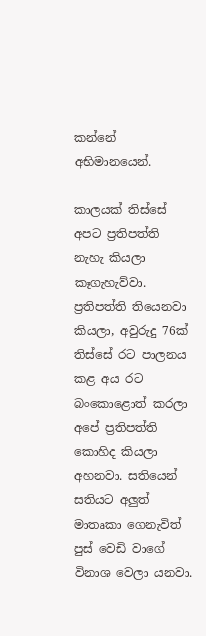කන්නේ අභිමානයෙන්.

කාලයක් තිස්සේ අපට ප්‍රතිපත්ති නැහැ කියලා කෑගැහැව්වා. ප්‍රතිපත්ති තියෙනවා කියලා, අවුරුදු 76ක් තිස්සේ රට පාලනය කළ අය රට බංකොළොත් කරලා අපේ ප්‍රතිපත්ති කොහිද කියලා අහනවා. සතියෙන් සතියට අලුත් මාතෘකා ගෙනැවිත් පුස් වෙඩි වාගේ විනාශ වෙලා යනවා.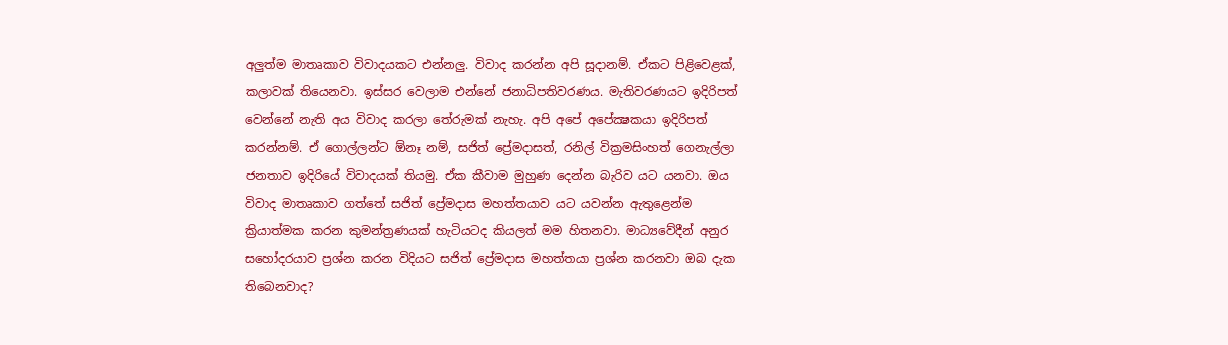අලුත්ම මාතෘකාව විවාදයකට එන්නලු. විවාද කරන්න අපි සූදානම්. ඒකට පිළිවෙළක්, කලාවක් තියෙනවා. ඉස්සර වෙලාම එන්නේ ජනාධිපතිවරණය. මැතිවරණයට ඉදිරිපත් වෙන්නේ නැති අය විවාද කරලා තේරුමක් නැහැ. අපි අපේ අපේක්‍ෂකයා ඉදිරිපත් කරන්නම්. ඒ ගොල්ලන්ට ඕනෑ නම්, සජිත් ප්‍රේමදාසත්, රනිල් වික්‍රමසිංහත් ගෙනැල්ලා ජනතාව ඉදිරියේ විවාදයක් තියමු. ඒක කීවාම මුහුණ දෙන්න බැරිව යට යනවා. ඔය විවාද මාතෘකාව ගත්තේ සජිත් ප්‍රේමදාස මහත්තයාව යට යවන්න ඇතුළෙන්ම ක්‍රියාත්මක කරන කුමන්ත්‍රණයක් හැටියටද කියලත් මම හිතනවා. මාධ්‍යවේදීන් අනුර සහෝදරයාව ප්‍රශ්න කරන විදියට සජිත් ප්‍රේමදාස මහත්තයා ප්‍රශ්න කරනවා ඔබ දැක තිබෙනවාද?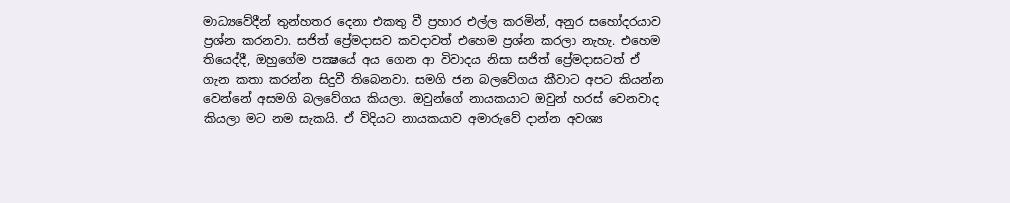මාධ්‍යවේදීන් තුන්හතර දෙනා එකතු වී ප්‍රහාර එල්ල කරමින්, අනුර සහෝදරයාව ප්‍රශ්න කරනවා. සජිත් ප්‍රේමදාසව කවදාවත් එහෙම ප්‍රශ්න කරලා නැහැ. එහෙම තියෙද්දී, ඔහුගේම පක්‍ෂයේ අය ගෙන ආ විවාදය නිසා සජිත් ප්‍රේමදාසටත් ඒ ගැන කතා කරන්න සිදුවී තිබෙනවා. සමගි ජන බලවේගය කීවාට අපට කියන්න වෙන්නේ අසමගි බලවේගය කියලා. ඔවුන්ගේ නායකයාට ඔවුන් හරස් වෙනවාද කියලා මට නම සැකයි. ඒ විදියට නායකයාව අමාරුවේ දාන්න අවශ්‍ය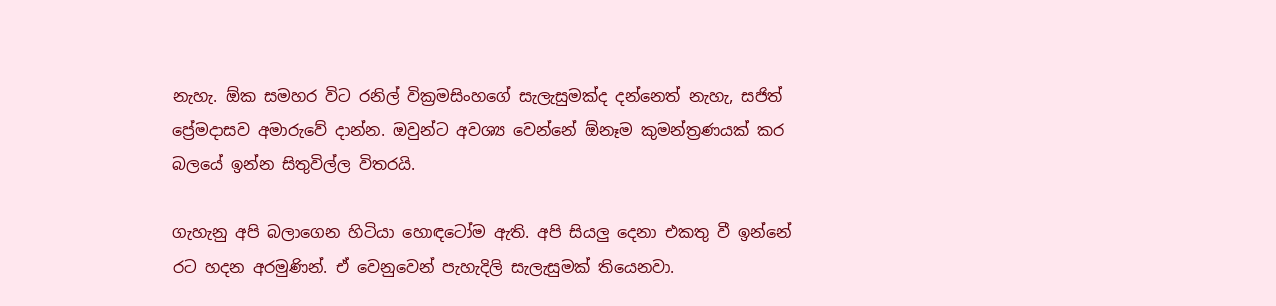නැහැ. ඕක සමහර විට රනිල් වික්‍රමසිංහගේ සැලැසුමක්ද දන්නෙත් නැහැ, සජිත් ප්‍රේමදාසව අමාරුවේ දාන්න. ඔවුන්ට අවශ්‍ය වෙන්නේ ඕනෑම කුමන්ත්‍රණයක් කර බලයේ ඉන්න සිතුවිල්ල විතරයි.

ගැහැනු අපි බලාගෙන හිටියා හොඳටෝම ඇති. අපි සියලු දෙනා එකතු වී ඉන්නේ රට හදන අරමුණින්. ඒ වෙනුවෙන් පැහැදිලි සැලැසුමක් තියෙනවා.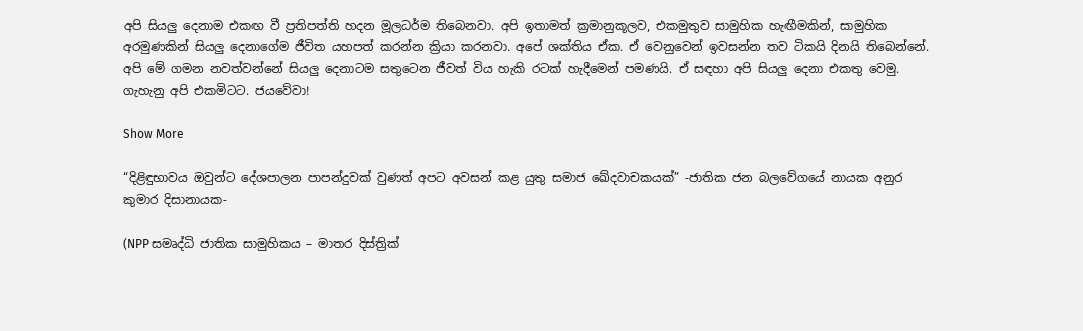අපි සියලු දෙනාම එකඟ වී ප්‍රතිපත්ති හදන මූලධර්ම තිබෙනවා. අපි ඉතාමත් ක්‍රමානුකූලව, එකමුතුව සාමුහික හැඟීමකින්, සාමුහික අරමුණකින් සියලු දෙනාගේම ජීවිත යහපත් කරන්න ක්‍රියා කරනවා. අපේ ශක්තිය ඒක. ඒ වෙනුවෙන් ඉවසන්න තව ටිකයි දිනයි තිබෙන්නේ. අපි මේ ගමන නවත්වන්නේ සියලු දෙනාටම සතුටෙන ජීවත් විය හැකි රටක් හැදීමෙන් පමණයි. ඒ සඳහා අපි සියලු දෙනා එකතු වෙමු. ගැහැනු අපි එකමිටට. ජයවේවා!

Show More

“දිළිඳුභාවය ඔවුන්ට දේශපාලන පාපන්දුවක් වුණත් අපට අවසන් කළ යුතු සමාජ ඛේදවාචකයක්” -ජාතික ජන බලවේගයේ නායක අනුර කුමාර දිසානායක-

(NPP සමෘද්ධි ජාතික සාමුහිකය – මාතර දිස්ත්‍රික්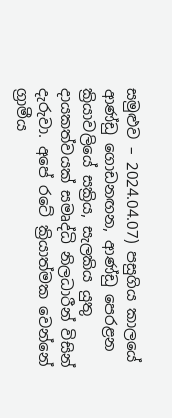සමුළුව – 2024.04.07) පසුගිය කාලයේ ආණ්ඩු ගොඩනඟන, ආණ්ඩු පෙරළන ක්‍රියාවලියේ සක්‍රිය, සැලකිය යුතු දායකත්වයක් සමෘද්ධි නිලධාරීන් විසින් දැරුවා. අපේ රටේ ක්‍රියාත්මක වෙන්නේ ග්‍රාමීය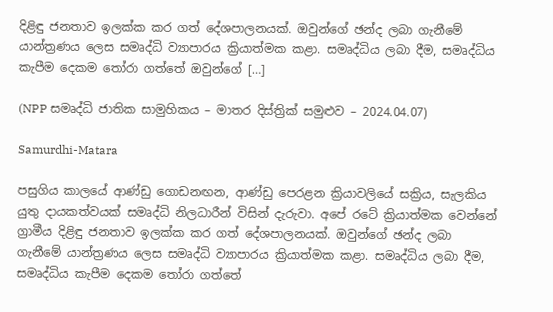දිළිඳු ජනතාව ඉලක්ක කර ගත් දේශපාලනයක්. ඔවුන්ගේ ඡන්ද ලබා ගැනීමේ යාන්ත්‍රණය ලෙස සමෘද්ධි ව්‍යාපාරය ක්‍රියාත්මක කළා. සමෘද්ධිය ලබා දීම, සමෘද්ධිය කැපීම දෙකම තෝරා ගත්තේ ඔවුන්ගේ […]

(NPP සමෘද්ධි ජාතික සාමුහිකය – මාතර දිස්ත්‍රික් සමුළුව – 2024.04.07)

Samurdhi-Matara

පසුගිය කාලයේ ආණ්ඩු ගොඩනඟන, ආණ්ඩු පෙරළන ක්‍රියාවලියේ සක්‍රිය, සැලකිය යුතු දායකත්වයක් සමෘද්ධි නිලධාරීන් විසින් දැරුවා. අපේ රටේ ක්‍රියාත්මක වෙන්නේ ග්‍රාමීය දිළිඳු ජනතාව ඉලක්ක කර ගත් දේශපාලනයක්. ඔවුන්ගේ ඡන්ද ලබා ගැනීමේ යාන්ත්‍රණය ලෙස සමෘද්ධි ව්‍යාපාරය ක්‍රියාත්මක කළා. සමෘද්ධිය ලබා දීම, සමෘද්ධිය කැපීම දෙකම තෝරා ගත්තේ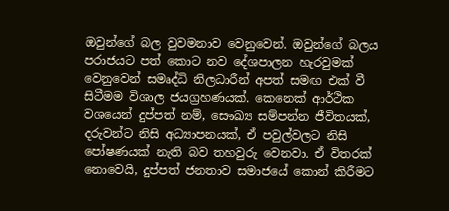ඔවුන්ගේ බල වුවමනාව වෙනුවෙන්. ඔවුන්ගේ බලය පරාජයට පත් කොට නව දේශපාලන හැරවුමක් වෙනුවෙන් සමෘද්ධි නිලධාරීන් අපත් සමඟ එක් වී සිටීමම විශාල ජයග්‍රහණයක්. කෙනෙක් ආර්ථික වශයෙන් දුප්පත් නම්, සෞඛ්‍ය සම්පන්න ජීවිතයක්, දරුවන්ට නිසි අධ්‍යාපනයක්, ඒ පවුල්වලට නිසි පෝෂණයක් නැති බව තහවුරු වෙනවා. ඒ විතරක් නොවෙයි, දුප්පත් ජනතාව සමාජයේ කොන් කිරීමට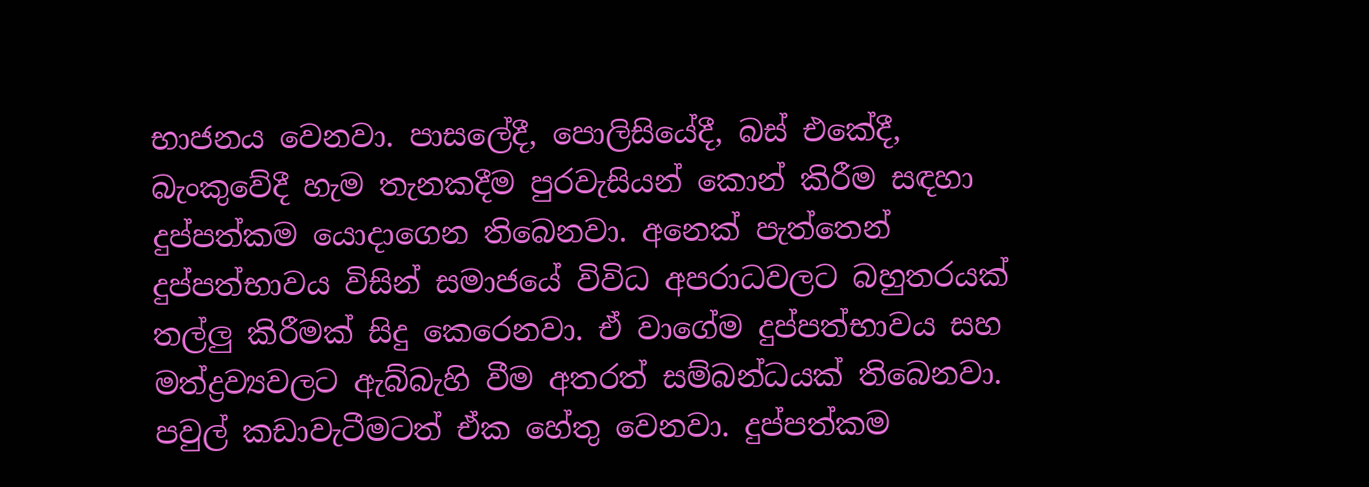භාජනය වෙනවා. පාසලේදී, පොලිසියේදී, බස් එකේදී, බැංකුවේදී හැම තැනකදීම පුරවැසියන් කොන් කිරීම සඳහා දුප්පත්කම යොදාගෙන තිබෙනවා. අනෙක් පැත්තෙන් දුප්පත්භාවය විසින් සමාජයේ විවිධ අපරාධවලට බහුතරයක් තල්ලු කිරීමක් සිදු කෙරෙනවා. ඒ වාගේම දුප්පත්භාවය සහ මත්ද්‍රව්‍යවලට ඇබ්බැහි වීම අතරත් සම්බන්ධයක් තිබෙනවා. පවුල් කඩාවැටීමටත් ඒක හේතු වෙනවා. දුප්පත්කම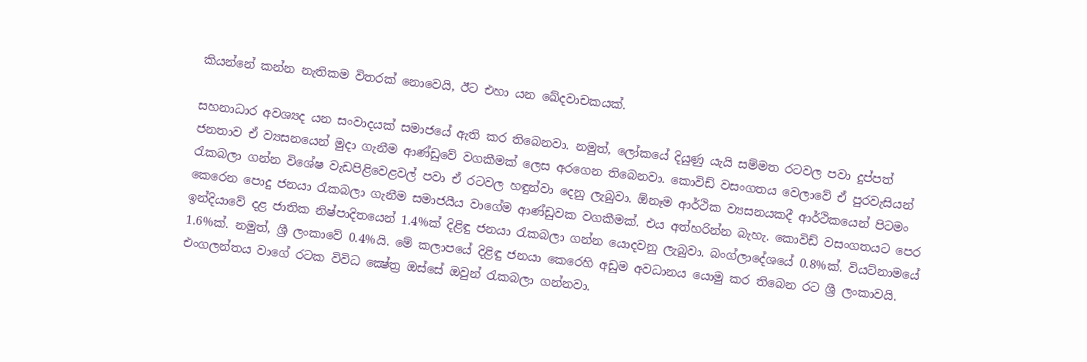කියන්නේ කන්න නැතිකම විතරක් නොවෙයි, ඊට එහා යන ඛේදවාචකයක්.

සහනාධාර අවශ්‍යද යන සංවාදයක් සමාජයේ ඇති කර තිබෙනවා. නමුත්, ලෝකයේ දියුණු යැයි සම්මත රටවල පවා දුප්පත් ජනතාව ඒ ව්‍යසනයෙන් මුදා ගැනීම ආණ්ඩුවේ වගකීමක් ලෙස අරගෙන තිබෙනවා. කොවිඩ් වසංගතය වෙලාවේ ඒ පුරවැසියන් රැකබලා ගන්න විශේෂ වැඩපිළිවෙළවල් පවා ඒ රටවල හඳුන්වා දෙනු ලැබුවා. ඕනෑම ආර්ථික ව්‍යසනයකදී ආර්ථිකයෙන් පිටමං කෙරෙන පොදු ජනයා රැකබලා ගැනීම සමාජයීය වාගේම ආණ්ඩුවක වගකීමක්. එය අත්හරින්න බැහැ. කොවිඩ් වසංගතයට පෙර ඉන්දියාවේ දළ ජාතික නිෂ්පාදිතයෙන් 1.4%ක් දිළිඳු ජනයා රැකබලා ගන්න යොදවනු ලැබුවා. බංග්ලාදේශයේ 0.8%ක්. වියට්නාමයේ 1.6%ක්. නමුත්, ශ්‍රී ලංකාවේ 0.4%යි. මේ කලාපයේ දිළිඳු ජනයා කෙරෙහි අඩුම අවධානය යොමු කර තිබෙන රට ශ්‍රී ලංකාවයි. එංගලන්තය වාගේ රටක විවිධ ක්‍ෂේත්‍ර ඔස්සේ ඔවුන් රැකබලා ගන්නවා.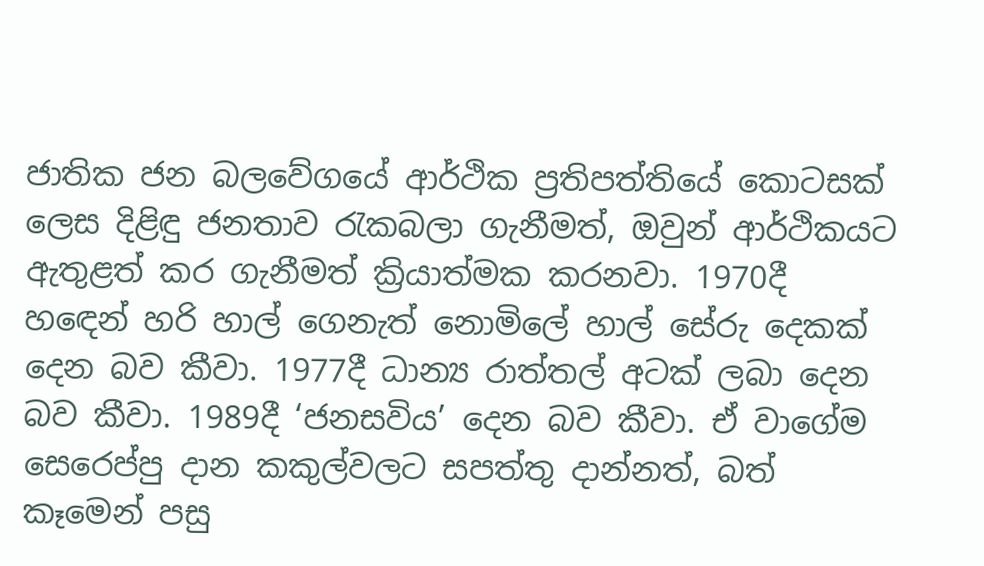ජාතික ජන බලවේගයේ ආර්ථික ප්‍රතිපත්තියේ කොටසක් ලෙස දිළිඳු ජනතාව රැකබලා ගැනීමත්, ඔවුන් ආර්ථිකයට ඇතුළත් කර ගැනීමත් ක්‍රියාත්මක කරනවා. 1970දී හඳෙන් හරි හාල් ගෙනැත් නොමිලේ හාල් සේරු දෙකක් දෙන බව කීවා. 1977දී ධාන්‍ය රාත්තල් අටක් ලබා දෙන බව කීවා. 1989දී ‘ජනසවිය’ දෙන බව කීවා. ඒ වාගේම සෙරෙප්පු දාන කකුල්වලට සපත්තු දාන්නත්, බත් කෑමෙන් පසු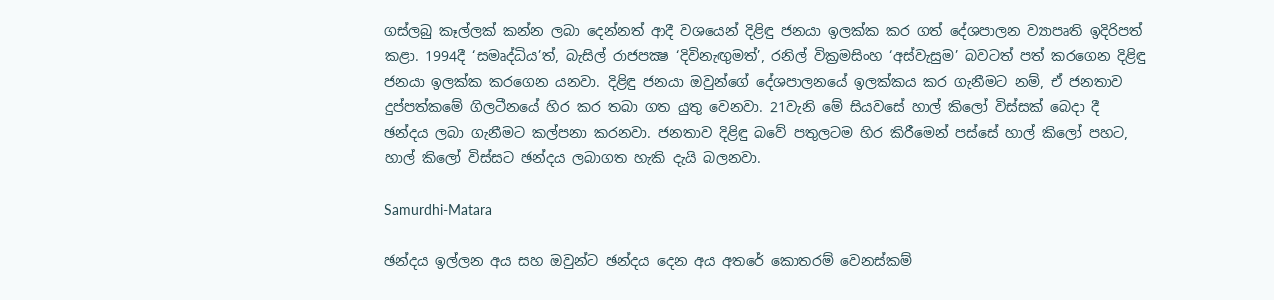ගස්ලබු කෑල්ලක් කන්න ලබා දෙන්නත් ආදී වශයෙන් දිළිඳු ජනයා ඉලක්ක කර ගත් දේශපාලන ව්‍යාපෘති ඉදිරිපත් කළා. 1994දී ‘සමෘද්ධිය’ත්, බැසිල් රාජපක්‍ෂ ‘දිවිනැඟුමත්’, රනිල් වික්‍රමසිංහ ‘අස්වැසුම’ බවටත් පත් කරගෙන දිළිඳු ජනයා ඉලක්ක කරගෙන යනවා. දිළිඳු ජනයා ඔවුන්ගේ දේශපාලනයේ ඉලක්කය කර ගැනීමට නම්, ඒ ජනතාව දුප්පත්කමේ ගිලටීනයේ හිර කර තබා ගත යුතු වෙනවා. 21වැනි මේ සියවසේ හාල් කිලෝ විස්සක් බෙදා දී ඡන්දය ලබා ගැනීමට කල්පනා කරනවා. ජනතාව දිළිඳු බවේ පතුලටම හිර කිරීමෙන් පස්සේ හාල් කිලෝ පහට, හාල් කිලෝ විස්සට ඡන්දය ලබාගත හැකි දැයි බලනවා.

Samurdhi-Matara

ඡන්දය ඉල්ලන අය සහ ඔවුන්ට ඡන්දය දෙන අය අතරේ කොතරම් වෙනස්කම්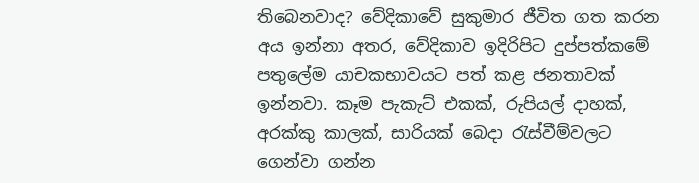තිබෙනවාද? වේදිකාවේ සුකුමාර ජීවිත ගත කරන අය ඉන්නා අතර, වේදිකාව ඉදිරිපිට දුප්පත්කමේ පතුලේම යාචකභාවයට පත් කළ ජනතාවක් ඉන්නවා. කෑම පැකැට් එකක්, රුපියල් දාහක්, අරක්කු කාලක්, සාරියක් බෙදා රැස්වීම්වලට ගෙන්වා ගන්න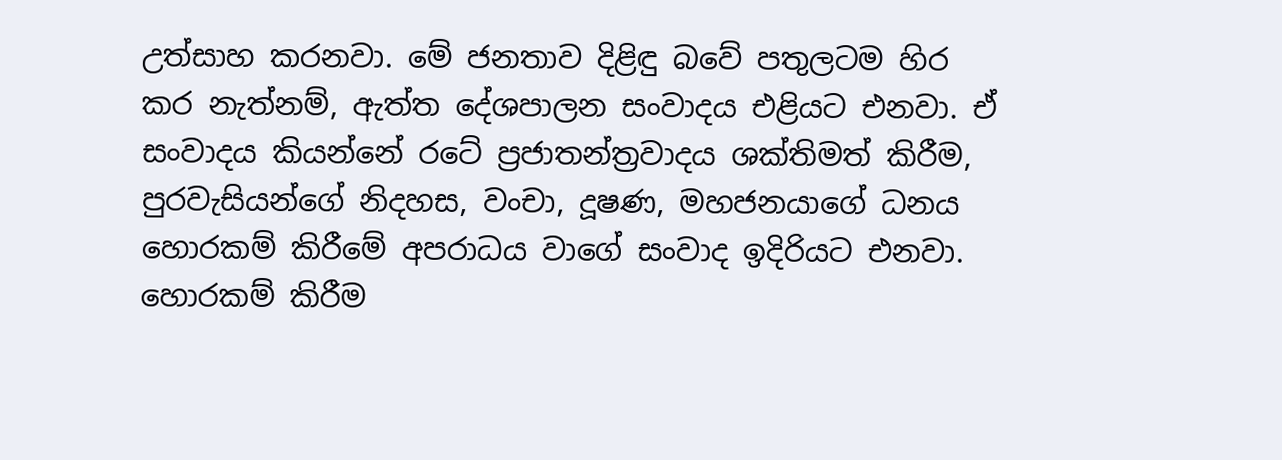උත්සාහ කරනවා. මේ ජනතාව දිළිඳු බවේ පතුලටම හිර කර නැත්නම්, ඇත්ත දේශපාලන සංවාදය එළියට එනවා. ඒ සංවාදය කියන්නේ රටේ ප්‍රජාතන්ත්‍රවාදය ශක්තිමත් කිරීම, පුරවැසියන්ගේ නිදහස, වංචා, දූෂණ, මහජනයාගේ ධනය හොරකම් කිරීමේ අපරාධය වාගේ සංවාද ඉදිරියට එනවා. හොරකම් කිරීම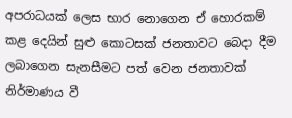අපරාධයක් ලෙස භාර නොගෙන ඒ හොරකම් කළ දෙයින් සුළු කොටසක් ජනතාවට බෙදා දීම ලබාගෙන සැනසීමට පත් වෙන ජනතාවක් නිර්මාණය වී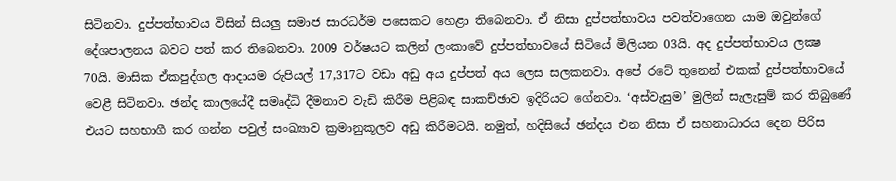සිටිනවා. දුප්පත්භාවය විසින් සියලු සමාජ සාරධර්ම පසෙකට හෙළා තිබෙනවා. ඒ නිසා දුප්පත්භාවය පවත්වාගෙන යාම ඔවුන්ගේ දේශපාලනය බවට පත් කර තිබෙනවා. 2009 වර්ෂයට කලින් ලංකාවේ දුප්පත්භාවයේ සිටියේ මිලියන 03යි. අද දුප්පත්භාවය ලක්‍ෂ 70යි. මාසික ඒකපුද්ගල ආදායම රුපියල් 17,317ට වඩා අඩු අය දුප්පත් අය ලෙස සලකනවා. අපේ රටේ තුනෙන් එකක් දුප්පත්භාවයේ වෙළී සිටිනවා. ඡන්ද කාලයේදී සමෘද්ධි දීමනාව වැඩි කිරීම පිළිබඳ සාකච්ඡාව ඉදිරියට ගේනවා. ‘අස්වැසුම’ මුලින් සැලැසුම් කර තිබුණේ එයට සහභාගී කර ගන්න පවුල් සංඛ්‍යාව ක්‍රමානුකූලව අඩු කිරීමටයි. නමුත්, හදිසියේ ඡන්දය එන නිසා ඒ සහනාධාරය දෙන පිරිස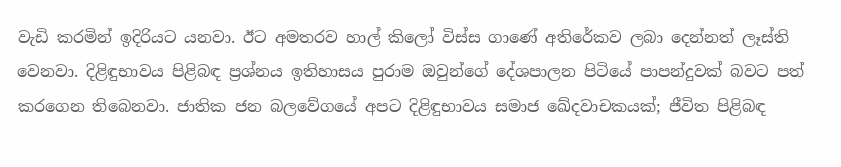වැඩි කරමින් ඉදිරියට යනවා. ඊට අමතරව හාල් කිලෝ විස්ස ගාණේ අතිරේකව ලබා දෙන්නත් ලෑස්ති වෙනවා. දිළිඳුභාවය පිළිබඳ ප්‍රශ්නය ඉතිහාසය පුරාම ඔවුන්ගේ දේශපාලන පිටියේ පාපන්දුවක් බවට පත් කරගෙන තිබෙනවා. ජාතික ජන බලවේගයේ අපට දිළිඳුභාවය සමාජ ඛේදවාචකයක්; ජීවිත පිළිබඳ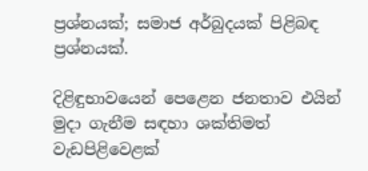ප්‍රශ්නයක්; සමාජ අර්බුදයක් පිළිබඳ ප්‍රශ්නයක්.

දිළිඳුභාවයෙන් පෙළෙන ජනතාව එයින් මුදා ගැනීම සඳහා ශක්තිමත් වැඩපිළිවෙළක්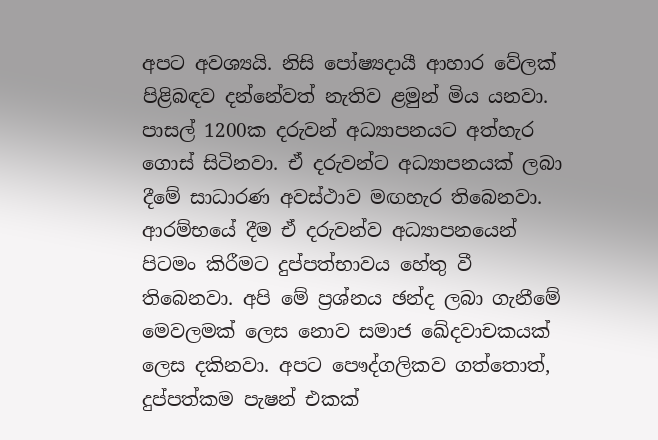අපට අවශ්‍යයි. නිසි පෝෂ්‍යදායී ආහාර වේලක් පිළිබඳව දන්නේවත් නැතිව ළමුන් මිය යනවා. පාසල් 1200ක දරුවන් අධ්‍යාපනයට අත්හැර ගොස් සිටිනවා. ඒ දරුවන්ට අධ්‍යාපනයක් ලබා දීමේ සාධාරණ අවස්ථාව මඟහැර තිබෙනවා. ආරම්භයේ දීම ඒ දරුවන්ව අධ්‍යාපනයෙන් පිටමං කිරීමට දුප්පත්භාවය හේතු වී තිබෙනවා. අපි මේ ප්‍රශ්නය ඡන්ද ලබා ගැනීමේ මෙවලමක් ලෙස නොව සමාජ ඛේදවාචකයක් ලෙස දකිනවා. අපට පෞද්ගලිකව ගත්තොත්, දුප්පත්කම පැෂන් එකක්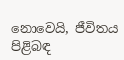නොවෙයි, ජීවිතය පිළිබඳ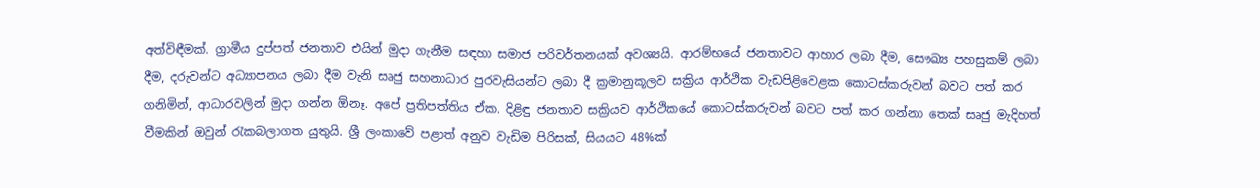අත්විඳීමක්. ග්‍රාමීය දුප්පත් ජනතාව එයින් මුදා ගැනීම සඳහා සමාජ පරිවර්තනයක් අවශ්‍යයි. ආරම්භයේ ජනතාවට ආහාර ලබා දීම, සෞඛ්‍ය පහසුකම් ලබා දීම, දරුවන්ට අධ්‍යාපනය ලබා දීම වැනි සෘජු සහනාධාර පුරවැසියන්ට ලබා දී ක්‍රමානුකූලව සක්‍රිය ආර්ථික වැඩපිළිවෙළක කොටස්කරුවන් බවට පත් කර ගනිමින්, ආධාරවලින් මුදා ගන්න ඕනෑ. අපේ ප්‍රතිපත්තිය ඒක. දිළිඳු ජනතාව සක්‍රියව ආර්ථිකයේ කොටස්කරුවන් බවට පත් කර ගන්නා තෙක් සෘජු මැදිහත් වීමකින් ඔවුන් රැකබලාගත යුතුයි. ශ්‍රී ලංකාවේ පළාත් අනුව වැඩිම පිරිසක්, සියයට 48%ක්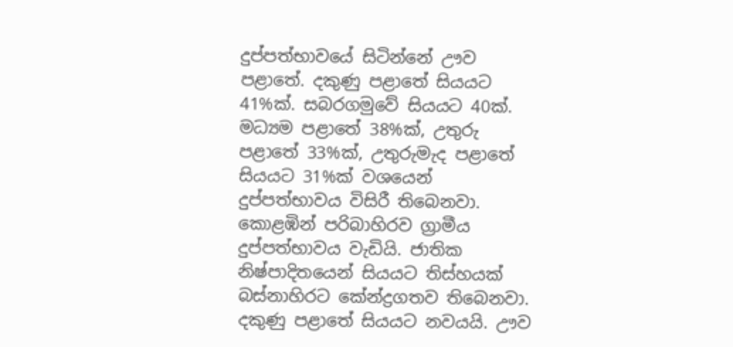දුප්පත්භාවයේ සිටින්නේ ඌව පළාතේ. දකුණු පළාතේ සියයට 41%ක්. සබරගමුවේ සියයට 40ක්. මධ්‍යම පළාතේ 38%ක්, උතුරු පළාතේ 33%ක්, උතුරුමැද පළාතේ සියයට 31%ක් වශයෙන් දුප්පත්භාවය විසිරී තිබෙනවා. කොළඹින් පරිබාහිරව ග්‍රාමීය දුප්පත්භාවය වැඩියි. ජාතික නිෂ්පාදිතයෙන් සියයට තිස්හයක් බස්නාහිරට කේන්ද්‍රගතව තිබෙනවා. දකුණු පළාතේ සියයට නවයයි. ඌව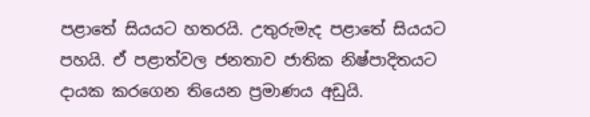පළාතේ සියයට හතරයි. උතුරුමැද පළාතේ සියයට පහයි. ඒ පළාත්වල ජනතාව ජාතික නිෂ්පාදිතයට දායක කරගෙන තියෙන ප්‍රමාණය අඩුයි.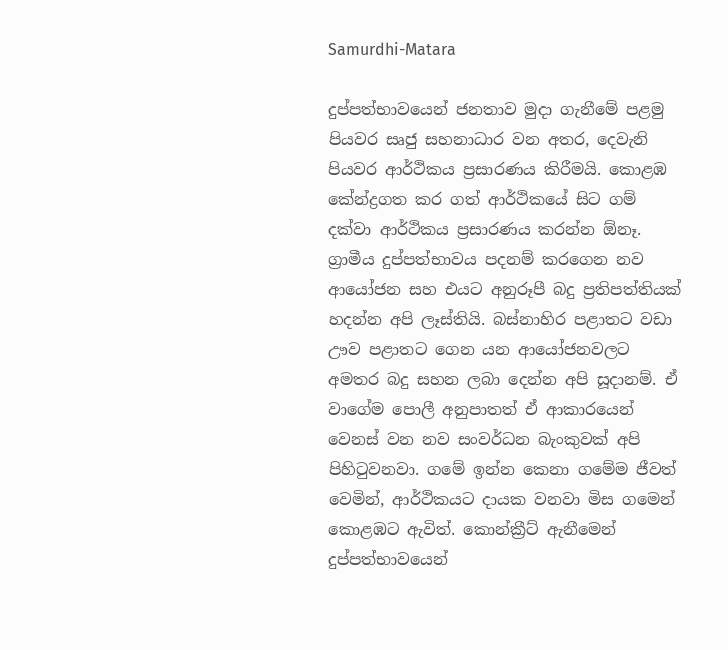Samurdhi-Matara

දුප්පත්භාවයෙන් ජනතාව මුදා ගැනීමේ පළමු පියවර සෘජු සහනාධාර වන අතර, දෙවැනි පියවර ආර්ථිකය ප්‍රසාරණය කිරීමයි. කොළඹ කේන්ද්‍රගත කර ගත් ආර්ථිකයේ සිට ගම් දක්වා ආර්ථිකය ප්‍රසාරණය කරන්න ඕනෑ. ග්‍රාමීය දුප්පත්භාවය පදනම් කරගෙන නව ආයෝජන සහ එයට අනුරූපී බදු ප්‍රතිපත්තියක් හදන්න අපි ලෑස්තියි. බස්නාහිර පළාතට වඩා ඌව පළාතට ගෙන යන ආයෝජනවලට අමතර බදු සහන ලබා දෙන්න අපි සූදානම්. ඒ වාගේම පොලී අනුපාතත් ඒ ආකාරයෙන් වෙනස් වන නව සංවර්ධන බැංකුවක් අපි පිහිටුවනවා. ගමේ ඉන්න කෙනා ගමේම ජීවත් වෙමින්, ආර්ථිකයට දායක වනවා මිස ගමෙන් කොළඹට ඇවිත්. කොන්ක්‍රීට් ඇනීමෙන් දුප්පත්භාවයෙන්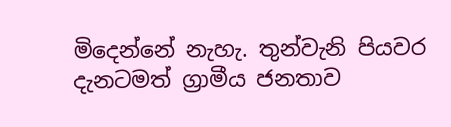මිදෙන්නේ නැහැ. තුන්වැනි පියවර දැනටමත් ග්‍රාමීය ජනතාව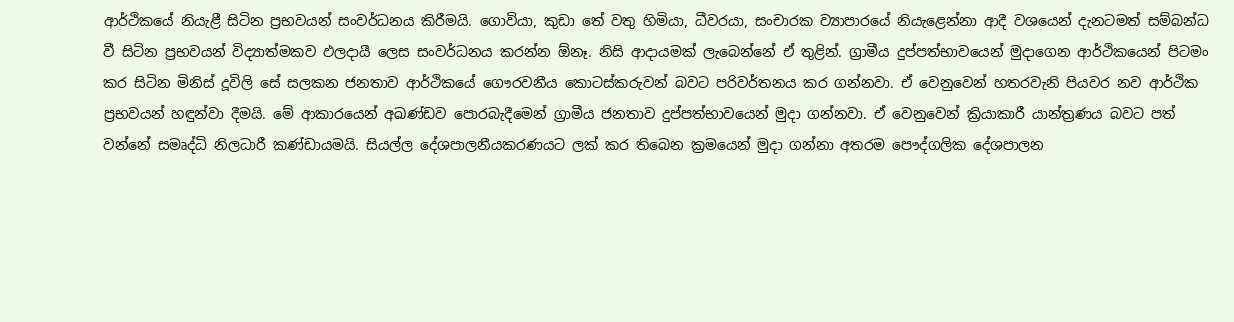ආර්ථිකයේ නියැළී සිටින ප්‍රභවයන් සංවර්ධනය කිරීමයි. ගොවියා, කුඩා තේ වතු හිමියා, ධීවරයා, සංචාරක ව්‍යාපාරයේ නියැළෙන්නා ආදී වශයෙන් දැනටමත් සම්බන්ධ වී සිටින ප්‍රභවයන් විද්‍යාත්මකව ඵලදායී ලෙස සංවර්ධනය කරන්න ඕනෑ. නිසි ආදායමක් ලැබෙන්නේ ඒ තුළින්. ග්‍රාමීය දුප්පත්භාවයෙන් මුදාගෙන ආර්ථිකයෙන් පිටමං කර සිටින මිනිස් දූවිලි සේ සලකන ජනතාව ආර්ථිකයේ ගෞරවනීය කොටස්කරුවන් බවට පරිවර්තනය කර ගන්නවා. ඒ වෙනුවෙන් හතරවැනි පියවර නව ආර්ථික ප්‍රභවයන් හඳුන්වා දීමයි. මේ ආකාරයෙන් අඛණ්ඩව පොරබැදීමෙන් ග්‍රාමීය ජනතාව දුප්පත්භාවයෙන් මුදා ගන්නවා. ඒ වෙනුවෙන් ක්‍රියාකාරී යාන්ත්‍රණය බවට පත් වන්නේ සමෘද්ධි නිලධාරී කණ්ඩායමයි. සියල්ල දේශපාලනීයකරණයට ලක් කර තිබෙන ක්‍රමයෙන් මුදා ගන්නා අතරම පෞද්ගලික දේශපාලන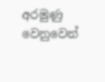අරමුණු වෙනුවෙන්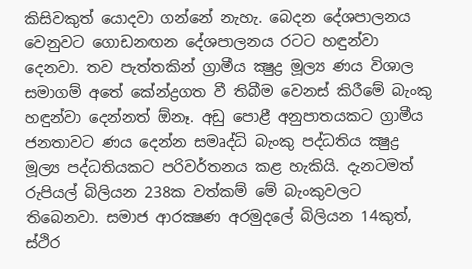කිසිවකුත් යොදවා ගන්නේ නැහැ. බෙදන දේශපාලනය වෙනුවට ගොඩනඟන දේශපාලනය රටට හඳුන්වා දෙනවා. තව පැත්තකින් ග්‍රාමීය ක්‍ෂුද්‍ර මූල්‍ය ණය විශාල සමාගම් අතේ කේන්ද්‍රගත වී තිබීම වෙනස් කිරීමේ බැංකු හඳුන්වා දෙන්නත් ඕනෑ. අඩු පොළී අනුපාතයකට ග්‍රාමීය ජනතාවට ණය දෙන්න සමෘද්ධි බැංකු පද්ධතිය ක්‍ෂුද්‍ර මූල්‍ය පද්ධතියකට පරිවර්තනය කළ හැකියි. දැනටමත් රුපියල් බිලියන 238ක වත්කම් මේ බැංකුවලට තිබෙනවා. සමාජ ආරක්‍ෂණ අරමුදලේ බිලියන 14කුත්, ස්ථිර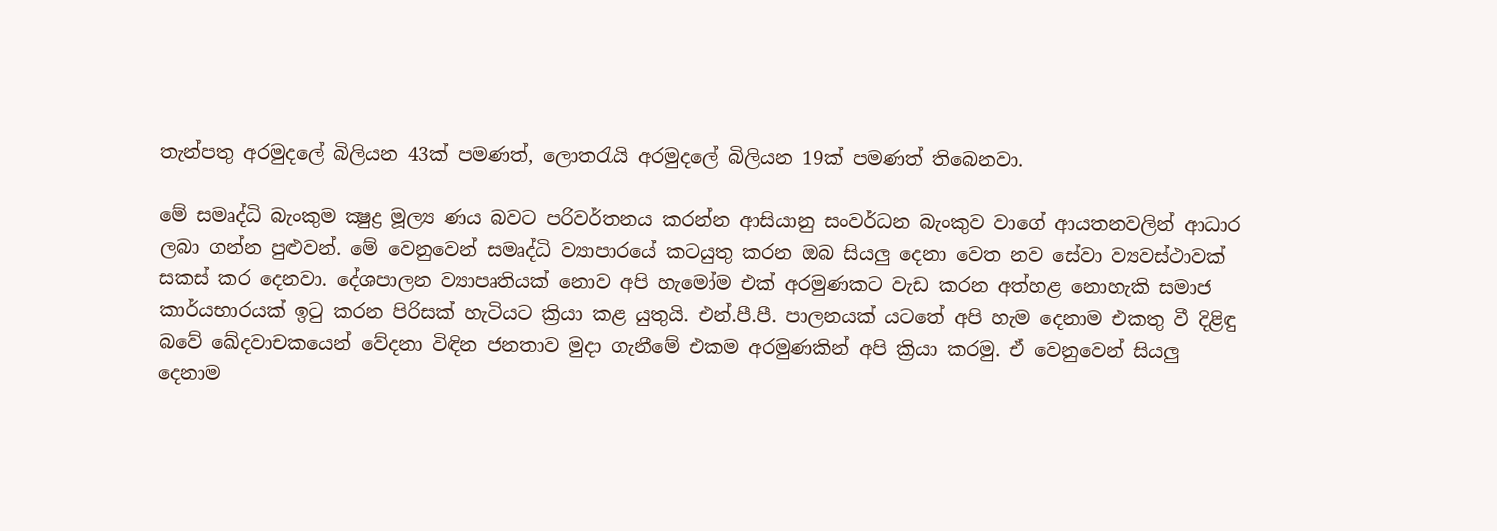තැන්පතු අරමුදලේ බිලියන 43ක් පමණත්, ලොතරැයි අරමුදලේ බිලියන 19ක් පමණත් තිබෙනවා.

මේ සමෘද්ධි බැංකුම ක්‍ෂුද්‍ර මූල්‍ය ණය බවට පරිවර්තනය කරන්න ආසියානු සංවර්ධන බැංකුව වාගේ ආයතනවලින් ආධාර ලබා ගන්න පුළුවන්. මේ වෙනුවෙන් සමෘද්ධි ව්‍යාපාරයේ කටයුතු කරන ඔබ සියලු දෙනා වෙත නව සේවා ව්‍යවස්ථාවක් සකස් කර දෙනවා. දේශපාලන ව්‍යාපෘතියක් නොව අපි හැමෝම එක් අරමුණකට වැඩ කරන අත්හළ නොහැකි සමාජ කාර්යභාරයක් ඉටු කරන පිරිසක් හැටියට ක්‍රියා කළ යුතුයි. එන්.පී.පී. පාලනයක් යටතේ අපි හැම දෙනාම එකතු වී දිළිඳු බවේ ඛේදවාචකයෙන් වේදනා විඳින ජනතාව මුදා ගැනීමේ එකම අරමුණකින් අපි ක්‍රියා කරමු. ඒ වෙනුවෙන් සියලු දෙනාම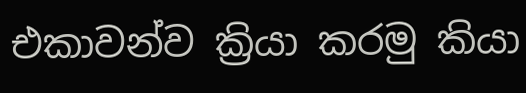එකාවන්ව ක්‍රියා කරමු කියා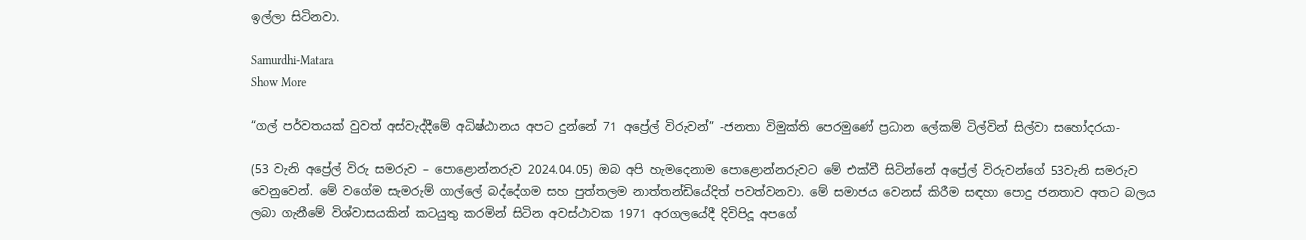ඉල්ලා සිටිනවා.

Samurdhi-Matara
Show More

“ගල් පර්වතයක් වුවත් අස්වැද්දීමේ අධිෂ්ඨානය අපට දුන්නේ 71 අප්‍රේල් විරුවන්” -ජනතා විමුක්ති පෙරමුණේ ප්‍රධාන ලේකම් ටිල්වින් සිල්වා සහෝදරයා-

(53 වැනි අප්‍රේල් විරු සමරුව – පොළොන්නරුව 2024.04.05) ඔබ අපි හැමදෙනාම පොළොන්නරුවට මේ එක්වී සිටින්නේ අප්‍රේල් විරුවන්ගේ 53වැනි සමරුව වෙනුවෙන්. මේ වගේම සැමරුම් ගාල්ලේ බද්දේගම සහ පුත්තලම නාත්තන්ඩියේදිත් පවත්වනවා. මේ සමාජය වෙනස් කිරීම සඳහා පොදු ජනතාව අතට බලය ලබා ගැනීමේ විශ්වාසයකින් කටයුතු කරමින් සිටින අවස්ථාවක 1971 අරගලයේදී දිවිපිදූ අපගේ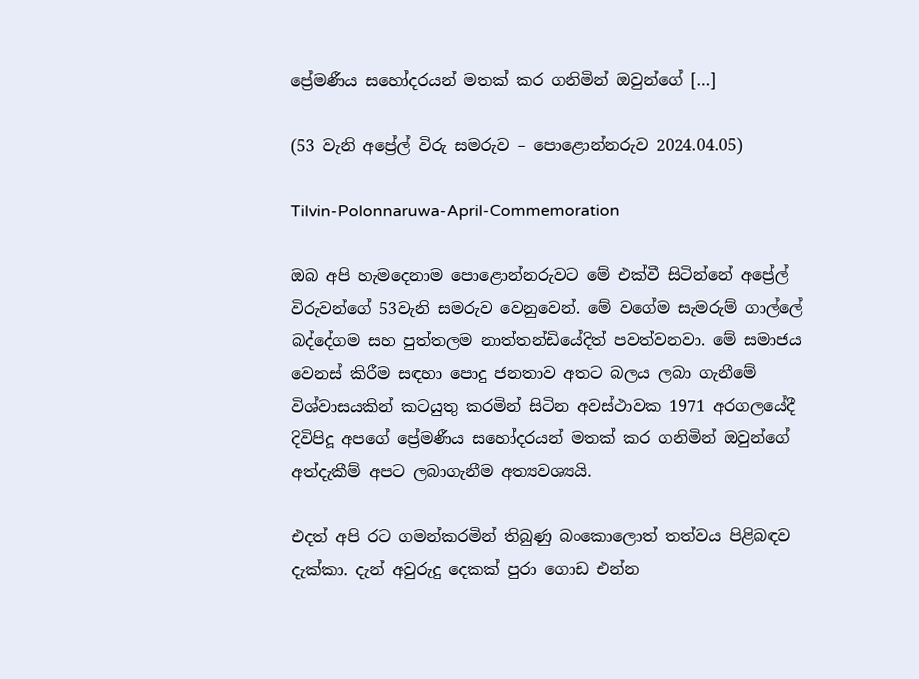ප්‍රේමණීය සහෝදරයන් මතක් කර ගනිමින් ඔවුන්ගේ […]

(53 වැනි අප්‍රේල් විරු සමරුව – පොළොන්නරුව 2024.04.05)

Tilvin-Polonnaruwa-April-Commemoration

ඔබ අපි හැමදෙනාම පොළොන්නරුවට මේ එක්වී සිටින්නේ අප්‍රේල් විරුවන්ගේ 53වැනි සමරුව වෙනුවෙන්. මේ වගේම සැමරුම් ගාල්ලේ බද්දේගම සහ පුත්තලම නාත්තන්ඩියේදිත් පවත්වනවා. මේ සමාජය වෙනස් කිරීම සඳහා පොදු ජනතාව අතට බලය ලබා ගැනීමේ විශ්වාසයකින් කටයුතු කරමින් සිටින අවස්ථාවක 1971 අරගලයේදී දිවිපිදූ අපගේ ප්‍රේමණීය සහෝදරයන් මතක් කර ගනිමින් ඔවුන්ගේ අත්දැකීම් අපට ලබාගැනීම අත්‍යවශ්‍යයි.

එදත් අපි රට ගමන්කරමින් තිබුණු බංකොලොත් තත්වය පිළිබඳව දැක්කා. දැන් අවුරුදු දෙකක් පුරා ගොඩ එන්න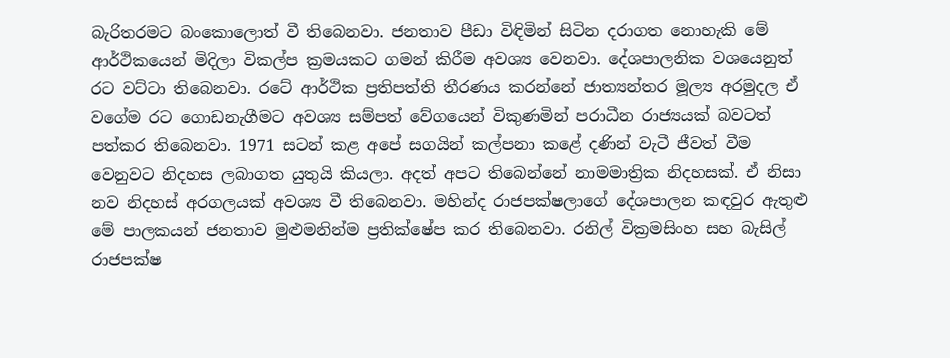බැරිතරමට බංකොලොත් වී තිබෙනවා. ජනතාව පීඩා විඳිමින් සිටින දරාගත නොහැකි මේ ආර්ථිකයෙන් මිදිලා විකල්ප ක්‍රමයකට ගමන් කිරීම අවශ්‍ය වෙනවා. දේශපාලනික වශයෙනුත් රට වට්ටා තිබෙනවා. රටේ ආර්ථික ප්‍රතිපත්ති තීරණය කරන්නේ ජාත්‍යන්තර මූල්‍ය අරමුදල ඒ වගේම රට ගොඩනැගීමට අවශ්‍ය සම්පත් වේගයෙන් විකුණමින් පරාධීන රාජ්‍යයක් බවටත් පත්කර තිබෙනවා. 1971 සටන් කළ අපේ සගයින් කල්පනා කළේ දණින් වැටී ජීවත් වීම වෙනුවට නිදහස ලබාගත යුතුයි කියලා. අදත් අපට තිබෙන්නේ නාමමාත්‍රික නිදහසක්. ඒ නිසා නව නිදහස් අරගලයක් අවශ්‍ය වී තිබෙනවා. මහින්ද රාජපක්ෂලාගේ දේශපාලන කඳවුර ඇතුළු මේ පාලකයන් ජනතාව මුළුමනින්ම ප්‍රතික්ෂේප කර තිබෙනවා. රනිල් වික්‍රමසිංහ සහ බැසිල් රාජපක්ෂ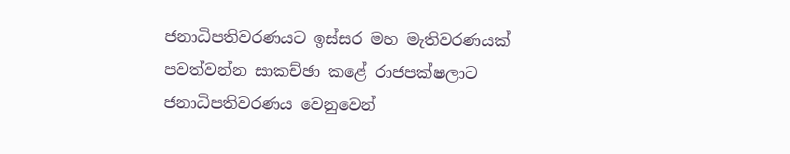ජනාධිපතිවරණයට ඉස්සර මහ මැතිවරණයක් පවත්වන්න සාකච්ඡා කළේ රාජපක්ෂලාට ජනාධිපතිවරණය වෙනුවෙන්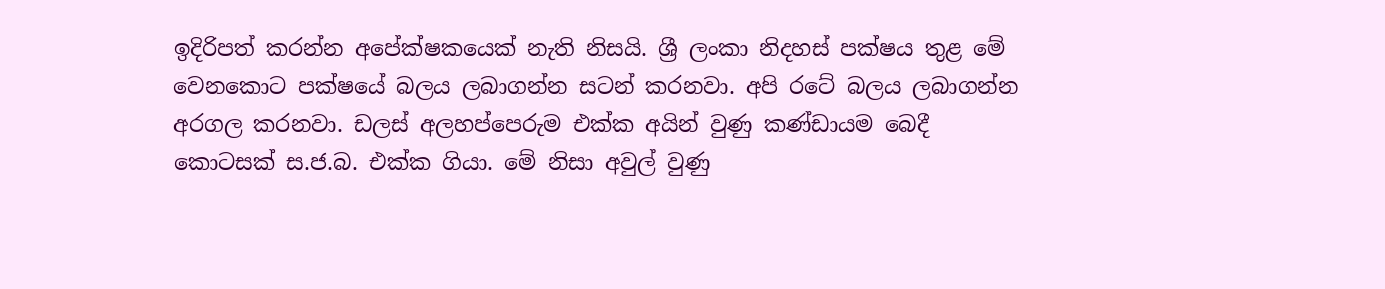ඉදිරිපත් කරන්න අපේක්ෂකයෙක් නැති නිසයි. ශ්‍රී ලංකා නිදහස් පක්ෂය තුළ මේ වෙනකොට පක්ෂයේ බලය ලබාගන්න සටන් කරනවා. අපි රටේ බලය ලබාගන්න අරගල කරනවා. ඩලස් අලහප්පෙරුම එක්ක අයින් වුණු කණ්ඩායම බෙදී කොටසක් ස.ජ.බ. එක්ක ගියා. මේ නිසා අවුල් වුණු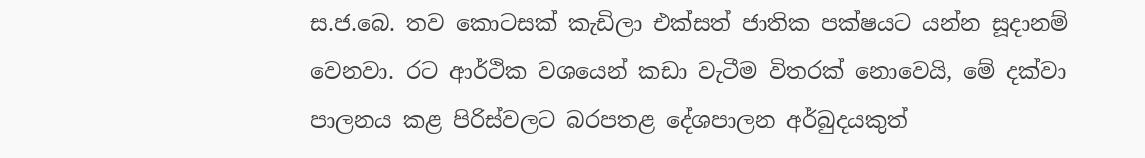ස.ජ.බෙ. තව කොටසක් කැඩිලා එක්සත් ජාතික පක්ෂයට යන්න සූදානම් වෙනවා. රට ආර්ථික වශයෙන් කඩා වැටීම විතරක් නොවෙයි, මේ දක්වා පාලනය කළ පිරිස්වලට බරපතළ දේශපාලන අර්බුදයකුත්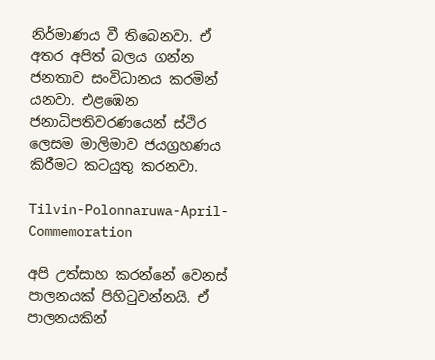නිර්මාණය වී තිබෙනවා. ඒ අතර අපිත් බලය ගන්න ජනතාව සංවිධානය කරමින් යනවා. එළඹෙන ජනාධිපතිවරණයෙන් ස්ථිර ලෙසම මාලිමාව ජයග්‍රහණය කිරීමට කටයුතු කරනවා.

Tilvin-Polonnaruwa-April-Commemoration

අපි උත්සාහ කරන්නේ වෙනස් පාලනයක් පිහිටුවන්නයි. ඒ පාලනයකින්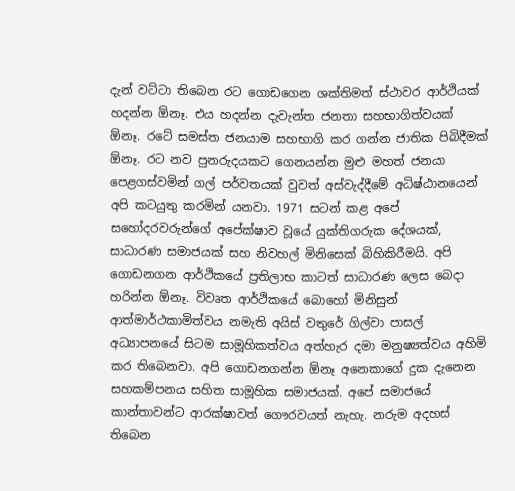දැන් වට්ටා තිබෙන රට ගොඩගෙන ශක්තිමත් ස්ථාවර ආර්ථියක් හදන්න ඕනෑ. එය හදන්න දැවැන්ත ජනතා සහභාගිත්වයක් ඕනෑ. රටේ සමස්ත ජනයාම සහභාගි කර ගන්න ජාතික පිබිදීමක් ඕනෑ. රට නව පුනරුදයකට ගෙනයන්න මුළු මහත් ජනයා පෙළගස්වමින් ගල් පර්වතයක් වුවත් අස්වැද්දීමේ අධිෂ්ඨානයෙන් අපි කටයුතු කරමින් යනවා. 1971 සටන් කළ අපේ සහෝදරවරුන්ගේ අපේක්ෂාව වූයේ යුක්තිගරුක දේශයක්, සාධාරණ සමාජයක් සහ නිවහල් මිනිසෙක් බිහිකිරීමයි. අපි ගොඩනගන ආර්ථිකයේ ප්‍රතිලාභ කාටත් සාධාරණ ලෙස බෙදා හරින්න ඕනෑ. විවෘත ආර්ථිකයේ බොහෝ මිනිසුන් ආත්මාර්ථකාමිත්වය නමැති අයිස් වතුරේ ගිල්වා පාසල් අධ්‍යාපනයේ සිටම සාමූහිකත්වය අත්හැර දමා මනුෂ්‍යත්වය අහිමි කර තිබෙනවා. අපි ගොඩනගන්න ඕනෑ අනෙකාගේ දුක දැනෙන සහකම්පනය සහිත සාමූහික සමාජයක්. අපේ සමාජයේ කාන්තාවන්ට ආරක්ෂාවත් ගෞරවයත් නැහැ. නරුම අදහස් තිබෙන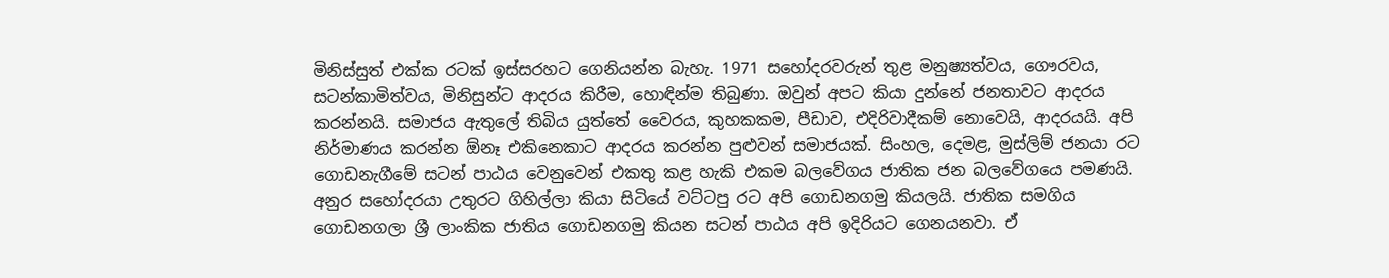මිනිස්සුත් එක්ක රටක් ඉස්සරහට ගෙනියන්න බැහැ. 1971 සහෝදරවරුන් තුළ මනුෂ්‍යත්වය, ගෞරවය, සටන්කාමිත්වය, මිනිසුන්ට ආදරය කිරීම, හොඳින්ම තිබුණා. ඔවුන් අපට කියා දුන්නේ ජනතාවට ආදරය කරන්නයි. සමාජය ඇතුලේ තිබිය යුත්තේ වෛරය, කුහකකම, පීඩාව, එදිරිවාදීකම් නොවෙයි, ආදරයයි. අපි නිර්මාණය කරන්න ඕනෑ එකිනෙකාට ආදරය කරන්න පුළුවන් සමාජයක්. සිංහල, දෙමළ, මුස්ලිම් ජනයා රට ගොඩනැගීමේ සටන් පාඨය වෙනුවෙන් එකතු කළ හැකි එකම බලවේගය ජාතික ජන බලවේගයෙ පමණයි. අනුර සහෝදරයා උතුරට ගිහිල්ලා කියා සිටියේ වට්ටපු රට අපි ගොඩනගමු කියලයි. ජාතික සමගිය ගොඩනගලා ශ්‍රී ලාංකික ජාතිය ගොඩනගමු කියන සටන් පාඨය අපි ඉදිරියට ගෙනයනවා. ඒ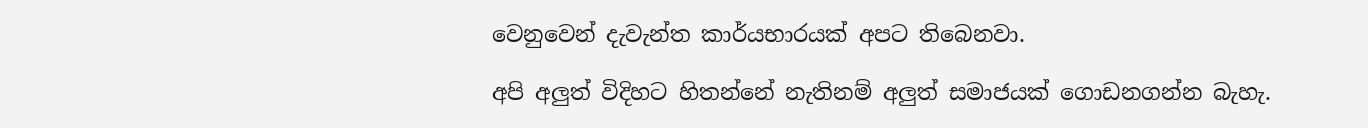වෙනුවෙන් දැවැන්ත කාර්යභාරයක් අපට තිබෙනවා.

අපි අලුත් විදිහට හිතන්නේ නැතිනම් අලුත් සමාජයක් ගොඩනගන්න බැහැ.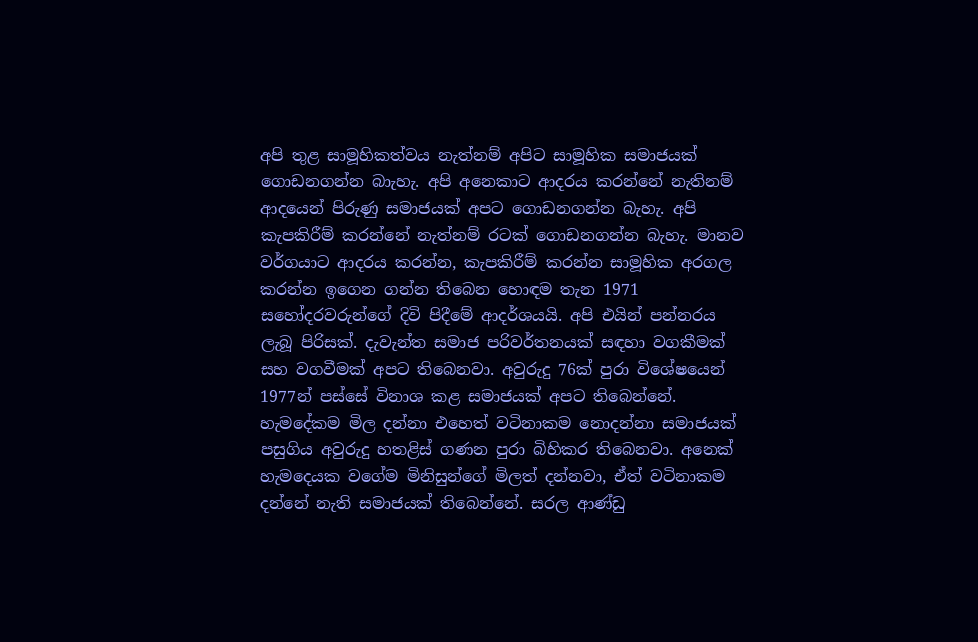අපි තුළ සාමූහිකත්වය නැත්නම් අපිට සාමූහික සමාජයක් ගොඩනගන්න බාැහැ. අපි අනෙකාට ආදරය කරන්නේ නැතිනම් ආදයෙන් පිරුණු සමාජයක් අපට ගොඩනගන්න බැහැ. අපි කැපකිරීම් කරන්නේ නැත්නම් රටක් ගොඩනගන්න බැහැ. මානව වර්ගයාට ආදරය කරන්න, කැපකිරීම් කරන්න සාමූහික අරගල කරන්න ඉගෙන ගන්න තිබෙන හොඳම තැන 1971 සහෝදරවරුන්ගේ දිවි පිදීමේ ආදර්ශයයි. අපි එයින් පන්නරය ලැබූ පිරිසක්. දැවැන්ත සමාජ පරිවර්තනයක් සඳහා වගකීමක් සහ වගවීමක් අපට තිබෙනවා. අවුරුදු 76ක් පුරා විශේෂයෙන් 1977න් පස්සේ විනාශ කළ සමාජයක් අපට තිබෙන්නේ. හැමදේකම මිල දන්නා එහෙත් වටිනාකම නොදන්නා සමාජයක් පසුගිය අවුරුදු හතළිස් ගණන පුරා බිහිකර තිබෙනවා. අනෙක් හැමදෙයක වගේම මිනිසුන්ගේ මිලත් දන්නවා, ඒත් වටිනාකම දන්නේ නැති සමාජයක් තිබෙන්නේ. සරල ආණ්ඩු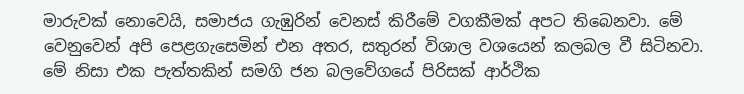මාරුවක් නොවෙයි, සමාජය ගැඹුරින් වෙනස් කිරීමේ වගකීමක් අපට තිබෙනවා. මේ වෙනුවෙන් අපි පෙළගැසෙමින් එන අතර, සතුරන් විශාල වශයෙන් කලබල වී සිටිනවා. මේ නිසා එක පැත්තකින් සමගි ජන බලවේගයේ පිරිසක් ආර්ථික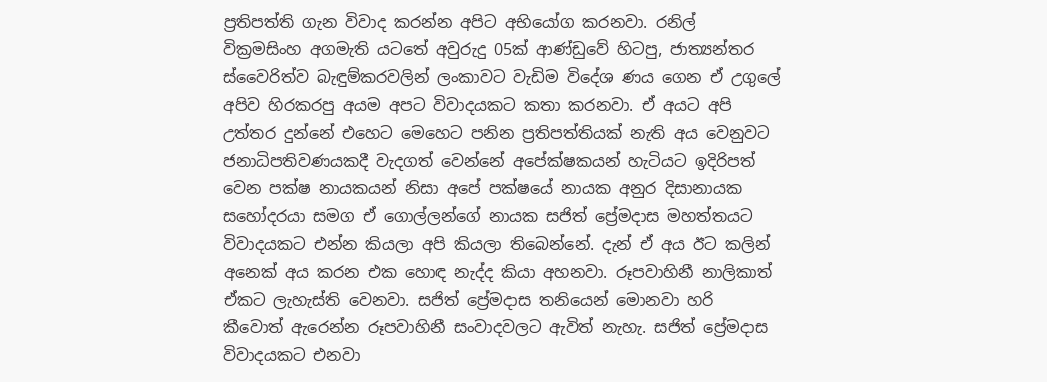ප්‍රතිපත්ති ගැන විවාද කරන්න අපිට අභියෝග කරනවා. රනිල් වික්‍රමසිංහ අගමැති යටතේ අවුරුදු 05ක් ආණ්ඩුවේ හිටපු, ජාත්‍යන්තර ස්වෛරිත්ව බැඳුම්කරවලින් ලංකාවට වැඩිම විදේශ ණය ගෙන ඒ උගුලේ අපිව හිරකරපු අයම අපට විවාදයකට කතා කරනවා. ඒ අයට අපි උත්තර දුන්නේ එහෙට මෙහෙට පනින ප්‍රතිපත්තියක් නැති අය වෙනුවට ජනාධිපතිවණයකදී වැදගත් වෙන්නේ අපේක්ෂකයන් හැටියට ඉදිරිපත් වෙන පක්ෂ නායකයන් නිසා අපේ පක්ෂයේ නායක අනුර දිසානායක සහෝදරයා සමග ඒ ගොල්ලන්ගේ නායක සජිත් ප්‍රේමදාස මහත්තයට විවාදයකට එන්න කියලා අපි කියලා තිබෙන්නේ. දැන් ඒ අය ඊට කලින් අනෙක් අය කරන එක හොඳ නැද්ද කියා අහනවා. රූපවාහිනී නාලිකාත් ඒකට ලැහැස්ති වෙනවා. සජිත් ප්‍රේමදාස තනියෙන් මොනවා හරි කීවොත් ඇරෙන්න රූපවාහිනී සංවාදවලට ඇවිත් නැහැ. සජිත් ප්‍රේමදාස විවාදයකට එනවා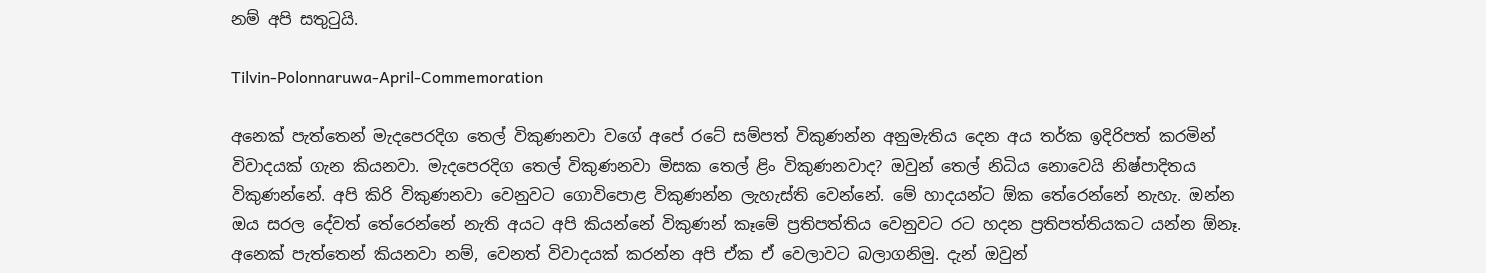නම් අපි සතුටුයි.

Tilvin-Polonnaruwa-April-Commemoration

අනෙක් පැත්තෙන් මැදපෙරදිග තෙල් විකුණනවා වගේ අපේ රටේ සම්පත් විකුණන්න අනුමැතිය දෙන අය තර්ක ඉදිරිපත් කරමින් විවාදයක් ගැන කියනවා. මැදපෙරදිග තෙල් විකුණනවා මිසක තෙල් ළිං විකුණනවාද? ඔවුන් තෙල් නිධිය නොවෙයි නිෂ්පාදිතය විකුණන්නේ. අපි කිරි විකුණනවා වෙනුවට ගොවිපොළ විකුණන්න ලැහැස්ති වෙන්නේ. මේ හාදයන්ට ඕක තේරෙන්නේ නැහැ. ඔන්න ඔය සරල දේවත් තේරෙන්නේ නැති අයට අපි කියන්නේ විකුණන් කෑමේ ප්‍රතිපත්තිය වෙනුවට රට හදන ප්‍රතිපත්තියකට යන්න ඕනෑ. අනෙක් පැත්තෙන් කියනවා නම්, වෙනත් විවාදයක් කරන්න අපි ඒක ඒ වෙලාවට බලාගනිමු. දැන් ඔවුන්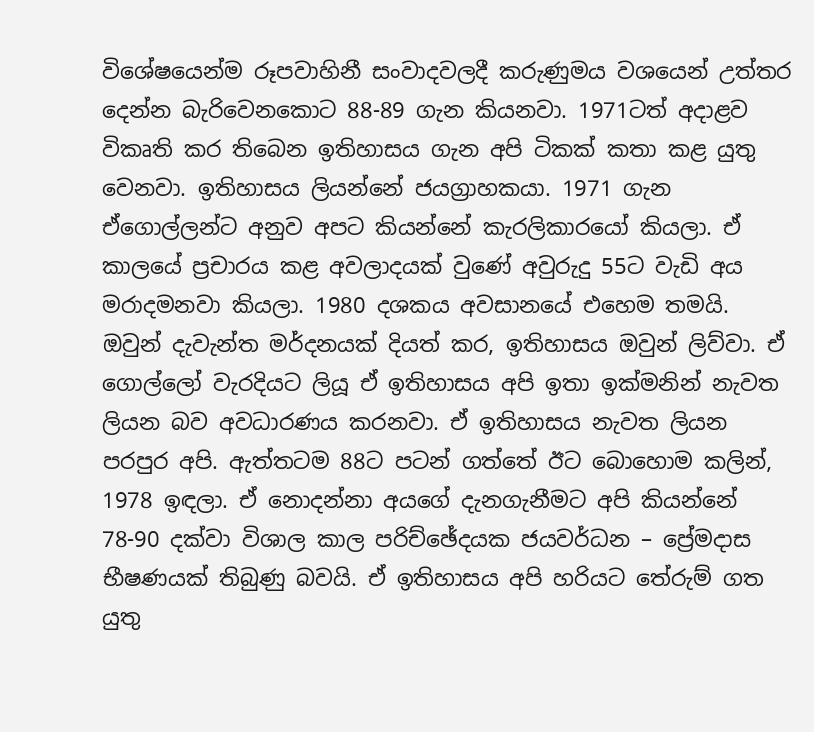විශේෂයෙන්ම රූපවාහිනී සංවාදවලදී කරුණුමය වශයෙන් උත්තර දෙන්න බැරිවෙනකොට 88-89 ගැන කියනවා. 1971ටත් අදාළව විකෘති කර තිබෙන ඉතිහාසය ගැන අපි ටිකක් කතා කළ යුතු වෙනවා. ඉතිහාසය ලියන්නේ ජයග්‍රාහකයා. 1971 ගැන ඒගොල්ලන්ට අනුව අපට කියන්නේ කැරලිකාරයෝ කියලා. ඒ කාලයේ ප්‍රචාරය කළ අවලාදයක් වුණේ අවුරුදු 55ට වැඩි අය මරාදමනවා කියලා. 1980 දශකය අවසානයේ එහෙම තමයි. ඔවුන් දැවැන්ත මර්දනයක් දියත් කර, ඉතිහාසය ඔවුන් ලිව්වා. ඒ ගොල්ලෝ වැරදියට ලියූ ඒ ඉතිහාසය අපි ඉතා ඉක්මනින් නැවත ලියන බව අවධාරණය කරනවා. ඒ ඉතිහාසය නැවත ලියන පරපුර අපි. ඇත්තටම 88ට පටන් ගත්තේ ඊට බොහොම කලින්, 1978 ඉඳලා. ඒ නොදන්නා අයගේ දැනගැනීමට අපි කියන්නේ 78-90 දක්වා විශාල කාල පරිච්ඡේදයක ජයවර්ධන – ප්‍රේමදාස භීෂණයක් තිබුණු බවයි. ඒ ඉතිහාසය අපි හරියට තේරුම් ගත යුතු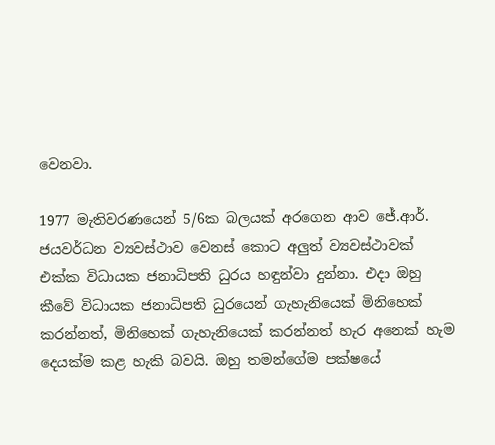වෙනවා.

1977 මැතිවරණයෙන් 5/6ක බලයක් අරගෙන ආව ජේ.ආර්. ජයවර්ධන ව්‍යවස්ථාව වෙනස් කොට අලුත් ව්‍යවස්ථාවක් එක්ක විධායක ජනාධිපති ධුරය හඳුන්වා දුන්නා. එදා ඔහු කීවේ විධායක ජනාධිපති ධුරයෙන් ගැහැනියෙක් මිනිහෙක් කරන්නත්, මිනිහෙක් ගැහැනියෙක් කරන්නත් හැර අනෙක් හැම දෙයක්ම කළ හැකි බවයි. ඔහු තමන්ගේම පක්ෂයේ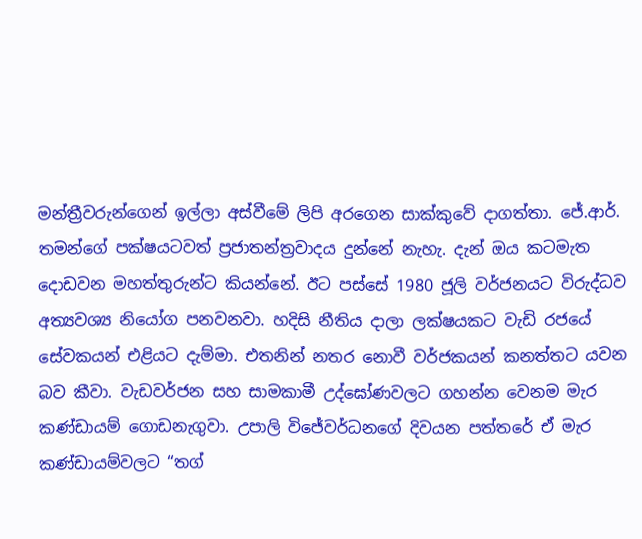මන්ත්‍රීවරුන්ගෙන් ඉල්ලා අස්වීමේ ලිපි අරගෙන සාක්කුවේ දාගත්තා. ජේ.ආර්. තමන්ගේ පක්ෂයටවත් ප්‍රජාතන්ත්‍රවාදය දුන්නේ නැහැ. දැන් ඔය කටමැත දොඩවන මහත්තුරුන්ට කියන්නේ. ඊට පස්සේ 1980 ජූලි වර්ජනයට විරුද්ධව අත්‍යවශ්‍ය නියෝග පනවනවා. හදිසි නීතිය දාලා ලක්ෂයකට වැඩි රජයේ සේවකයන් එළියට දැම්මා. එතනින් නතර නොවී වර්ජකයන් කනත්තට යවන බව කීවා. වැඩවර්ජන සහ සාමකාමී උද්ඝෝණවලට ගහන්න වෙනම මැර කණ්ඩායම් ගොඩනැගුවා. උපාලි විජේවර්ධනගේ දිවයන පත්තරේ ඒ මැර කණ්ඩායම්වලට “තග්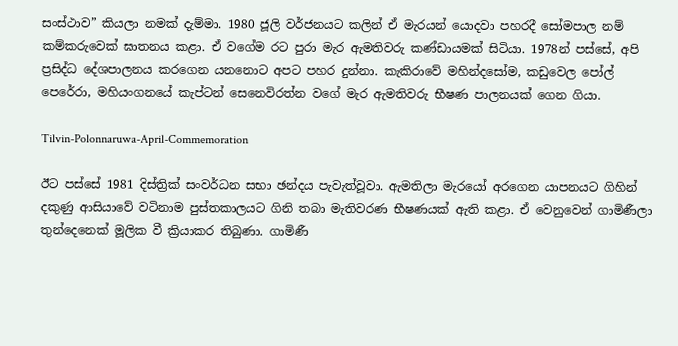සංස්ථාව” කියලා නමක් දැම්මා. 1980 ජූලි වර්ජනයට කලින් ඒ මැරයන් යොදවා පහරදී සෝමපාල නම් කම්කරුවෙක් ඝාතනය කළා. ඒ වගේම රට පුරා මැර ඇමතිවරු කණ්ඩායමක් සිටියා. 1978න් පස්සේ, අපි ප්‍රසිද්ධ දේශපාලනය කරගෙන යනනොට අපට පහර දුන්නා. කැකිරාවේ මහින්දසෝම, කඩුවෙල පෝල් පෙරේරා, මහියංගනයේ කැප්ටන් සෙනෙවිරත්න වගේ මැර ඇමතිවරු භීෂණ පාලනයක් ගෙන ගියා.

Tilvin-Polonnaruwa-April-Commemoration

ඊට පස්සේ 1981 දිස්ත්‍රික් සංවර්ධන සභා ඡන්දය පැවැත්වූවා. ඇමතිලා මැරයෝ අරගෙන යාපනයට ගිහින් දකුණු ආසියාවේ වටිනාම පුස්තකාලයට ගිනි තබා මැතිවරණ භීෂණයක් ඇති කළා. ඒ වෙනුවෙන් ගාමිණීලා තුන්දෙනෙක් මූලික වී ක්‍රියාකර තිබුණා. ගාමිණී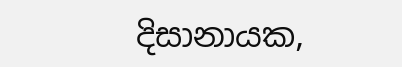දිසානායක,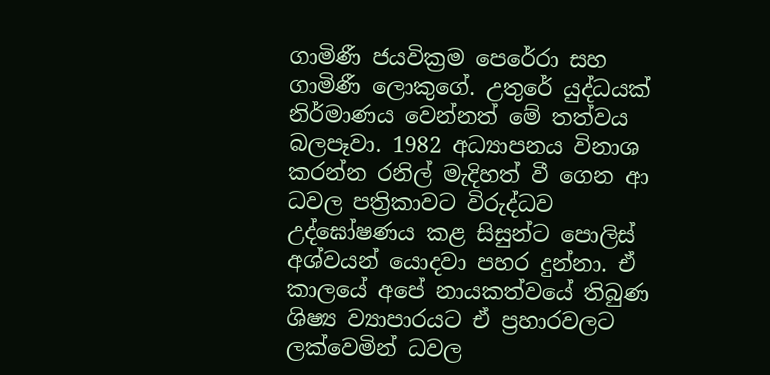ගාමිණී ජයවික්‍රම පෙරේරා සහ ගාමිණී ලොකුගේ. උතුරේ යුද්ධයක් නිර්මාණය වෙන්නත් මේ තත්වය බලපෑවා. 1982 අධ්‍යාපනය විනාශ කරන්න රනිල් මැදිහත් වී ගෙන ආ ධවල පත්‍රිකාවට විරුද්ධව උද්ඝෝෂණය කළ සිසුන්ට පොලිස් අශ්වයන් යොදවා පහර දුන්නා. ඒ කාලයේ අපේ නායකත්වයේ තිබුණ ශිෂ්‍ය ව්‍යාපාරයට ඒ ප්‍රහාරවලට ලක්වෙමින් ධවල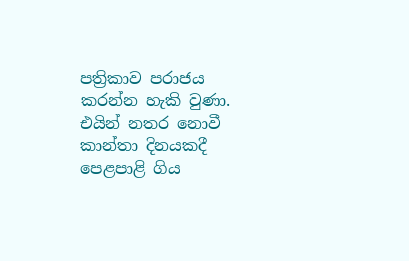පත්‍රිකාව පරාජය කරන්න හැකි වුණා. එයින් නතර නොවී කාන්තා දිනයකදී පෙළපාළි ගිය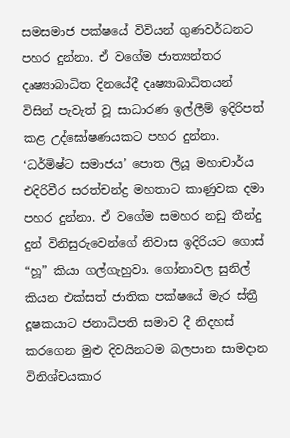සමසමාජ පක්ෂයේ විවියන් ගුණවර්ධනට පහර දුන්නා. ඒ වගේම ජාත්‍යන්තර දෘෂ්‍යාබාධිත දිනයේදී දෘෂ්‍යාබාධිතයන් විසින් පැවැත් වූ සාධාරණ ඉල්ලීම් ඉදිරිපත් කළ උද්ඝෝෂණයකට පහර දුන්නා. ‘ධර්මිෂ්ට සමාජය’ පොත ලියූ මහාචාර්ය එදිරිවීර සරත්චන්ද්‍ර මහතාට කාණුවක දමා පහර දුන්නා. ඒ වගේම සමහර නඩු තීන්දු දුන් විනිසුරුවෙන්ගේ නිවාස ඉදිරියට ගොස් “හූ” කියා ගල්ගැහුවා. ගෝනාවල සුනිල් කියන එක්සත් ජාතික පක්ෂයේ මැර ස්ත්‍රී දූෂකයාට ජනාධිපති සමාව දී නිදහස් කරගෙන මුළු දිවයිනටම බලපාන සාමදාන විනිශ්චයකාර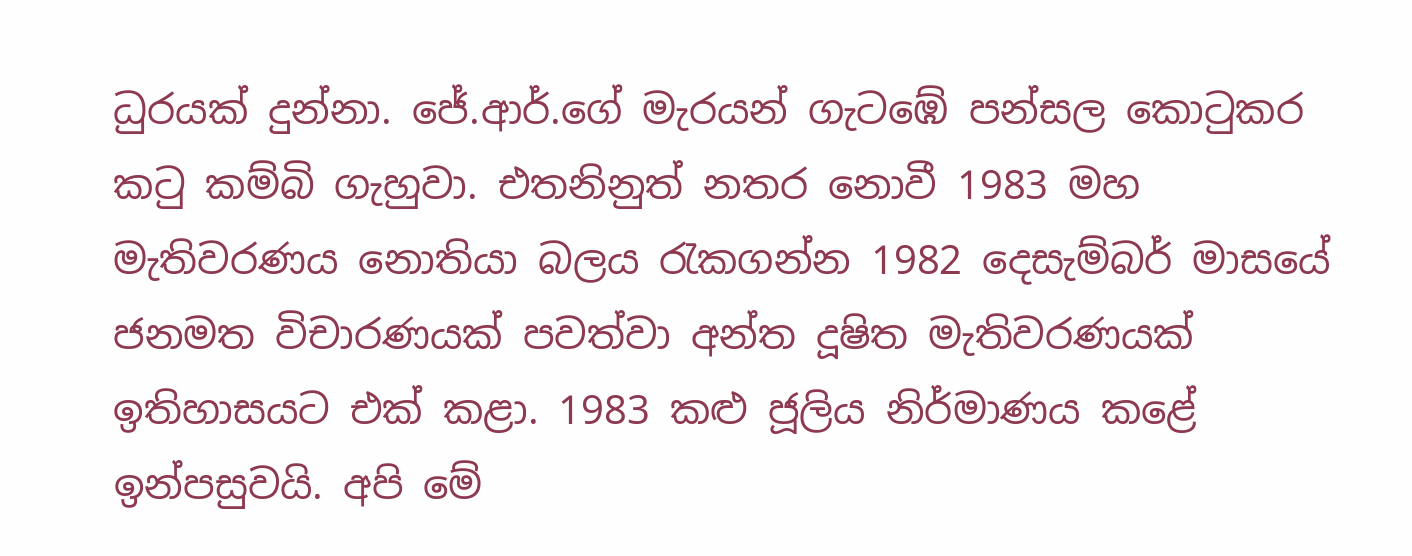ධුරයක් දුන්නා. ජේ.ආර්.ගේ මැරයන් ගැටඹේ පන්සල කොටුකර කටු කම්බි ගැහුවා. එතනිනුත් නතර නොවී 1983 මහ මැතිවරණය නොතියා බලය රැකගන්න 1982 දෙසැම්බර් මාසයේ ජනමත විචාරණයක් පවත්වා අන්ත දූෂිත මැතිවරණයක් ඉතිහාසයට එක් කළා. 1983 කළු ජූලිය නිර්මාණය කළේ ඉන්පසුවයි. අපි මේ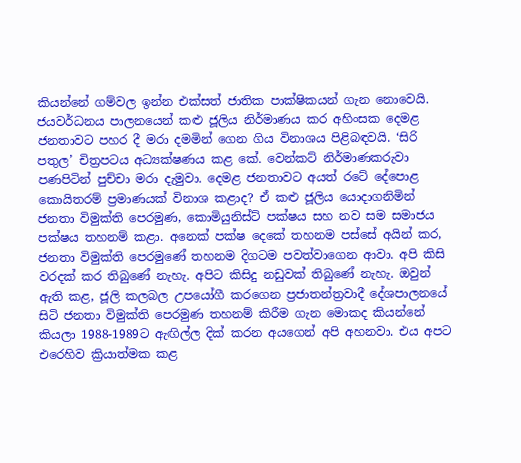කියන්නේ ගම්වල ඉන්න එක්සත් ජාතික පාක්ෂිකයන් ගැන නොවෙයි. ජයවර්ධනය පාලනයෙන් කළු ජූලිය නිර්මාණය කර අහිංසක දෙමළ ජනතාවට පහර දී මරා දමමින් ගෙන ගිය විනාශය පිළිබඳවයි. ‘සිරි පතුල’ චිත්‍රපටය අධ්‍යක්ෂණය කළ කේ. වෙන්කට් නිර්මාණකරුවා පණපිටින් පුච්චා මරා දැමුවා. දෙමළ ජනතාවට අයත් රටේ දේපොළ කොයිතරම් ප්‍රමාණයක් විනාශ කළාද? ඒ කළු ජූලිය යොදාගනිමින් ජනතා විමුක්ති පෙරමුණ, කොමියුනිස්ට් පක්ෂය සහ නව සම සමාජය පක්ෂය තහනම් කළා. අනෙක් පක්ෂ දෙකේ තහනම පස්සේ අයින් කර, ජනතා විමුක්ති පෙරමුණේ තහනම දිගටම පවත්වාගෙන ආවා. අපි කිසි වරදක් කර තිබුණේ නැහැ. අපිට කිසිදු නඩුවක් තිබුණේ නැහැ. ඔවුන් ඇති කළ, ජූලි කලබල උපයෝගී කරගෙන ප්‍රජාතන්ත්‍රවාදී දේශපාලනයේ සිටි ජනතා විමුක්ති පෙරමුණ තහනම් කිරීම ගැන මොකද කියන්නේ කියලා 1988-1989ට ඇඟිල්ල දික් කරන අයගෙන් අපි අහනවා. එය අපට එරෙහිව ක්‍රියාත්මක කළ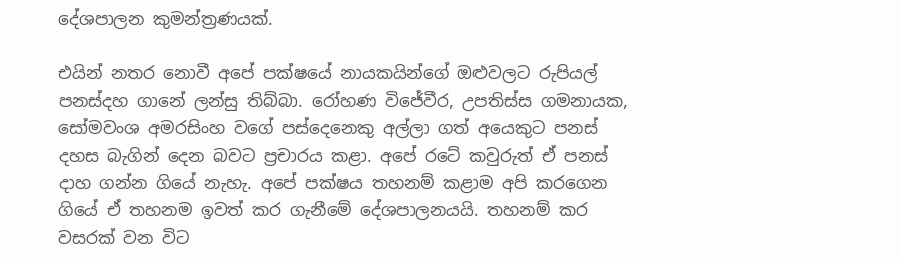දේශපාලන කුමන්ත්‍රණයක්.

එයින් නතර නොවී අපේ පක්ෂයේ නායකයින්ගේ ඔළුවලට රුපියල් පනස්දහ ගානේ ලන්සු තිබ්බා. රෝහණ විජේවීර, උපතිස්ස ගමනායක, සෝමවංශ අමරසිංහ වගේ පස්දෙනෙකු අල්ලා ගත් අයෙකුට පනස් දහස බැගින් දෙන බවට ප්‍රචාරය කළා. අපේ රටේ කවුරුත් ඒ පනස් දාහ ගන්න ගියේ නැහැ. අපේ පක්ෂය තහනම් කළාම අපි කරගෙන ගියේ ඒ තහනම ඉවත් කර ගැනීමේ දේශපාලනයයි. තහනම් කර වසරක් වන විට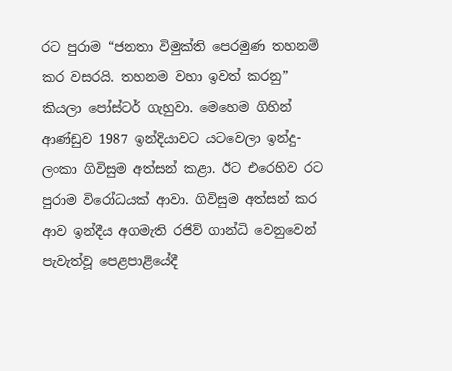රට පුරාම “ජනතා විමුක්ති පෙරමුණ තහනම් කර වසරයි. තහනම වහා ඉවත් කරනු” කියලා පෝස්ටර් ගැහුවා. මෙහෙම ගිහින් ආණ්ඩුව 1987 ඉන්දියාවට යටවෙලා ඉන්දු-ලංකා ගිවිසුම අත්සන් කළා. ඊට එරෙහිව රට පුරාම විරෝධයක් ආවා. ගිවිසුම අත්සන් කර ආව ඉන්දීය අගමැති රජිව් ගාන්ධි වෙනුවෙන් පැවැත්වූ පෙළපාළියේදී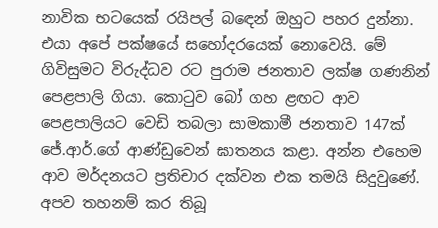නාවික භටයෙක් රයිපල් බඳෙන් ඔහුට පහර දුන්නා. එයා අපේ පක්ෂයේ සහෝදරයෙක් නොවෙයි. මේ ගිවිසුමට විරුද්ධව රට පුරාම ජනතාව ලක්ෂ ගණනින් පෙළපාලි ගියා. කොටුව බෝ ගහ ළඟට ආව පෙළපාලියට වෙඩි තබලා සාමකාමී ජනතාව 147ක් ජේ.ආර්.ගේ ආණ්ඩුවෙන් ඝාතනය කළා. අන්න එහෙම ආව මර්දනයට ප්‍රතිචාර දක්වන එක තමයි සිදුවුණේ. අපව තහනම් කර තිබූ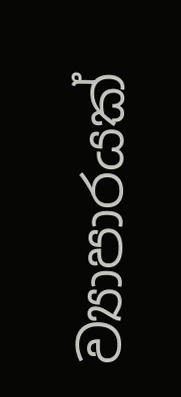ව්‍යාපාරයක්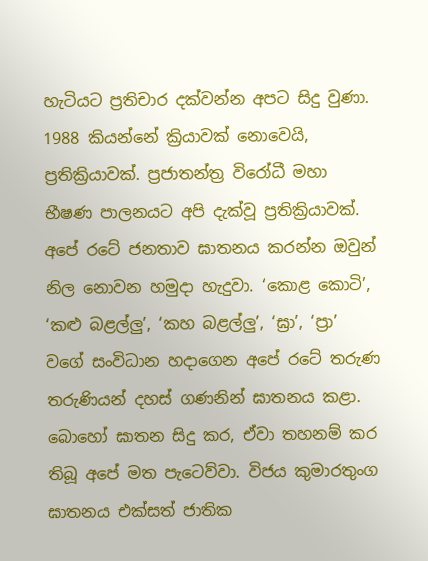හැටියට ප්‍රතිචාර දක්වන්න අපට සිදු වුණා. 1988 කියන්නේ ක්‍රියාවක් නොවෙයි, ප්‍රතික්‍රියාවක්. ප්‍රජාතන්ත්‍ර විරෝධී මහා භීෂණ පාලනයට අපි දැක්වූ ප්‍රතික්‍රියාවක්. අපේ රටේ ජනතාව ඝාතනය කරන්න ඔවුන් නිල නොවන හමුදා හැදුවා. ‘කොළ කොටි’, ‘කළු බළල්ලු’, ‘කහ බළල්ලු’, ‘ඝ්‍රා’, ‘ප්‍රා’ වගේ සංවිධාන හදාගෙන අපේ රටේ තරුණ තරුණියන් දහස් ගණනින් ඝාතනය කළා. බොහෝ ඝාතන සිදු කර, ඒවා තහනම් කර තිබූ අපේ මත පැටෙව්වා. විජය කුමාරතුංග ඝාතනය එක්සත් ජාතික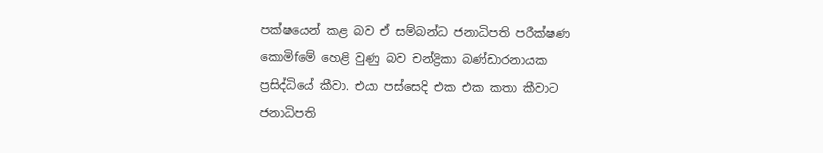පක්ෂයෙන් කළ බව ඒ සම්බන්ධ ජනාධිපති පරීක්ෂණ කොමිfමේ හෙළි වුණු බව චන්ද්‍රිකා බණ්ඩාරනායක ප්‍රසිද්ධියේ කීවා. එයා පස්සෙදි එක එක කතා කීවාට ජනාධිපති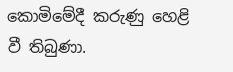කොමිමේදී කරුණු හෙළි වී තිබුණා.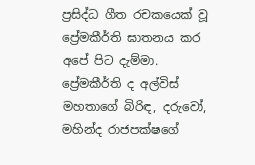ප්‍රසිද්ධ ගීත රචකයෙක් වූ ප්‍රේමකීර්ති ඝාතනය කර අපේ පිට දැම්මා. ප්‍රේමකීර්ති ද අල්විස් මහතාගේ බිරිඳ, දරුවෝ, මහින්ද රාජපක්ෂගේ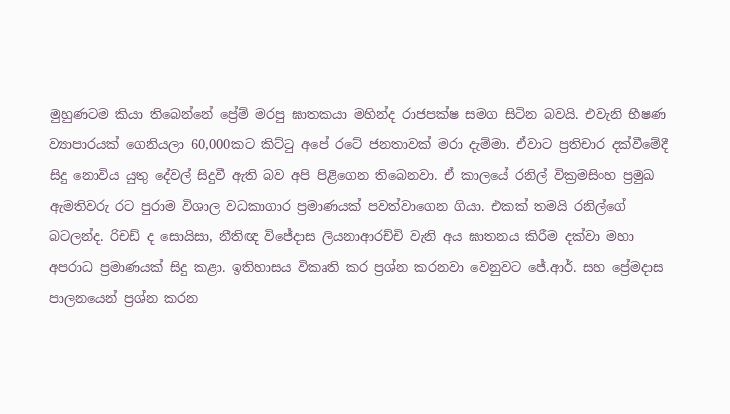මුහුණටම කියා තිබෙන්නේ ප්‍රේම් මරපු ඝාතකයා මහින්ද රාජපක්ෂ සමග සිටින බවයි. එවැනි භීෂණ ව්‍යාපාරයක් ගෙනියලා 60,000කට කිට්ටු අපේ රටේ ජනතාවක් මරා දැම්මා. ඒවාට ප්‍රතිචාර දක්වීමේදී සිදු නොවිය යුතු දේවල් සිදුවී ඇති බව අපි පිළිගෙන තිබෙනවා. ඒ කාලයේ රනිල් වික්‍රමසිංහ ප්‍රමුඛ ඇමතිවරු රට පුරාම විශාල වධකාගාර ප්‍රමාණයක් පවත්වාගෙන ගියා. එකක් තමයි රනිල්ගේ බටලන්ද. රිචඩ් ද සොයිසා, නීතිඥ විජේදාස ලියනාආරච්චි වැනි අය ඝාතනය කිරීම දක්වා මහා අපරාධ ප්‍රමාණයක් සිදු කළා. ඉතිහාසය විකෘති කර ප්‍රශ්න කරනවා වෙනුවට ජේ.ආර්. සහ ප්‍රේමදාස පාලනයෙන් ප්‍රශ්න කරන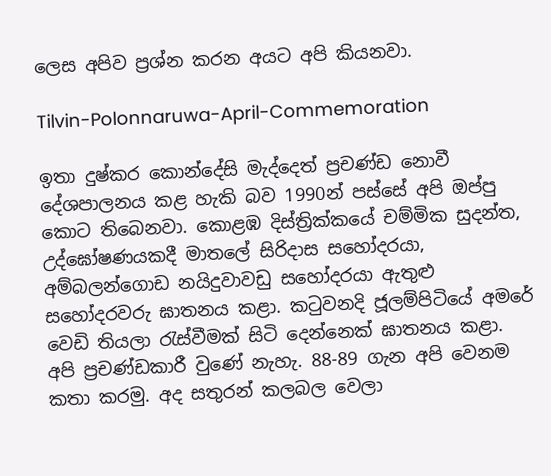ලෙස අපිව ප්‍රශ්න කරන අයට අපි කියනවා.

Tilvin-Polonnaruwa-April-Commemoration

ඉතා දුෂ්කර කොන්දේසි මැද්දෙත් ප්‍රචණ්ඩ නොවී දේශපාලනය කළ හැකි බව 1990න් පස්සේ අපි ඔප්පු කොට තිබෙනවා. කොළඹ දිස්ත්‍රික්කයේ චම්මික සුදන්ත, උද්ඝෝෂණයකදී මාතලේ සිරිදාස සහෝදරයා, අම්බලන්ගොඩ නයිදුවාවඩු සහෝදරයා ඇතුළු සහෝදරවරු ඝාතනය කළා. කටුවනදි ජූලම්පිටියේ අමරේ වෙඩි තියලා රැස්වීමක් සිටි දෙන්නෙක් ඝාතනය කළා. අපි ප්‍රචණ්ඩකාරී වුණේ නැහැ. 88-89 ගැන අපි වෙනම කතා කරමු. අද සතුරන් කලබල වෙලා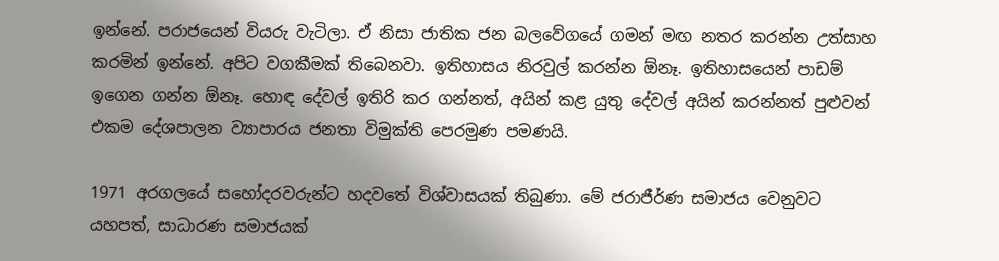ඉන්නේ. පරාජයෙන් වියරු වැටිලා. ඒ නිසා ජාතික ජන බලවේගයේ ගමන් මඟ නතර කරන්න උත්සාහ කරමින් ඉන්නේ. අපිට වගකීමක් තිබෙනවා. ඉතිහාසය නිරවුල් කරන්න ඕනෑ. ඉතිහාසයෙන් පාඩම් ඉගෙන ගන්න ඕනෑ. හොඳ දේවල් ඉතිරි කර ගන්නත්, අයින් කළ යුතු දේවල් අයින් කරන්නත් පුළුවන් එකම දේශපාලන ව්‍යාපාරය ජනතා විමුක්ති පෙරමුණ පමණයි.

1971 අරගලයේ සහෝදරවරුන්ට හදවතේ විශ්වාසයක් තිබුණා. මේ ජරාජීර්ණ සමාජය වෙනුවට යහපත්, සාධාරණ සමාජයක්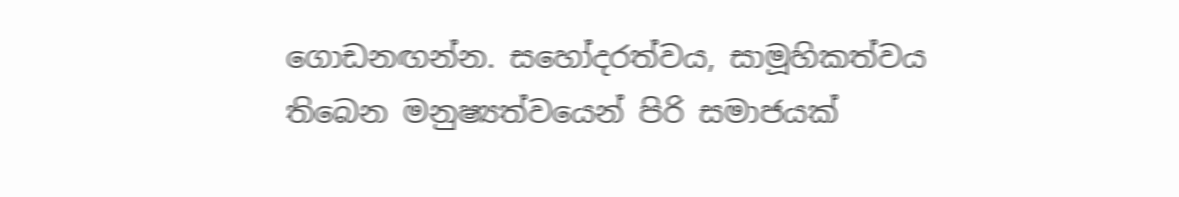ගොඩනඟන්න. සහෝදරත්වය, සාමූහිකත්වය තිබෙන මනුෂ්‍යත්වයෙන් පිරි සමාජයක්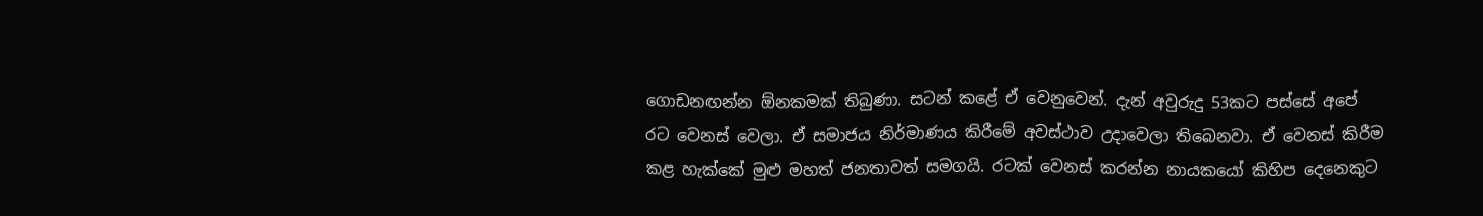ගොඩනඟන්න ඕනකමක් තිබුණා. සටන් කළේ ඒ වෙනුවෙන්. දැන් අවුරුදු 53කට පස්සේ අපේ රට වෙනස් වෙලා. ඒ සමාජය නිර්මාණය කිරීමේ අවස්ථාව උදාවෙලා තිබෙනවා. ඒ වෙනස් කිරීම කළ හැක්කේ මුළු මහත් ජනතාවත් සමගයි. රටක් වෙනස් කරන්න නායකයෝ කිහිප දෙනෙකුට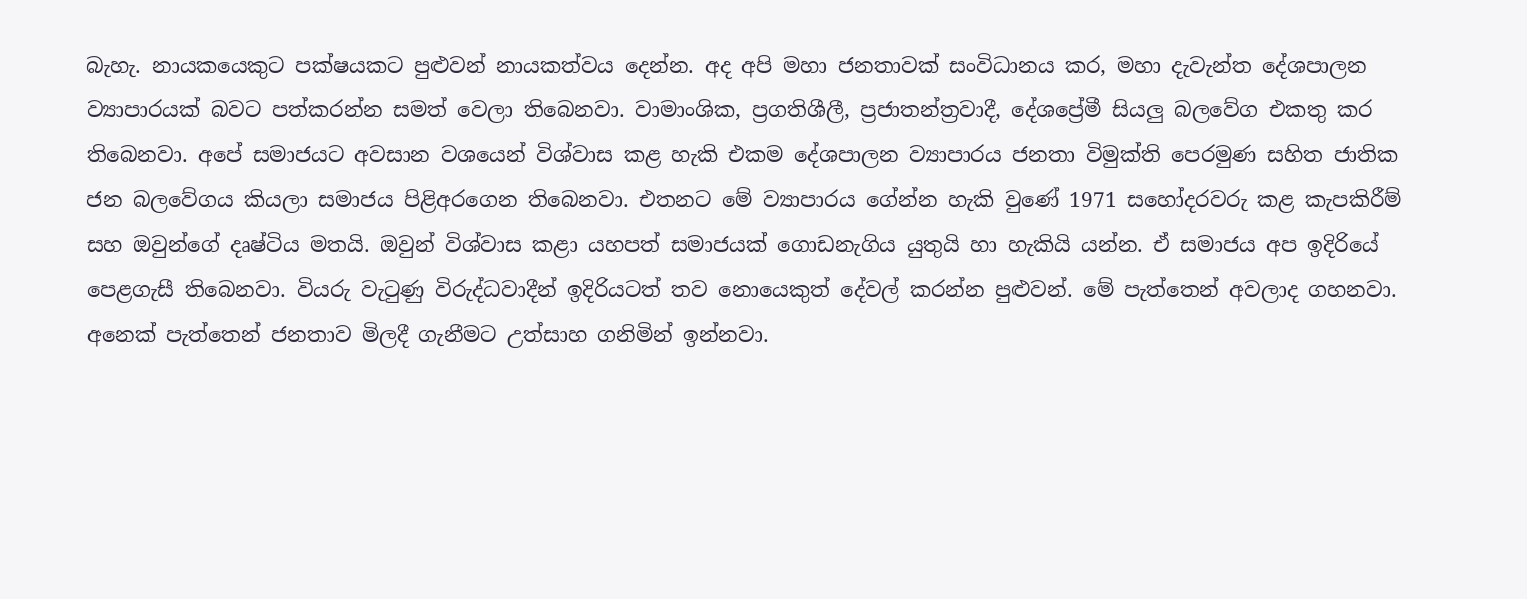බැහැ. නායකයෙකුට පක්ෂයකට පුළුවන් නායකත්වය දෙන්න. අද අපි මහා ජනතාවක් සංවිධානය කර, මහා දැවැන්ත දේශපාලන ව්‍යාපාරයක් බවට පත්කරන්න සමත් වෙලා තිබෙනවා. වාමාංශික, ප්‍රගතිශීලී, ප්‍රජාතන්ත්‍රවාදී, දේශප්‍රේමී සියලු බලවේග එකතු කර තිබෙනවා. අපේ සමාජයට අවසාන වශයෙන් විශ්වාස කළ හැකි එකම දේශපාලන ව්‍යාපාරය ජනතා විමුක්ති පෙරමුණ සහිත ජාතික ජන බලවේගය කියලා සමාජය පිළිඅරගෙන තිබෙනවා. එතනට මේ ව්‍යාපාරය ගේන්න හැකි වුණේ 1971 සහෝදරවරු කළ කැපකිරීම් සහ ඔවුන්ගේ දෘෂ්ටිය මතයි. ඔවුන් විශ්වාස කළා යහපත් සමාජයක් ගොඩනැගිය යුතුයි හා හැකියි යන්න. ඒ සමාජය අප ඉදිරියේ පෙළගැසී තිබෙනවා. වියරු වැටුණු විරුද්ධවාදීන් ඉදිරියටත් තව නොයෙකුත් දේවල් කරන්න පුළුවන්. මේ පැත්තෙන් අවලාද ගහනවා. අනෙක් පැත්තෙන් ජනතාව මිලදී ගැනීමට උත්සාහ ගනිමින් ඉන්නවා.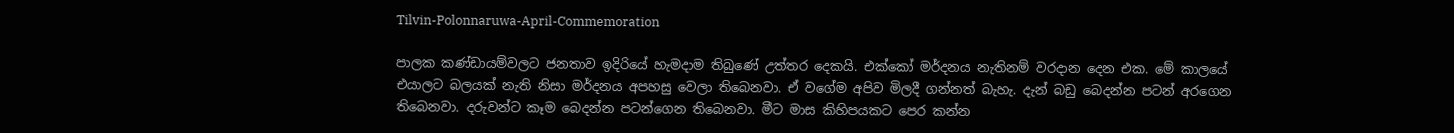Tilvin-Polonnaruwa-April-Commemoration

පාලක කණ්ඩායම්වලට ජනතාව ඉදිරියේ හැමදාම තිබුණේ උත්තර දෙකයි. එක්කෝ මර්දනය නැතිනම් වරදාන දෙන එක. මේ කාලයේ එයාලට බලයක් නැති නිසා මර්දනය අපහසු වෙලා තිබෙනවා. ඒ වගේම අපිව මිලදී ගන්නත් බැහැ. දැන් බඩු බෙදන්න පටන් අරගෙන තිබෙනවා. දරුවන්ට කෑම බෙදන්න පටන්ගෙන තිබෙනවා. මීට මාස කිහිපයකට පෙර කන්න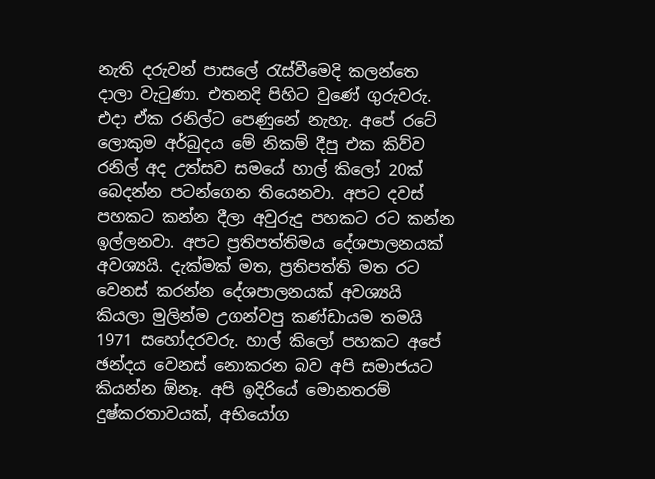නැති දරුවන් පාසලේ රැස්වීමෙදි කලන්තෙ දාලා වැටුණා. එතනදි පිහිට වුණේ ගුරුවරු. එදා ඒක රනිල්ට පෙණුනේ නැහැ. අපේ රටේ ලොකුම අර්බුදය මේ නිකම් දීපු එක කිව්ව රනිල් අද උත්සව සමයේ හාල් කිලෝ 20ක් බෙදන්න පටන්ගෙන තියෙනවා. අපට දවස් පහකට කන්න දීලා අවුරුදු පහකට රට කන්න ඉල්ලනවා. අපට ප්‍රතිපත්තිමය දේශපාලනයක් අවශ්‍යයි. දැක්මක් මත, ප්‍රතිපත්ති මත රට වෙනස් කරන්න දේශපාලනයක් අවශ්‍යයි කියලා මුලින්ම උගන්වපු කණ්ඩායම තමයි 1971 සහෝදරවරු. හාල් කිලෝ පහකට අපේ ඡන්දය වෙනස් නොකරන බව අපි සමාජයට කියන්න ඕනෑ. අපි ඉදිරියේ මොනතරම් දුෂ්කරතාවයක්, අභියෝග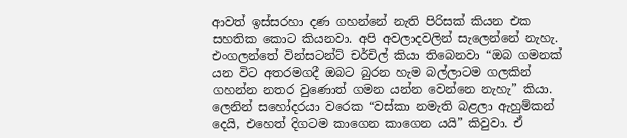ආවත් ඉස්සරහා දණ ගහන්නේ නැති පිරිසක් කියන එක සහතික කොට කියනවා. අපි අවලාදවලින් සැලෙන්නේ නැහැ. එංගලන්තේ වින්සටන්ට් චර්චිල් කියා තිබෙනවා “ඔබ ගමනක් යන විට අතරමගදී ඔබට බුරන හැම බල්ලාටම ගලකින් ගහන්න නතර වුණොත් ගමන යන්න වෙන්නෙ නැහැ” කියා. ලෙනින් සහෝදරයා වරෙක “වස්කා නමැති බළලා ඇහුම්කන් දෙයි, එහෙත් දිගටම කාගෙන කාගෙන යයි” කිවුවා. ඒ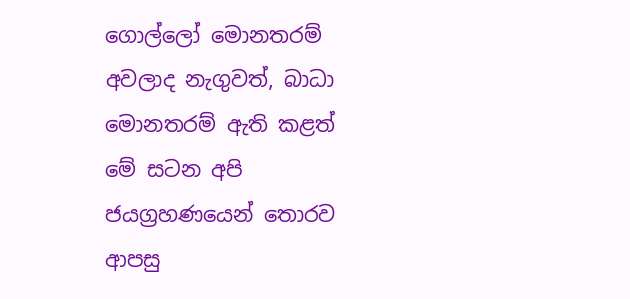ගොල්ලෝ මොනතරම් අවලාද නැගුවත්, බාධා මොනතරම් ඇති කළත් මේ සටන අපි ජයග්‍රහණයෙන් තොරව ආපසු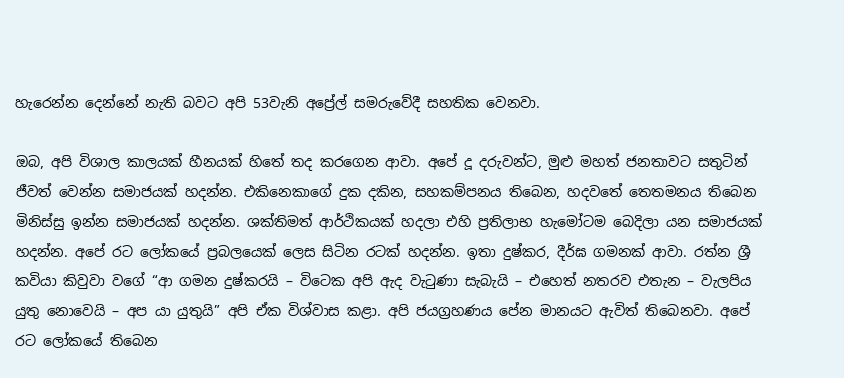හැරෙන්න දෙන්නේ නැති බවට අපි 53වැනි අප්‍රේල් සමරුවේදී සහතික වෙනවා.

ඔබ, අපි විශාල කාලයක් හීනයක් හිතේ තද කරගෙන ආවා. අපේ දූ දරුවන්ට, මුළු මහත් ජනතාවට සතුටින් ජීවත් වෙන්න සමාජයක් හදන්න. එකිනෙකාගේ දුක දකින, සහකම්පනය තිබෙන, හදවතේ තෙතමනය තිබෙන මිනිස්සු ඉන්න සමාජයක් හදන්න. ශක්තිමත් ආර්ථිකයක් හදලා එහි ප්‍රතිලාභ හැමෝටම බෙදිලා යන සමාජයක් හදන්න. අපේ රට ලෝකයේ ප්‍රබලයෙක් ලෙස සිටින රටක් හදන්න. ඉතා දුෂ්කර, දීර්ඝ ගමනක් ආවා. රත්න ශ්‍රී කවියා කිවුවා වගේ “ආ ගමන දුෂ්කරයි – විටෙක අපි ඇද වැටුණා සැබැයි – එහෙත් නතරව එතැන – වැලපිය යුතු නොවෙයි – අප යා යුතුයි” අපි ඒක විශ්වාස කළා. අපි ජයග්‍රහණය පේන මානයට ඇවිත් තිබෙනවා. අපේ රට ලෝකයේ තිබෙන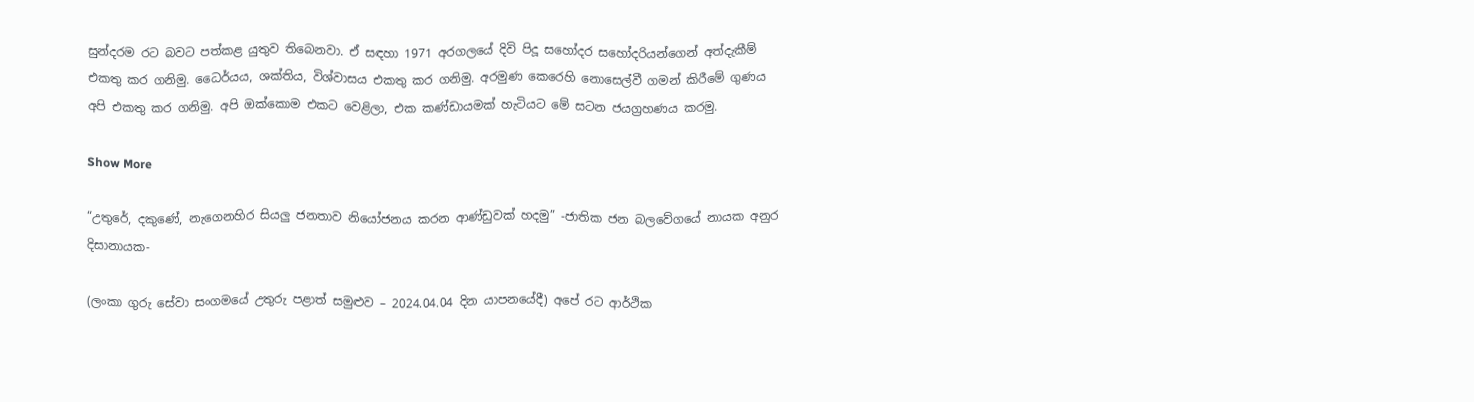සුන්දරම රට බවට පත්කළ යුතුව තිබෙනවා. ඒ සඳහා 1971 අරගලයේ දිවි පිදූ සහෝදර සහෝදරියන්ගෙන් අත්දැකීම් එකතු කර ගනිමු. ධෛර්යය, ශක්තිය, විශ්වාසය එකතු කර ගනිමු. අරමුණ කෙරෙහි නොසෙල්වී ගමන් කිරීමේ ගුණය අපි එකතු කර ගනිමු. අපි ඔක්කොම එකට වෙළිලා, එක කණ්ඩායමක් හැටියට මේ සටන ජයග්‍රහණය කරමු.

Show More

“උතුරේ, දකුණේ, නැගෙනහිර සියලු ජනතාව නියෝජනය කරන ආණ්ඩුවක් හදමු” -ජාතික ජන බලවේගයේ නායක අනුර දිසානායක-

(ලංකා ගුරු සේවා සංගමයේ උතුරු පළාත් සමුළුව – 2024.04.04 දින යාපනයේදී) අපේ රට ආර්ථික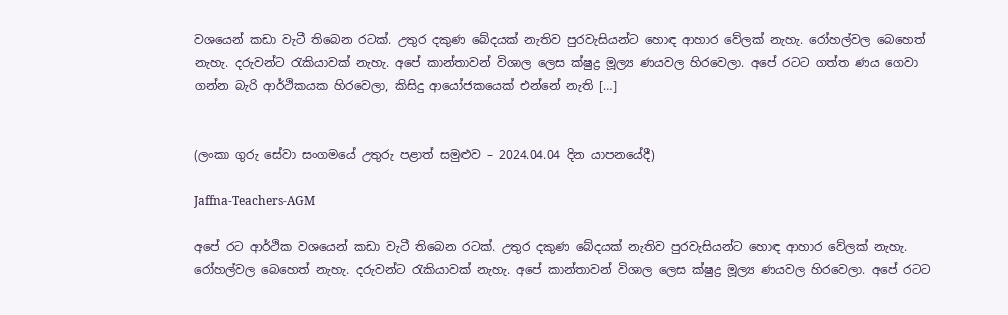වශයෙන් කඩා වැටී තිබෙන රටක්. උතුර දකුණ බේදයක් නැතිව පුරවැසියන්ට හොඳ ආහාර වේලක් නැහැ. රෝහල්වල බෙහෙත් නැහැ. දරුවන්ට රැකියාවක් නැහැ. අපේ කාන්තාවන් විශාල ලෙස ක්ෂුද්‍ර මූල්‍ය ණයවල හිරවෙලා. අපේ රටට ගත්ත ණය ගෙවා ගන්න බැරි ආර්ථිකයක හිරවෙලා, කිසිදු ආයෝජකයෙක් එන්නේ නැති […]


(ලංකා ගුරු සේවා සංගමයේ උතුරු පළාත් සමුළුව – 2024.04.04 දින යාපනයේදී)

Jaffna-Teachers-AGM

අපේ රට ආර්ථික වශයෙන් කඩා වැටී තිබෙන රටක්. උතුර දකුණ බේදයක් නැතිව පුරවැසියන්ට හොඳ ආහාර වේලක් නැහැ. රෝහල්වල බෙහෙත් නැහැ. දරුවන්ට රැකියාවක් නැහැ. අපේ කාන්තාවන් විශාල ලෙස ක්ෂුද්‍ර මූල්‍ය ණයවල හිරවෙලා. අපේ රටට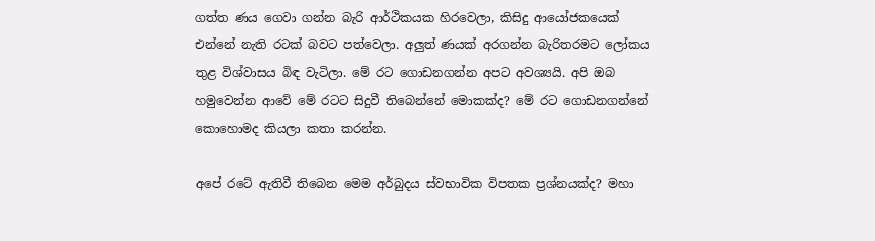ගත්ත ණය ගෙවා ගන්න බැරි ආර්ථිකයක හිරවෙලා, කිසිදු ආයෝජකයෙක් එන්නේ නැති රටක් බවට පත්වෙලා. අලුත් ණයක් අරගන්න බැරිතරමට ලෝකය තුළ විශ්වාසය බිඳ වැටිලා. මේ රට ගොඩනගන්න අපට අවශ්‍යයි. අපි ඔබ හමුවෙන්න ආවේ මේ රටට සිදුවී තිබෙන්නේ මොකක්ද? මේ රට ගොඩනගන්නේ කොහොමද කියලා කතා කරන්න.

අපේ රටේ ඇතිවී තිබෙන මෙම අර්බුදය ස්වභාවික විපතක ප්‍රශ්නයක්ද? මහා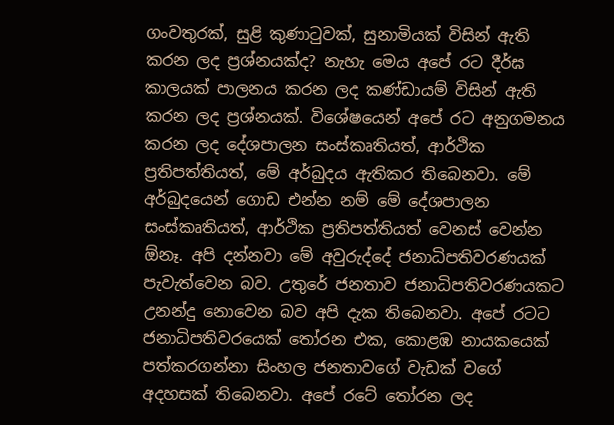ගංවතුරක්, සුළි කුණාටුවක්, සුනාමියක් විසින් ඇති කරන ලද ප්‍රශ්නයක්ද? නැහැ මෙය අපේ රට දීර්ඝ කාලයක් පාලනය කරන ලද කණ්ඩායම් විසින් ඇති කරන ලද ප්‍රශ්නයක්. විශේෂයෙන් අපේ රට අනුගමනය කරන ලද දේශපාලන සංස්කෘතියත්, ආර්ථික ප්‍රතිපත්තියත්, මේ අර්බුදය ඇතිකර තිබෙනවා. මේ අර්බුදයෙන් ගොඩ එන්න නම් මේ දේශපාලන සංස්කෘතියත්, ආර්ථික ප්‍රතිපත්තියත් වෙනස් වෙන්න ඕනෑ. අපි දන්නවා මේ අවුරුද්දේ ජනාධිපතිවරණයක් පැවැත්වෙන බව. උතුරේ ජනතාව ජනාධිපතිවරණයකට උනන්දු නොවෙන බව අපි දැක තිබෙනවා. අපේ රටට ජනාධිපතිවරයෙක් තෝරන එක, කොළඹ නායකයෙක් පත්කරගන්නා සිංහල ජනතාවගේ වැඩක් වගේ අදහසක් තිබෙනවා. අපේ රටේ තෝරන ලද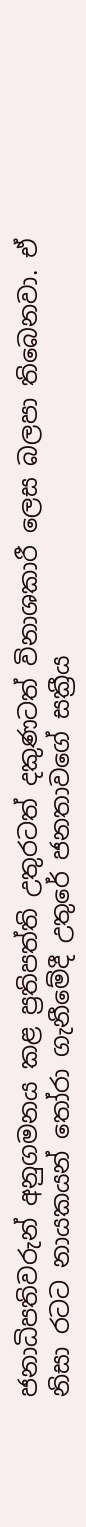ජනාධිපතිවරුන් අනුගමනය කළ ප්‍රතිපත්ති උතුරටත් දකුණටත් විනාශකාරී ලෙස බලපා තිබෙනවා. ඒ නිසා රටට නායකයන් තෝරා ගැනීමේදී උතුරේ ජනතාවගේ සක්‍රීය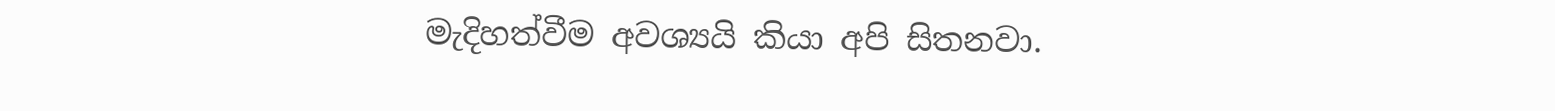මැදිහත්වීම අවශ්‍යයි කියා අපි සිතනවා.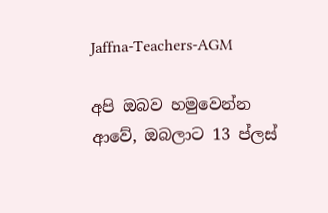Jaffna-Teachers-AGM

අපි ඔබව හමුවෙන්න ආවේ, ඔබලාට 13 ප්ලස්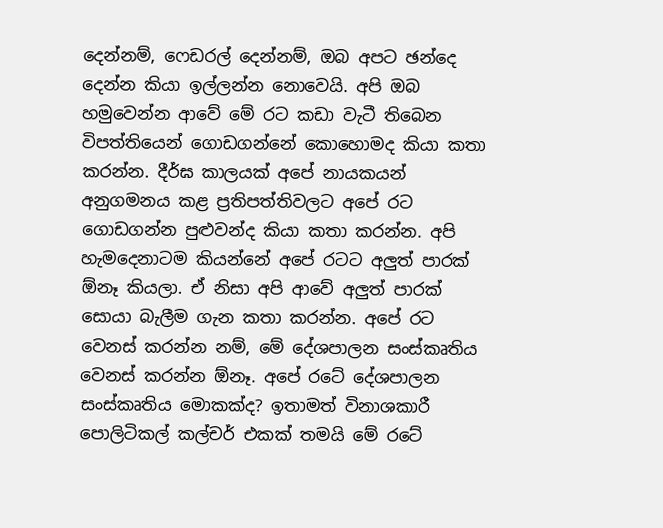දෙන්නම්, ෆෙඩරල් දෙන්නම්, ඔබ අපට ඡන්දෙ දෙන්න කියා ඉල්ලන්න නොවෙයි. අපි ඔබ හමුවෙන්න ආවේ මේ රට කඩා වැටී තිබෙන විපත්තියෙන් ගොඩගන්නේ කොහොමද කියා කතා කරන්න. දීර්ඝ කාලයක් අපේ නායකයන් අනුගමනය කළ ප්‍රතිපත්තිවලට අපේ රට ගොඩගන්න පුළුවන්ද කියා කතා කරන්න. අපි හැමදෙනාටම කියන්නේ අපේ රටට අලුත් පාරක් ඕනෑ කියලා. ඒ නිසා අපි ආවේ අලුත් පාරක් සොයා බැලීම ගැන කතා කරන්න. අපේ රට වෙනස් කරන්න නම්, මේ දේශපාලන සංස්කෘතිය වෙනස් කරන්න ඕනෑ. අපේ රටේ දේශපාලන සංස්කෘතිය මොකක්ද? ඉතාමත් විනාශකාරී පොලිටිකල් කල්චර් එකක් තමයි මේ රටේ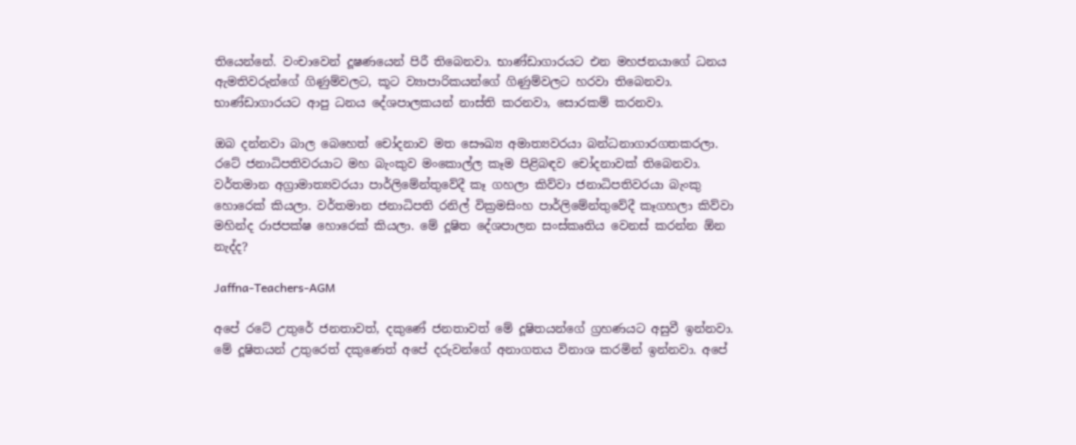තියෙන්නේ. වංචාවෙන් දූෂණයෙන් පිරී තිබෙනවා. භාණ්ඩාගාරයට එන මහජනයාගේ ධනය ඇමතිවරුන්ගේ ගිණුම්වලට, කූට ව්‍යාපාරිකයන්ගේ ගිණුම්වලට හරවා තිබෙනවා. භාණ්ඩාගාරයට ආපු ධනය දේශපාලකයන් නාස්ති කරනවා, සොරකම් කරනවා.

ඔබ දන්නවා බාල බෙහෙත් චෝදනාව මත සෞඛ්‍ය අමාත්‍යවරයා බන්ධනාගාරගතකරලා. රටේ ජනාධිපතිවරයාට මහ බැංකුව මංකොල්ල කෑම පිළිබඳව චෝදනාවක් තිබෙනවා. වර්තමාන අග්‍රාමාත්‍යවරයා පාර්ලිමේන්තුවේදී කෑ ගහලා කිව්වා ජනාධිපතිවරයා බැංකු හොරෙක් කියලා. වර්තමාන ජනාධිපති රනිල් වික්‍රමසිංහ පාර්ලිමේන්තුවේදී කෑගහලා කිව්වා මහින්ද රාජපක්ෂ හොරෙක් කියලා. මේ දූෂිත දේශපාලන සංස්කෘතිය වෙනස් කරන්න ඕන නැද්ද?

Jaffna-Teachers-AGM

අපේ රටේ උතුරේ ජනතාවත්, දකුණේ ජනතාවත් මේ දූෂිතයන්ගේ ග්‍රහණයට අසුවී ඉන්නවා. මේ දූෂිතයන් උතුරෙත් දකුණෙත් අපේ දරුවන්ගේ අනාගතය විනාශ කරමින් ඉන්නවා. අපේ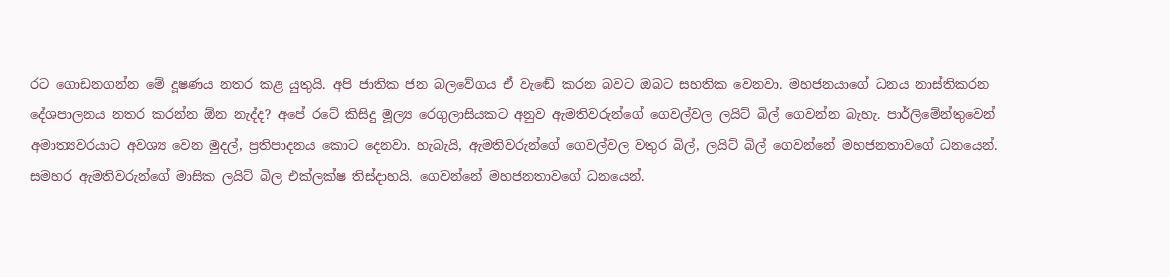රට ගොඩනගන්න මේ දූෂණය නතර කළ යුතුයි. අපි ජාතික ජන බලවේගය ඒ වැඬේ කරන බවට ඔබට සහතික වෙනවා. මහජනයාගේ ධනය නාස්තිකරන දේශපාලනය නතර කරන්න ඕන නැද්ද? අපේ රටේ කිසිදු මූල්‍ය රෙගුලාසියකට අනුව ඇමතිවරුන්ගේ ගෙවල්වල ලයිට් බිල් ගෙවන්න බැහැ. පාර්ලිමේන්තුවෙන් අමාත්‍යවරයාට අවශ්‍ය වෙන මුදල්, ප්‍රතිපාදනය කොට දෙනවා. හැබැයි, ඇමතිවරුන්ගේ ගෙවල්වල වතුර බිල්, ලයිට් බිල් ගෙවන්නේ මහජනතාවගේ ධනයෙන්. සමහර ඇමතිවරුන්ගේ මාසික ලයිට් බිල එක්ලක්ෂ තිස්දාහයි. ගෙවන්නේ මහජනතාවගේ ධනයෙන්.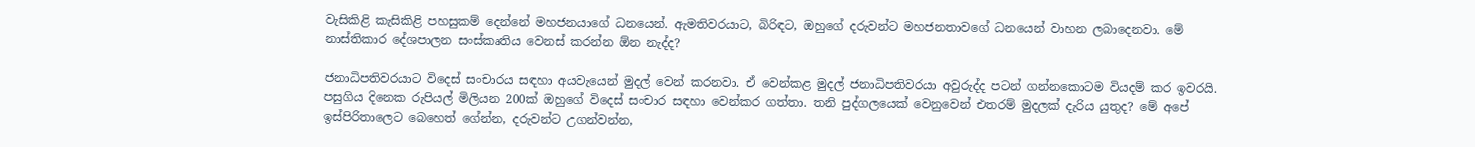වැසිකිළි කැසිකිළි පහසුකම් දෙන්නේ මහජනයාගේ ධනයෙන්. ඇමතිවරයාට, බිරිඳට, ඔහුගේ දරුවන්ට මහජනතාවගේ ධනයෙන් වාහන ලබාදෙනවා. මේ නාස්තිකාර දේශපාලන සංස්කෘතිය වෙනස් කරන්න ඕන නැද්ද?

ජනාධිපතිවරයාට විදෙස් සංචාරය සඳහා අයවැයෙන් මුදල් වෙන් කරනවා. ඒ වෙන්කළ මුදල් ජනාධිපතිවරයා අවුරුද්ද පටන් ගන්නකොටම වියදම් කර ඉවරයි. පසුගිය දිනෙක රුපියල් මිලියන 200ක් ඔහුගේ විදෙස් සංචාර සඳහා වෙන්කර ගත්තා. තනි පුද්ගලයෙක් වෙනුවෙන් එතරම් මුදලක් දැරිය යුතුද? මේ අපේ ඉස්පිරිතාලෙට බෙහෙත් ගේන්න, දරුවන්ට උගන්වන්න,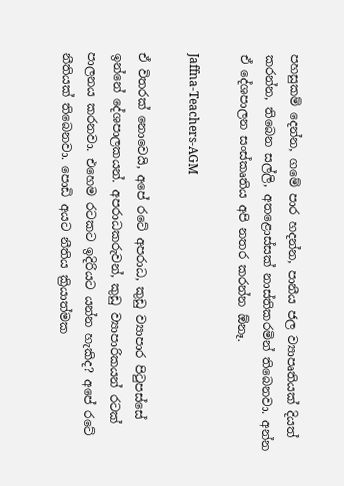පහසුකම් දෙන්න, ගමේ පාර හදන්න, පානීය ජල ව්‍යාපෘතියක් දියත් කරන්න, තිබෙන සල්ලි, අතළොස්සක් නාස්තිකරමින් තිබෙනවා. අන්න ඒ දේශපාලන සංස්කෘතිය අපි නතර කරන්න ඕනෑ.

Jaffna-Teachers-AGM

ඒ විතරක් නොවෙයි, අපේ රටේ අපරාධ, කුඩු ව්‍යාපාර පිටුපස්සේ ඉන්නේ දේශපාලකයන්. අපරාධකරුවන්, කුඩු ව්‍යාපාරිකයන් රටක් පාලනය කරනවා. එහෙම රටකට ඉදිරියට යන්න හැකිද? අපේ රටේ නීතියක් තිබෙනවා. පොඩි අයට නීතිය ක්‍රියාත්මක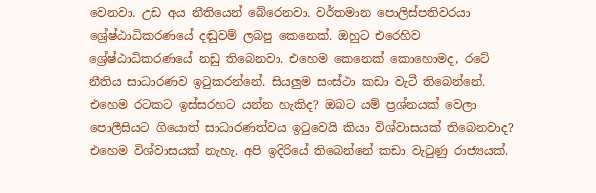වෙනවා. උඩ අය නීතියෙන් බේරෙනවා. වර්තමාන පොලිස්පතිවරයා ශ්‍රේෂ්ඨාධිකරණයේ දඬුවම් ලබපු කෙනෙක්. ඔහුට එරෙහිව ශ්‍රේෂ්ඨාධිකරණයේ නඩු තිබෙනවා. එහෙම කෙනෙක් කොහොමද, රටේ නීතිය සාධාරණව ඉටුකරන්නේ. සියලුම සංස්ථා කඩා වැටී තිබෙන්නේ. එහෙම රටකට ඉස්සරහට යන්න හැකිද? ඔබට යම් ප්‍රශ්නයක් වෙලා පොලීසියට ගියොත් සාධාරණත්වය ඉටුවෙයි කියා විශ්වාසයක් තිබෙනවාද? එහෙම විශ්වාසයක් නැහැ. අපි ඉදිරියේ තිබෙන්නේ කඩා වැටුණු රාජ්‍යයක්.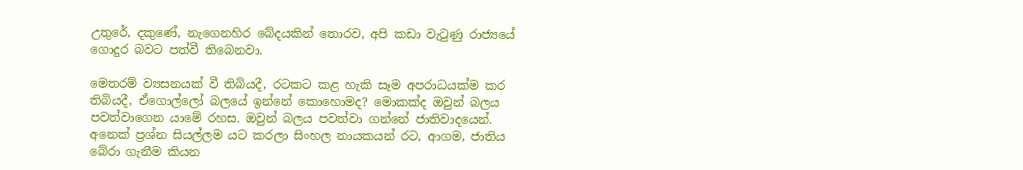උතුරේ, දකුණේ, නැගෙනහිර බේදයකින් තොරව, අපි කඩා වැටුණු රාජ්‍යයේ ගොදුර බවට පත්වී තිබෙනවා.

මෙතරම් ව්‍යසනයක් වී තිබියදී, රටකට කළ හැකි සෑම අපරාධයක්ම කර තිබියදී, ඒගොල්ලෝ බලයේ ඉන්නේ කොහොමද? මොකක්ද ඔවුන් බලය පවත්වාගෙන යාමේ රහස. ඔවුන් බලය පවත්වා ගන්නේ ජාතිවාදයෙන්. අනෙක් ප්‍රශ්න සියල්ලම යට කරලා සිංහල නායකයන් රට, ආගම, ජාතිය බේරා ගැනීම කියන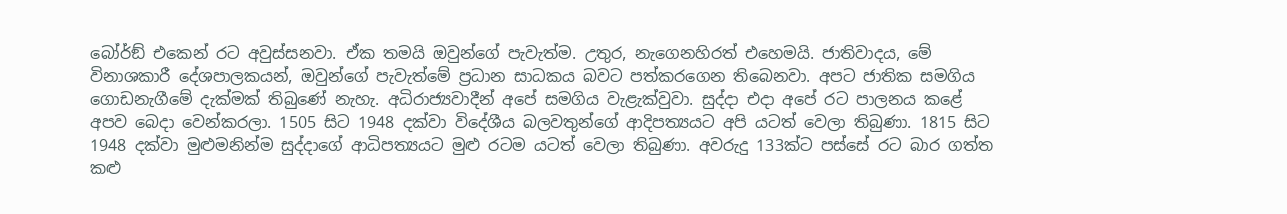බෝර්ඞ් එකෙන් රට අවුස්සනවා. ඒක තමයි ඔවුන්ගේ පැවැත්ම. උතුර, නැගෙනහිරත් එහෙමයි. ජාතිවාදය, මේ විනාශකාරී දේශපාලකයන්, ඔවුන්ගේ පැවැත්මේ ප්‍රධාන සාධකය බවට පත්කරගෙන තිබෙනවා. අපට ජාතික සමගිය ගොඩනැගීමේ දැක්මක් තිබුණේ නැහැ. අධිරාජ්‍යවාදීන් අපේ සමගිය වැළැක්වුවා. සුද්දා එදා අපේ රට පාලනය කළේ අපව බෙදා වෙන්කරලා. 1505 සිට 1948 දක්වා විදේශීය බලවතුන්ගේ ආදිපත්‍යයට අපි යටත් වෙලා තිබුණා. 1815 සිට 1948 දක්වා මුළුමනින්ම සුද්දාගේ ආධිපත්‍යයට මුළු රටම යටත් වෙලා තිබුණා. අවරුදු 133ක්ට පස්සේ රට බාර ගත්ත කළු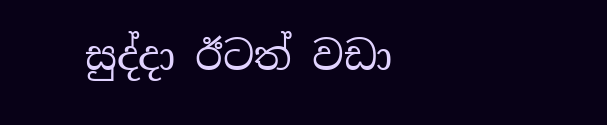සුද්දා ඊටත් වඩා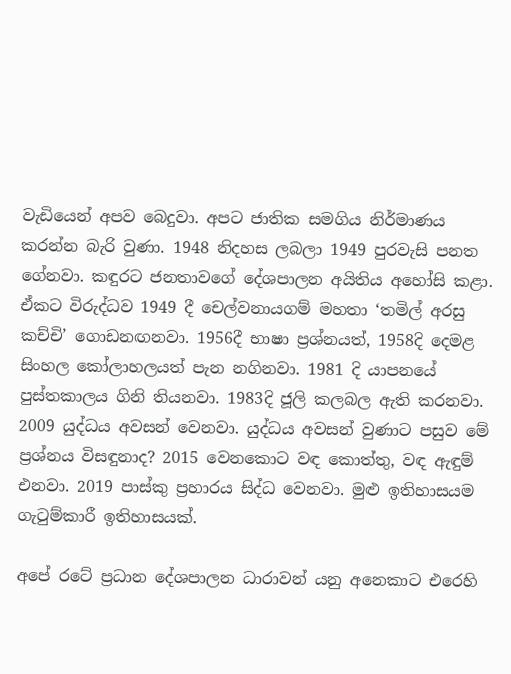වැඩියෙන් අපව බෙදුවා. අපට ජාතික සමගිය නිර්මාණය කරන්න බැරි වුණා. 1948 නිදහස ලබලා 1949 පුරවැසි පනත ගේනවා. කඳුරට ජනතාවගේ දේශපාලන අයිතිය අහෝසි කළා. ඒකට විරුද්ධව 1949 දී චෙල්වනායගම් මහතා ‘තමිල් අරසු කච්චි’ ගොඩනඟනවා. 1956දී භාෂා ප්‍රශ්නයත්, 1958දි දෙමළ සිංහල කෝලාහලයත් පැන නගිනවා. 1981 දි යාපනයේ පුස්තකාලය ගිනි තියනවා. 1983දි ජූලි කලබල ඇති කරනවා. 2009 යුද්ධය අවසන් වෙනවා. යුද්ධය අවසන් වුණාට පසුව මේ ප්‍රශ්නය විසඳුනාද? 2015 වෙනකොට වඳ කොත්තු, වඳ ඇඳුම් එනවා. 2019 පාස්කු ප්‍රහාරය සිද්ධ වෙනවා. මුළු ඉතිහාසයම ගැටුම්කාරී ඉතිහාසයක්.

අපේ රටේ ප්‍රධාන දේශපාලන ධාරාවන් යනු අනෙකාට එරෙහි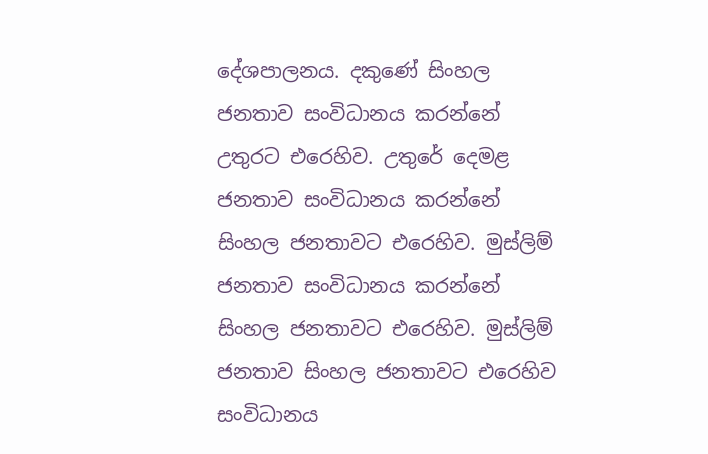දේශපාලනය. දකුණේ සිංහල ජනතාව සංවිධානය කරන්නේ උතුරට එරෙහිව. උතුරේ දෙමළ ජනතාව සංවිධානය කරන්නේ සිංහල ජනතාවට එරෙහිව. මුස්ලිම් ජනතාව සංවිධානය කරන්නේ සිංහල ජනතාවට එරෙහිව. මුස්ලිම් ජනතාව සිංහල ජනතාවට එරෙහිව සංවිධානය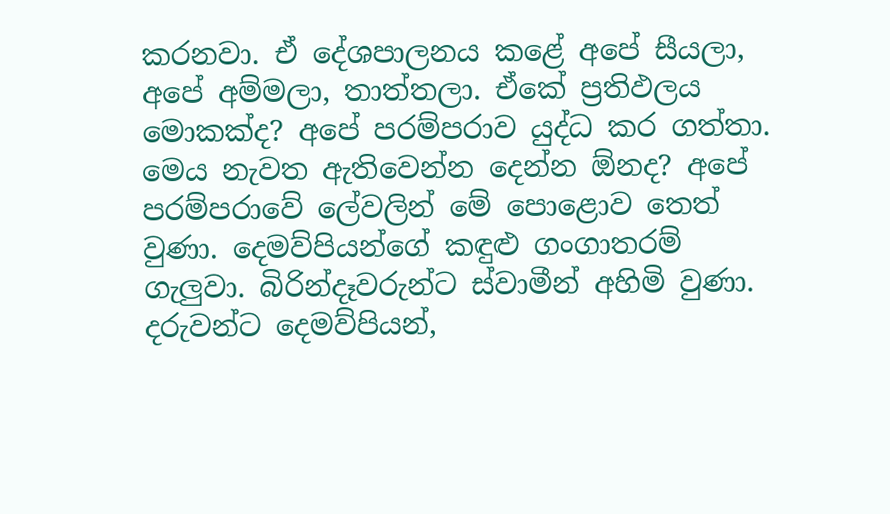කරනවා. ඒ දේශපාලනය කළේ අපේ සීයලා, අපේ අම්මලා, තාත්තලා. ඒකේ ප්‍රතිඵලය මොකක්ද? අපේ පරම්පරාව යුද්ධ කර ගත්තා. මෙය නැවත ඇතිවෙන්න දෙන්න ඕනද? අපේ පරම්පරාවේ ලේවලින් මේ පොළොව තෙත් වුණා. දෙමව්පියන්ගේ කඳුළු ගංගාතරම් ගැලුවා. බිරින්දෑවරුන්ට ස්වාමීන් අහිමි වුණා. දරුවන්ට දෙමව්පියන්,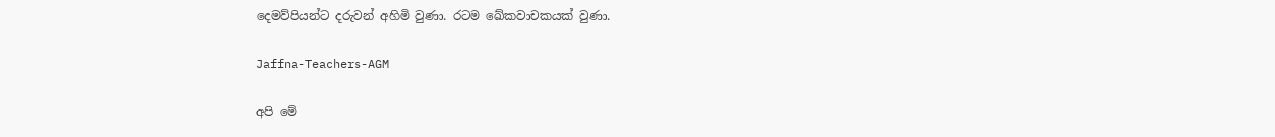දෙමව්පියන්ට දරුවන් අහිමි වුණා. රටම ඛේකවාචකයක් වුණා.

Jaffna-Teachers-AGM

අපි මේ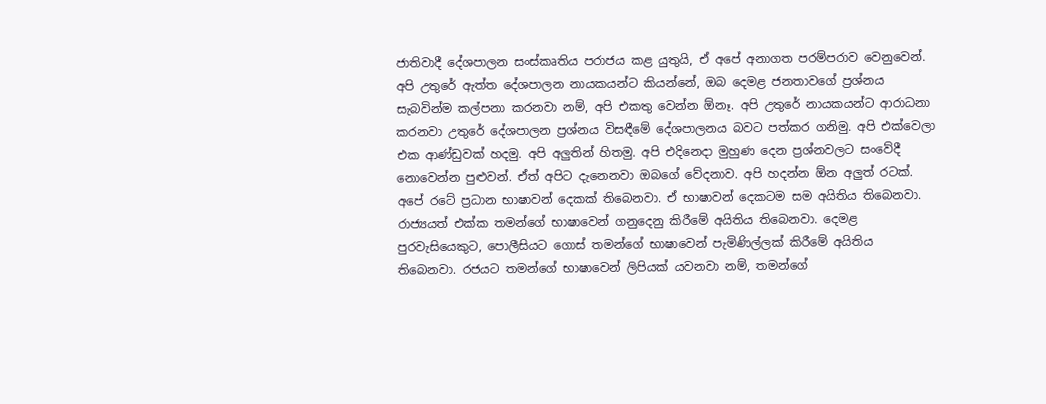ජාතිවාදී දේශපාලන සංස්කෘතිය පරාජය කළ යුතුයි, ඒ අපේ අනාගත පරම්පරාව වෙනුවෙන්. අපි උතුරේ ඇත්ත දේශපාලන නායකයන්ට කියන්නේ, ඔබ දෙමළ ජනතාවගේ ප්‍රශ්නය සැබවින්ම කල්පනා කරනවා නම්, අපි එකතු වෙන්න ඕනෑ. අපි උතුරේ නායකයන්ට ආරාධනා කරනවා උතුරේ දේශපාලන ප්‍රශ්නය විසඳීමේ දේශපාලනය බවට පත්කර ගනිමු. අපි එක්වෙලා එක ආණ්ඩුවක් හදමු. අපි අලුතින් හිතමු. අපි එදිනෙදා මුහුණ දෙන ප්‍රශ්නවලට සංවේදී නොවෙන්න පුළුවන්. ඒත් අපිට දැනෙනවා ඔබගේ වේදනාව. අපි හදන්න ඕන අලුත් රටක්. අපේ රටේ ප්‍රධාන භාෂාවන් දෙකක් තිබෙනවා. ඒ භාෂාවන් දෙකටම සම අයිතිය තිබෙනවා. රාජ්‍යයත් එක්ක තමන්ගේ භාෂාවෙන් ගනුදෙනු කිරීමේ අයිතිය තිබෙනවා. දෙමළ පුරවැසියෙකුට, පොලීසියට ගොස් තමන්ගේ භාෂාවෙන් පැමිණිල්ලක් කිරීමේ අයිතිය තිබෙනවා. රජයට තමන්ගේ භාෂාවෙන් ලිපියක් යවනවා නම්, තමන්ගේ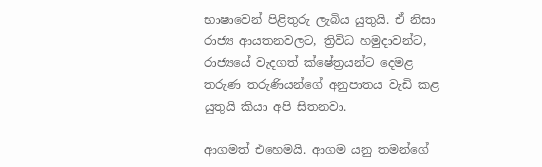භාෂාවෙන් පිළිතුරු ලැබිය යුතුයි. ඒ නිසා රාජ්‍ය ආයතනවලට, ත්‍රිවිධ හමුදාවන්ට, රාජ්‍යයේ වැදගත් ක්ෂේත්‍රයන්ට දෙමළ තරුණ තරුණියන්ගේ අනුපාතය වැඩි කළ යුතුයි කියා අපි සිතනවා.

ආගමත් එහෙමයි. ආගම යනු තමන්ගේ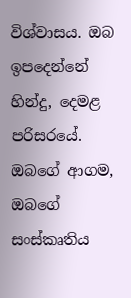විශ්වාසය. ඔබ ඉපදෙන්නේ හින්දු, දෙමළ පරිසරයේ. ඔබගේ ආගම, ඔබගේ සංස්කෘතිය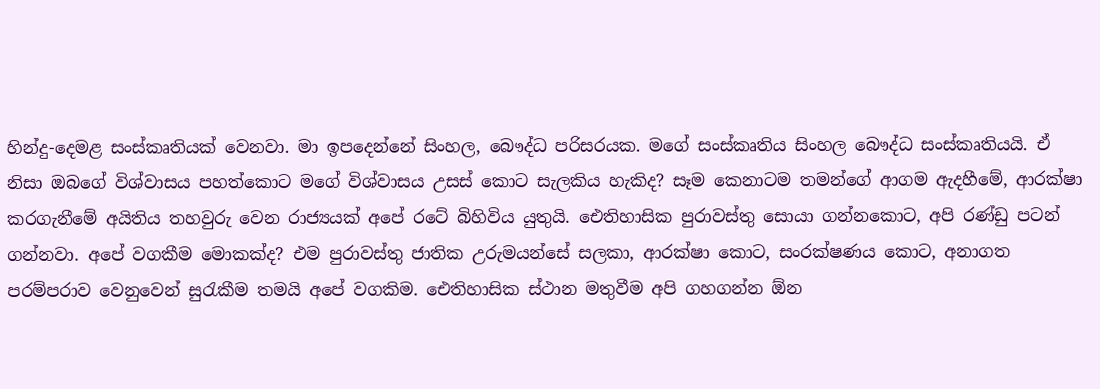හින්දු-දෙමළ සංස්කෘතියක් වෙනවා. මා ඉපදෙන්නේ සිංහල, බෞද්ධ පරිසරයක. මගේ සංස්කෘතිය සිංහල බෞද්ධ සංස්කෘතියයි. ඒ නිසා ඔබගේ විශ්වාසය පහත්කොට මගේ විශ්වාසය උසස් කොට සැලකිය හැකිද? සෑම කෙනාටම තමන්ගේ ආගම ඇදහීමේ, ආරක්ෂා කරගැනීමේ අයිතිය තහවුරු වෙන රාජ්‍යයක් අපේ රටේ බිහිවිය යුතුයි. ඓතිහාසික පුරාවස්තු සොයා ගන්නකොට, අපි රණ්ඩු පටන් ගන්නවා. අපේ වගකීම මොකක්ද? එම පුරාවස්තු ජාතික උරුමයන්සේ සලකා, ආරක්ෂා කොට, සංරක්ෂණය කොට, අනාගත පරම්පරාව වෙනුවෙන් සුරැකීම තමයි අපේ වගකිම. ඓතිහාසික ස්ථාන මතුවීම අපි ගහගන්න ඕන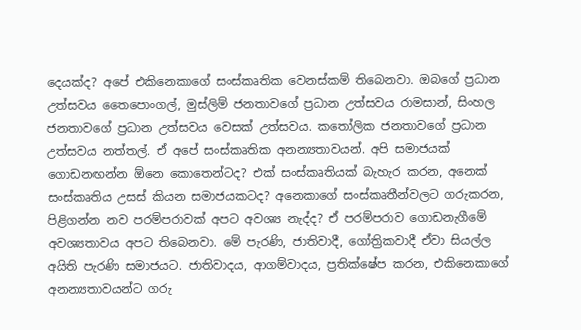දෙයක්ද? අපේ එකිනෙකාගේ සංස්කෘතික වෙනස්කම් තිබෙනවා. ඔබගේ ප්‍රධාන උත්සවය තෛපොංගල්, මුස්ලිම් ජනතාවගේ ප්‍රධාන උත්සවය රාමසාන්, සිංහල ජනතාවගේ ප්‍රධාන උත්සවය වෙසක් උත්සවය. කතෝලික ජනතාවගේ ප්‍රධාන උත්සවය නත්තල්. ඒ අපේ සංස්කෘතික අනන්‍යතාවයන්. අපි සමාජයක් ගොඩනඟන්න ඕනෙ කොතෙන්ටද? එක් සංස්කෘතියක් බැහැර කරන, අනෙක් සංස්කෘතිය උසස් කියන සමාජයකටද? අනෙකාගේ සංස්කෘතීන්වලට ගරුකරන, පිළිගන්න නව පරම්පරාවක් අපට අවශ්‍ය නැද්ද? ඒ පරම්පරාව ගොඩනැගීමේ අවශ්‍යතාවය අපට තිබෙනවා. මේ පැරණි, ජාතිවාදී, ගෝත්‍රිකවාදී ඒවා සියල්ල අයිති පැරණි සමාජයට. ජාතිවාදය, ආගම්වාදය, ප්‍රතික්ෂේප කරන, එකිනෙකාගේ අනන්‍යතාවයන්ට ගරු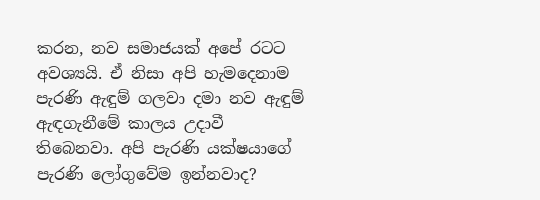කරන, නව සමාජයක් අපේ රටට අවශ්‍යයි. ඒ නිසා අපි හැමදෙනාම පැරණි ඇඳුම් ගලවා දමා නව ඇඳුම් ඇඳගැනීමේ කාලය උදාවී තිබෙනවා. අපි පැරණි යක්ෂයාගේ පැරණි ලෝගුවේම ඉන්නවාද?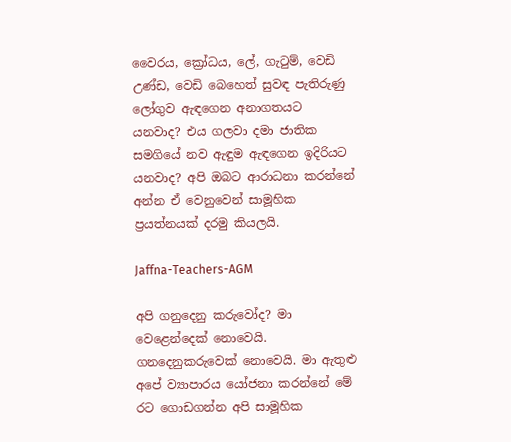වෛරය, ක්‍රෝධය, ලේ, ගැටුම්, වෙඩි උණ්ඩ, වෙඩි බෙහෙත් සුවඳ පැතිරුණු ලෝගුව ඇඳගෙන අනාගතයට යනවාද? එය ගලවා දමා ජාතික සමගියේ නව ඇඳුම ඇඳගෙන ඉදිරියට යනවාද? අපි ඔබට ආරාධනා කරන්නේ අන්න ඒ වෙනුවෙන් සාමූහික ප්‍රයත්නයක් දරමු කියලයි.

Jaffna-Teachers-AGM

අපි ගනුදෙනු කරුවෝද? මා වෙළෙන්දෙක් නොවෙයි. ගනදෙනුකරුවෙක් නොවෙයි. මා ඇතුළු අපේ ව්‍යාපාරය යෝජනා කරන්නේ මේ රට ගොඩගන්න අපි සාමූහික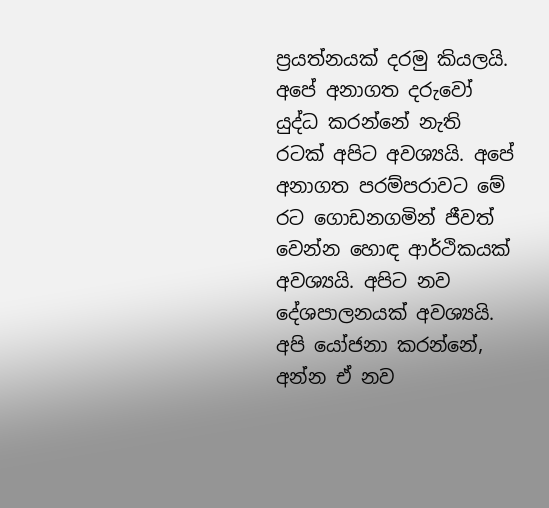ප්‍රයත්නයක් දරමු කියලයි. අපේ අනාගත දරුවෝ යුද්ධ කරන්නේ නැති රටක් අපිට අවශ්‍යයි. අපේ අනාගත පරම්පරාවට මේ රට ගොඩනගමින් ජීවත් වෙන්න හොඳ ආර්ථිකයක් අවශ්‍යයි. අපිට නව දේශපාලනයක් අවශ්‍යයි. අපි යෝජනා කරන්නේ, අන්න ඒ නව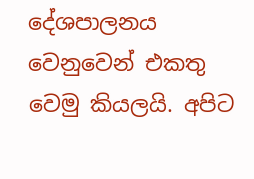දේශපාලනය වෙනුවෙන් එකතු වෙමු කියලයි. අපිට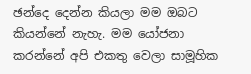ඡන්දෙ දෙන්න කියලා මම ඔබට කියන්නේ නැහැ. මම යෝජනා කරන්නේ අපි එකතු වෙලා සාමූහික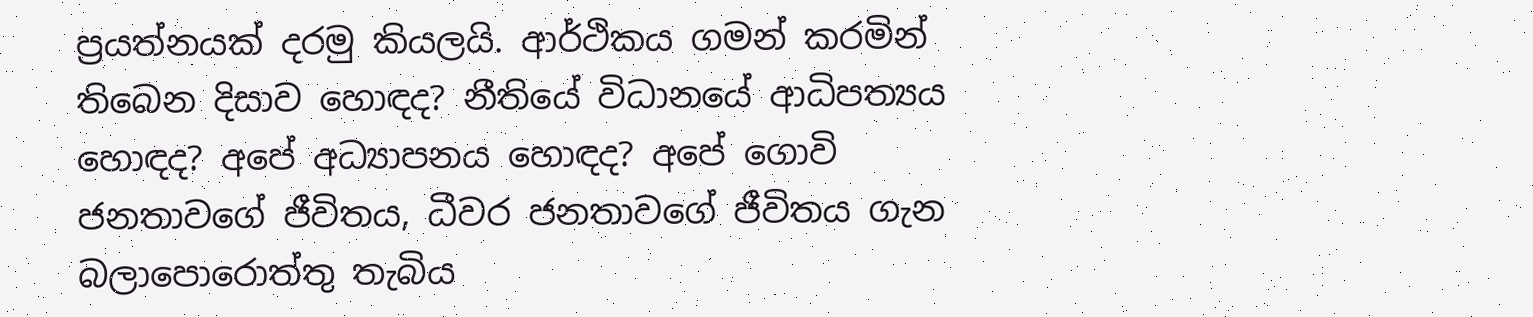ප්‍රයත්නයක් දරමු කියලයි. ආර්ථිකය ගමන් කරමින් තිබෙන දිසාව හොඳද? නීතියේ විධානයේ ආධිපත්‍යය හොඳද? අපේ අධ්‍යාපනය හොඳද? අපේ ගොවි ජනතාවගේ ජීවිතය, ධීවර ජනතාවගේ ජීවිතය ගැන බලාපොරොත්තු තැබිය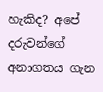හැකිද? අපේ දරුවන්ගේ අනාගතය ගැන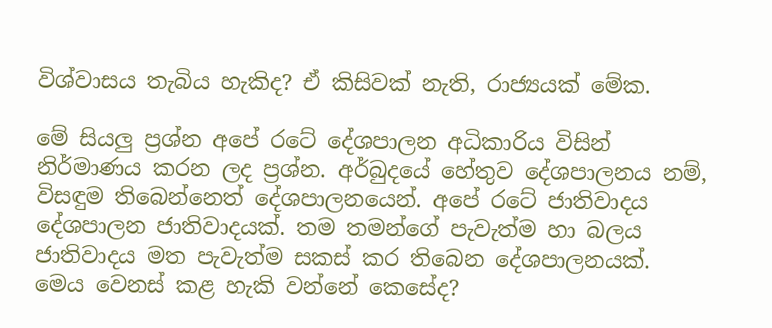විශ්වාසය තැබිය හැකිද? ඒ කිසිවක් නැති, රාජ්‍යයක් මේක.

මේ සියලු ප්‍රශ්න අපේ රටේ දේශපාලන අධිකාරිය විසින් නිර්මාණය කරන ලද ප්‍රශ්න. අර්බුදයේ හේතුව දේශපාලනය නම්, විසඳුම තිබෙන්නෙත් දේශපාලනයෙන්. අපේ රටේ ජාතිවාදය දේශපාලන ජාතිවාදයක්. තම තමන්ගේ පැවැත්ම හා බලය ජාතිවාදය මත පැවැත්ම සකස් කර තිබෙන දේශපාලනයක්. මෙය වෙනස් කළ හැකි වන්නේ කෙසේද?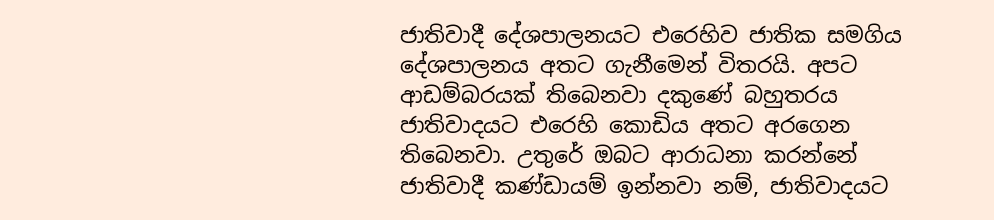ජාතිවාදී දේශපාලනයට එරෙහිව ජාතික සමගිය දේශපාලනය අතට ගැනීමෙන් විතරයි. අපට ආඩම්බරයක් තිබෙනවා දකුණේ බහුතරය ජාතිවාදයට එරෙහි කොඩිය අතට අරගෙන තිබෙනවා. උතුරේ ඔබට ආරාධනා කරන්නේ ජාතිවාදී කණ්ඩායම් ඉන්නවා නම්, ජාතිවාදයට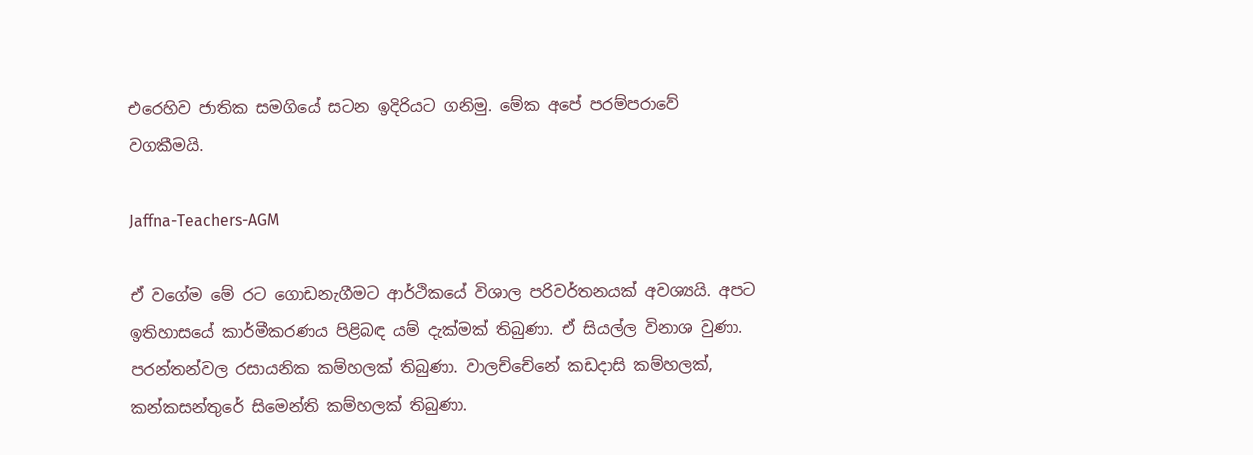එරෙහිව ජාතික සමගියේ සටන ඉදිරියට ගනිමු. මේක අපේ පරම්පරාවේ වගකීමයි.

Jaffna-Teachers-AGM

ඒ වගේම මේ රට ගොඩනැගීමට ආර්ථිකයේ විශාල පරිවර්තනයක් අවශ්‍යයි. අපට ඉතිහාසයේ කාර්මීකරණය පිළිබඳ යම් දැක්මක් තිබුණා. ඒ සියල්ල විනාශ වුණා. පරන්තන්වල රසායනික කම්හලක් තිබුණා. වාලච්චේනේ කඩදාසි කම්හලක්, කන්කසන්තුරේ සිමෙන්ති කම්හලක් තිබුණා.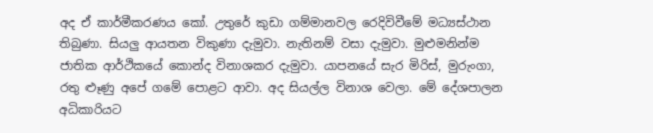අද ඒ කාර්මීකරණය කෝ. උතුරේ කුඩා ගම්මානවල රෙදිවිවීමේ මධ්‍යස්ථාන තිබුණා. සියලු ආයතන විකුණා දැමුවා. නැතිනම් වසා දැමුවා. මුළුමනින්ම ජාතික ආර්ථිකයේ කොන්ද විනාශකර දැමුවා. යාපනයේ සැර මිරිස්, මුරුංගා, රතු ළුෑණු අපේ ගමේ පොළට ආවා. අද සියල්ල විනාශ වෙලා. මේ දේශපාලන අධිකාරියට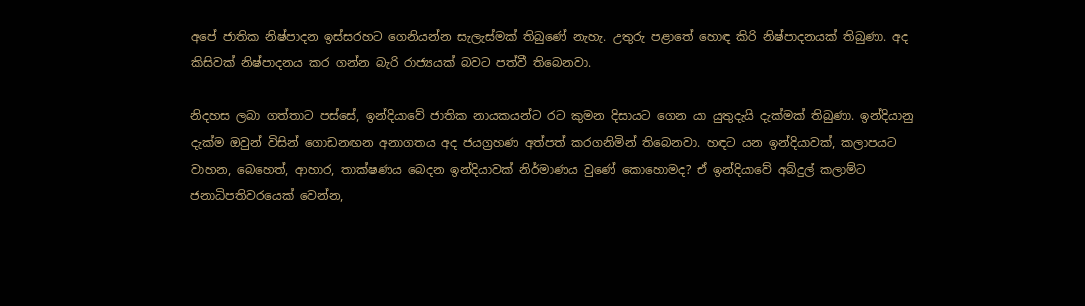අපේ ජාතික නිෂ්පාදන ඉස්සරහට ගෙනියන්න සැලැස්මක් තිබුණේ නැහැ. උතුරු පළාතේ හොඳ කිරි නිෂ්පාදනයක් තිබුණා. අද කිසිවක් නිෂ්පාදනය කර ගන්න බැරි රාජ්‍යයක් බවට පත්වී තිබෙනවා.

නිදහස ලබා ගත්තාට පස්සේ, ඉන්දියාවේ ජාතික නායකයන්ට රට කුමන දිසායට ගෙන යා යුතුදැයි දැක්මක් තිබුණා. ඉන්දියානු දැක්ම ඔවුන් විසින් ගොඩනඟන අනාගතය අද ජයග්‍රහණ අත්පත් කරගනිමින් තිබෙනවා. හඳට යන ඉන්දියාවක්, කලාපයට වාහන, බෙහෙත්, ආහාර, තාක්ෂණය බෙදන ඉන්දියාවක් නිර්මාණය වුණේ කොහොමද? ඒ ඉන්දියාවේ අබ්දුල් කලාම්ට ජනාධිපතිවරයෙක් වෙන්න,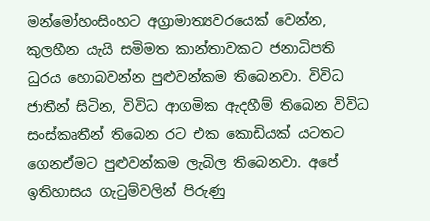මන්මෝහංසිංහට අග්‍රාමාත්‍යවරයෙක් වෙන්න, කුලහීන යැයි සමිමත කාන්තාවකට ජනාධිපති ධුරය හොබවන්න පුළුවන්කම තිබෙනවා. විවිධ ජාතීන් සිටින, විවිධ ආගමික ඇදහීම් තිබෙන විවිධ සංස්කෘතීන් තිබෙන රට එක කොඩියක් යටතට ගෙනඒමට පුළුවන්කම ලැබිල තිබෙනවා. අපේ ඉතිහාසය ගැටුම්වලින් පිරුණු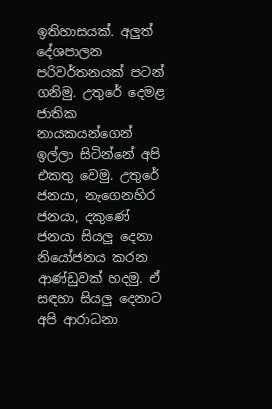ඉතිහාසයක්. අලුත් දේශපාලන පරිවර්තනයක් පටන් ගනිමු. උතුරේ දෙමළ ජාතික නායකයන්ගෙන් ඉල්ලා සිටින්නේ අපි එකතු වෙමු. උතුරේ ජනයා, නැගෙනහිර ජනයා, දකුණේ ජනයා සියලු දෙනා නියෝජනය කරන ආණ්ඩුවක් හදමු. ඒ සඳහා සියලු දෙනාට අපි ආරාධනා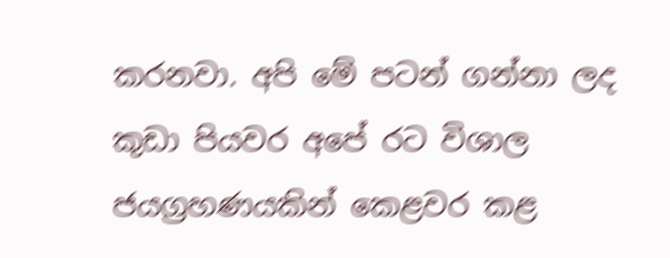කරනවා. අපි මේ පටන් ගන්නා ලද කුඩා පියවර අපේ රට විශාල ජයග්‍රහණයකින් කෙළවර කළ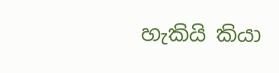හැකියි කියා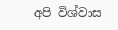අපි විශ්වාස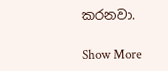කරනවා.

Show More